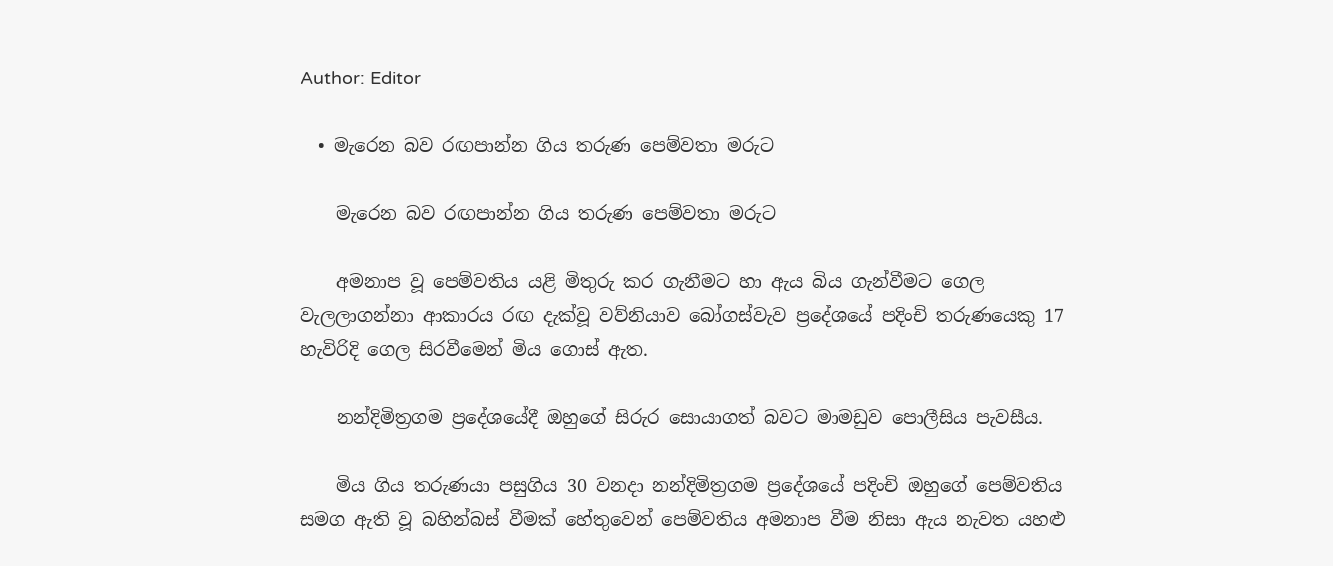Author: Editor

  • මැරෙන බව රඟපාන්න ගිය තරුණ පෙම්වතා මරුට

    මැරෙන බව රඟපාන්න ගිය තරුණ පෙම්වතා මරුට

    අමනාප වූ පෙම්වතිය යළි මිතුරු කර ගැනීමට හා ඇය බිය ගැන්වීමට ගෙල වැලලාගන්නා ආකාරය රඟ දැක්වූ වව්නියාව බෝගස්වැව ප්‍රදේශයේ පදිංචි තරුණයෙකු 17 හැවිරිදි ගෙල සිරවීමෙන් මිය ගොස් ඇත.

    නන්දිමිත්‍රගම ප්‍රදේශයේදී ඔහුගේ සිරුර සොයාගත් බවට මාමඩුව පොලීසිය පැවසීය.

    මිය ගිය තරුණයා පසුගිය 30 වනදා නන්දිමිත්‍රගම ප්‍රදේශයේ පදිංචි ඔහුගේ පෙම්වතිය සමග ඇති වූ බහින්බස් වීමක් හේතුවෙන් පෙම්වතිය අමනාප වීම නිසා ඇය නැවත යහළු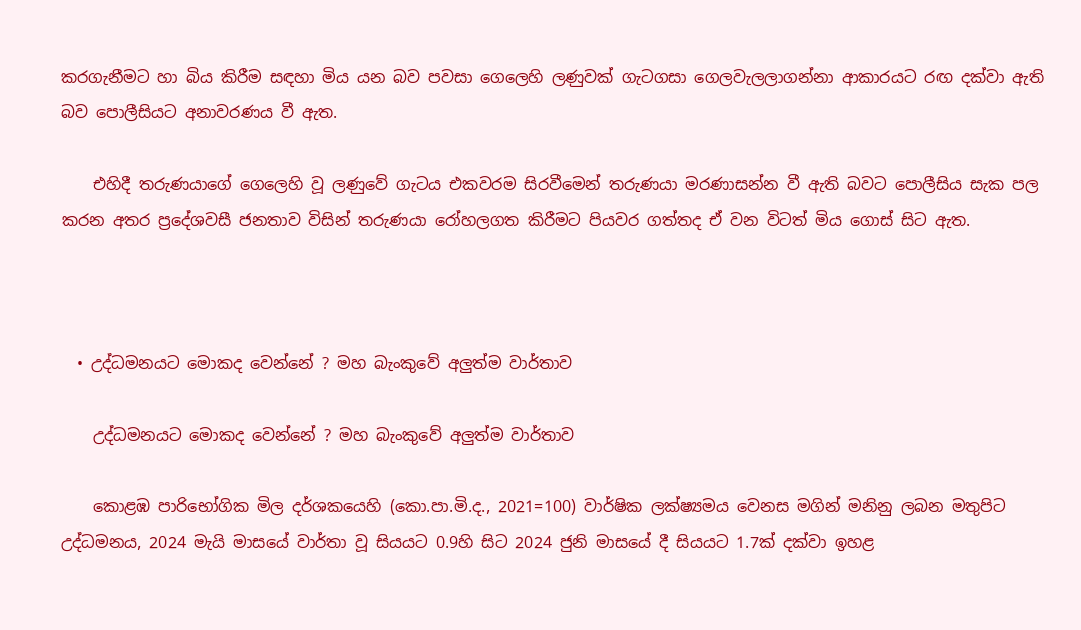කරගැනීමට හා බිය කිරීම සඳහා මිය යන බව පවසා ගෙලෙහි ලණුවක් ගැටගසා ගෙලවැලලාගන්නා ආකාරයට රඟ දක්වා ඇති බව පොලීසියට අනාවරණය වී ඇත.

    එහිදී තරුණයාගේ ගෙලෙහි වූ ලණුවේ ගැටය එකවරම සිරවීමෙන් තරුණයා මරණාසන්න වී ඇති බවට පොලීසිය සැක පල කරන අතර ප්‍රදේශවසී ජනතාව විසින් තරුණයා රෝහලගත කිරීමට පියවර ගත්තද ඒ වන විටත් මිය ගොස් සිට ඇත.



  • උද්ධමනයට මොකද වෙන්නේ ? මහ බැංකුවේ අලුත්ම වාර්තාව

    උද්ධමනයට මොකද වෙන්නේ ? මහ බැංකුවේ අලුත්ම වාර්තාව

    කොළඹ පාරිභෝගික මිල දර්ශකයෙහි (කො.පා.මි.ද., 2021=100) වාර්ෂික ලක්ෂ්‍යමය වෙනස මගින් මනිනු ලබන මතුපිට උද්ධමනය, 2024 මැයි මාසයේ වාර්තා වූ සියයට 0.9හි සිට 2024 ජුනි මාසයේ දී සියයට 1.7ක් දක්වා ඉහළ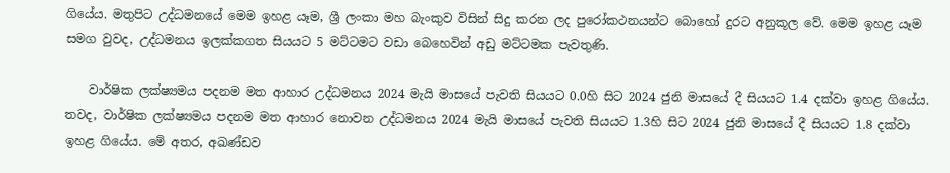ගියේය. මතුපිට උද්ධමනයේ මෙම ඉහළ යෑම, ශ්‍රී ලංකා මහ බැංකුව විසින් සිදු කරන ලද පුරෝකථනයන්ට බොහෝ දුරට අනුකූල වේ. මෙම ඉහළ යෑම සමග වුවද, උද්ධමනය ඉලක්කගත සියයට 5 මට්ටමට වඩා බෙහෙවින් අඩු මට්ටමක පැවතුණි.

    වාර්ෂික ලක්ෂ්‍යමය පදනම මත ආහාර උද්ධමනය 2024 මැයි මාසයේ පැවති සියයට 0.0හි සිට 2024 ජුනි මාසයේ දී සියයට 1.4 දක්වා ඉහළ ගියේය. තවද, වාර්ෂික ලක්ෂ්‍යමය පදනම මත ආහාර නොවන උද්ධමනය 2024 මැයි මාසයේ පැවති සියයට 1.3හි සිට 2024 ජුනි මාසයේ දී සියයට 1.8 දක්වා ඉහළ ගියේය. මේ අතර, අඛණ්ඩව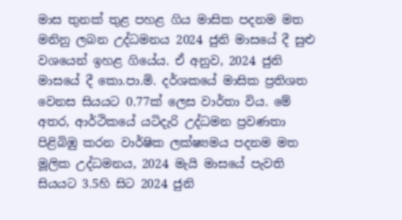මාස තුනක් තුළ පහළ ගිය මාසික පදනම මත මනිනු ලබන උද්ධමනය 2024 ජුනි මාසයේ දී සුළු වශයෙන් ඉහළ ගියේය. ඒ අනුව, 2024 ජුනි මාසයේ දී කො.පා.මි. දර්ශකයේ මාසික ප්‍රතිශත වෙනස සියයට 0.77ක් ලෙස වාර්තා විය. මේ අතර, ආර්ථිකයේ යටිදැරි උද්ධමන ප්‍රවණතා පිළිබිඹු කරන වාර්ෂික ලක්ෂ්‍යමය පදනම මත මූලික උද්ධමනය, 2024 මැයි මාසයේ පැවති සියයට 3.5හි සිට 2024 ජුනි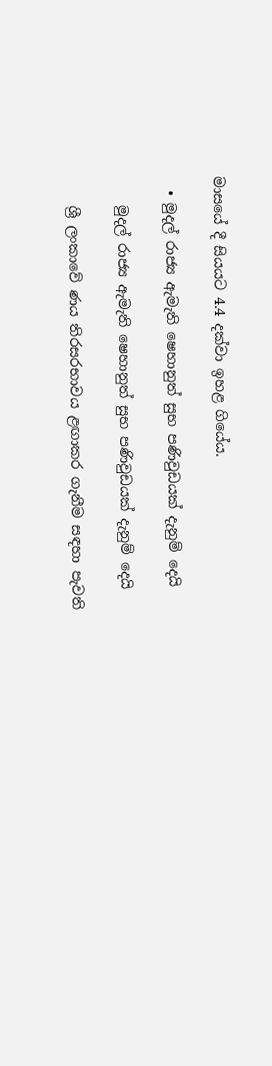මාසයේ දී සියයට 4.4 දක්වා ඉහළ ගියේය.

  • මුදල් රාජ්‍ය ඇමැති ෂෙහානුත් සුභ පණිවුඩයක් දැනුම් දෙයි

    මුදල් රාජ්‍ය ඇමැති ෂෙහානුත් සුභ පණිවුඩයක් දැනුම් දෙයි

    ශ්‍රී ලංකාවේ ණය තිරසරභාවය ළඟාකර ගැනීම සඳහා පැවති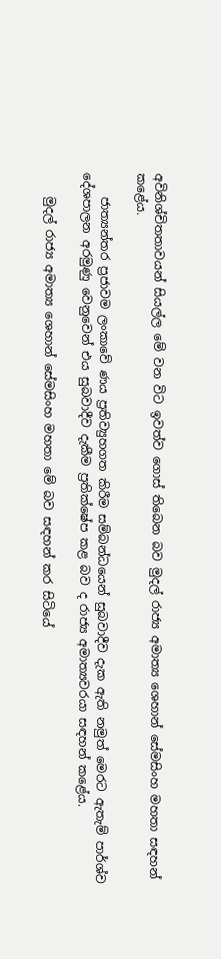අවිනිශ්චිතතාවයන් සියල්ල මේ වන විට ඉවත්ව ගොස් තිබෙන බව මුදල් රාජ්‍ය අමාත්‍ය ශෙහාන් සේමසිංහ මහතා සඳහන් කළේය.

    ජාත්‍යන්තර ප්‍රජාවම ලංකාවේ ණය ප්‍රතිව්‍යුහගත කිරීම සම්බන්ධයෙන් සුබවාදීව දැක ඇති නමුත් මෙරට ඇතැම් පාර්ශ්ව දේශපාලන අරමුණු වෙනුවෙන් එය සුබවාදීව දැකීම ප්‍රතික්ෂේප කළ බව ද රාජ්‍ය අමාත්‍යවරයා සඳහන් කළේය.

    මුදල් රාජ්‍ය අමාත්‍ය ශෙහාන් සේමසිංහ මහතා මේ බව සඳහන් කර සිටියේ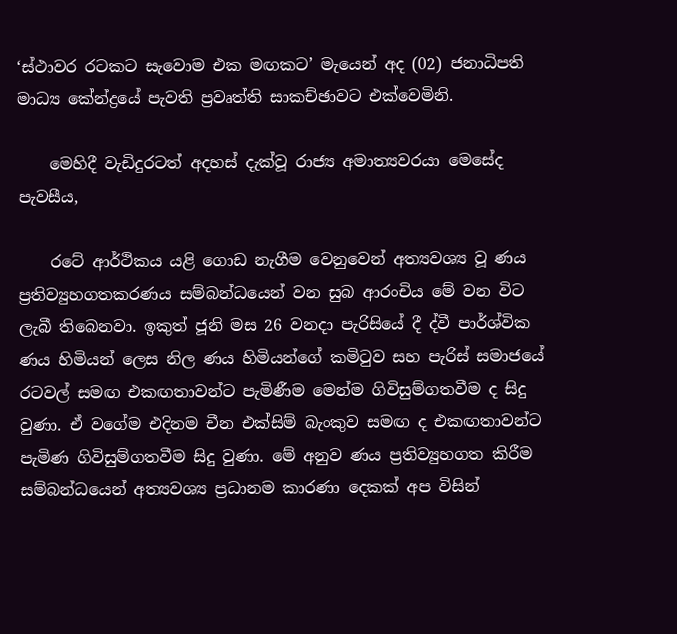‘ස්ථාවර රටකට සැවොම එක මඟකට’ මැයෙන් අද (02) ජනාධිපති මාධ්‍ය කේන්ද්‍රයේ පැවති ප්‍රවෘත්ති සාකච්ඡාවට එක්වෙමිනි.

    මෙහිදී වැඩිදුරටත් අදහස් දැක්වූ රාජ්‍ය අමාත්‍යවරයා මෙසේද පැවසීය,

    රටේ ආර්ථිකය යළි ගොඩ නැගීම වෙනුවෙන් අත්‍යවශ්‍ය වූ ණය ප්‍රතිව්‍යුහගතකරණය සම්බන්ධයෙන් වන සුබ ආරංචිය මේ වන විට ලැබී තිබෙනවා. ඉකුත් ජූනි මස 26 වනදා පැරිසියේ දී ද්වී පාර්ශ්වික ණය හිමියන් ලෙස නිල ණය හිමියන්ගේ කමිටුව සහ පැරිස් සමාජයේ රටවල් සමඟ එකඟතාවන්ට පැමිණීම මෙන්ම ගිවිසුම්ගතවීම ද සිදු වුණා. ඒ වගේම එදිනම චීන එක්සිම් බැංකුව සමඟ ද එකඟතාවන්ට පැමිණ ගිවිසුම්ගතවීම සිදු වුණා. මේ අනුව ණය ප්‍රතිව්‍යුහගත කිරීම සම්බන්ධයෙන් අත්‍යවශ්‍ය ප්‍රධානම කාරණා දෙකක් අප විසින්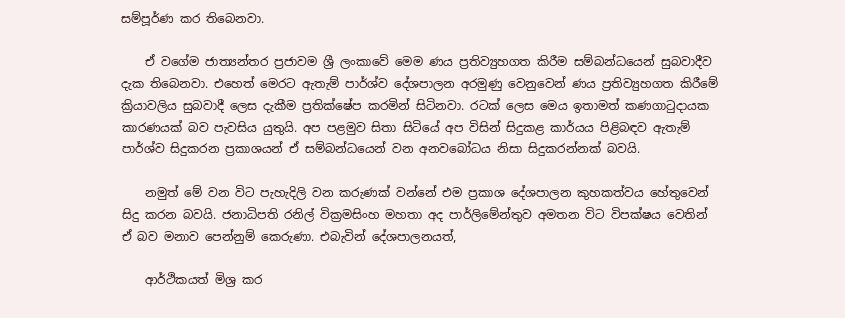සම්පූර්ණ කර තිබෙනවා.

    ඒ වගේම ජාත්‍යන්තර ප්‍රජාවම ශ්‍රී ලංකාවේ මෙම ණය ප්‍රතිව්‍යුහගත කිරීම සම්බන්ධයෙන් සුබවාදීව දැක තිබෙනවා. එහෙත් මෙරට ඇතැම් පාර්ශ්ව දේශපාලන අරමුණු වෙනුවෙන් ණය ප්‍රතිව්‍යුහගත කිරීමේ ක්‍රියාවලිය සුබවාදී ලෙස දැකීම ප්‍රතික්ෂේප කරමින් සිටිනවා. රටක් ලෙස මෙය ඉතාමත් කණගාටුදායක කාරණයක් බව පැවසිය යුතුයි. අප පළමුව සිතා සිටියේ අප විසින් සිදුකළ කාර්යය පිළිබඳව ඇතැම් පාර්ශ්ව සිදුකරන ප්‍රකාශයන් ඒ සම්බන්ධයෙන් වන අනවබෝධය නිසා සිදුකරන්නක් බවයි.

    නමුත් මේ වන විට පැහැදිලි වන කරුණක් වන්නේ එම ප්‍රකාශ දේශපාලන කුහකත්වය හේතුවෙන් සිදු කරන බවයි. ජනාධිපති රනිල් වික්‍රමසිංහ මහතා අද පාර්ලිමේන්තුව අමතන විට විපක්ෂය වෙතින් ඒ බව මනාව පෙන්නුම් කෙරුණා. එබැවින් දේශපාලනයත්,

    ආර්ථිකයත් මිශ්‍ර කර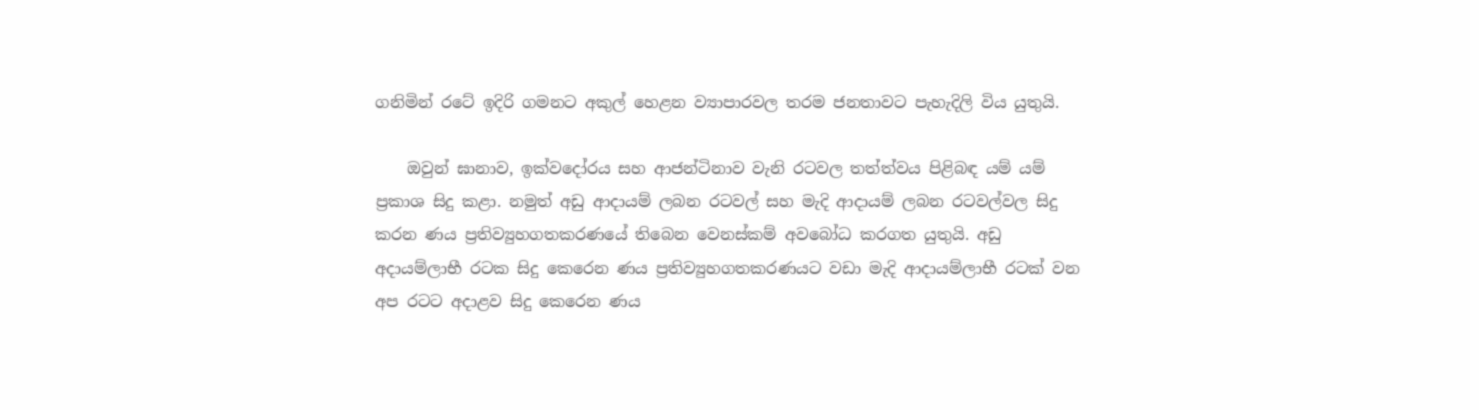ගනිමින් රටේ ඉදිරි ගමනට අකුල් හෙළන ව්‍යාපාරවල තරම ජනතාවට පැහැදිලි විය යුතුයි.

    ඔවුන් ඝානාව, ඉක්වදෝරය සහ ආජන්ටිනාව වැනි රටවල තත්ත්වය පිළිබඳ යම් යම් ප්‍රකාශ සිදු කළා. නමුත් අඩු ආදායම් ලබන රටවල් සහ මැදි ආදායම් ලබන රටවල්වල සිදු කරන ණය ප්‍රතිව්‍යුහගතකරණයේ තිබෙන වෙනස්කම් අවබෝධ කරගත යුතුයි. අඩු අදායම්ලාභී රටක සිදු කෙරෙන ණය ප්‍රතිව්‍යුහගතකරණයට වඩා මැදි ආදායම්ලාභී රටක් වන අප රටට අදාළව සිදු කෙරෙන ණය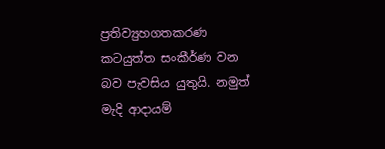ප්‍රතිව්‍යුහගතකරණ කටයුත්ත සංකීර්ණ වන බව පැවසිය යුතුයි. නමුත් මැදි ආදායම්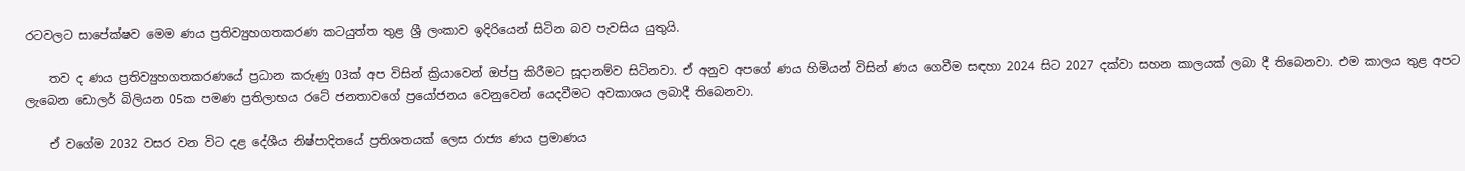රටවලට සාපේක්ෂව මෙම ණය ප්‍රතිව්‍යුහගතකරණ කටයුත්ත තුළ ශ්‍රී ලංකාව ඉදිරියෙන් සිටින බව පැවසිය යුතුයි.

    තව ද ණය ප්‍රතිව්‍යුහගතකරණයේ ප්‍රධාන කරුණු 03ක් අප විසින් ක්‍රියාවෙන් ඔප්පු කිරීමට සූදානම්ව සිටිනවා. ඒ අනුව අපගේ ණය හිමියන් විසින් ණය ගෙවීම සඳහා 2024 සිට 2027 දක්වා සහන කාලයක් ලබා දී තිබෙනවා. එම කාලය තුළ අපට ලැබෙන ඩොලර් බිලියන 05ක පමණ ප්‍රතිලාභය රටේ ජනතාවගේ ප්‍රයෝජනය වෙනුවෙන් යෙදවීමට අවකාශය ලබාදී තිබෙනවා.

    ඒ වගේම 2032 වසර වන විට දළ දේශීය නිෂ්පාදිතයේ ප්‍රතිශතයක් ලෙස රාජ්‍ය ණය ප්‍රමාණය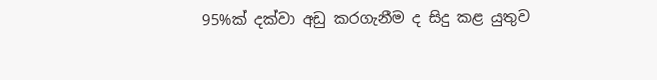95%ක් දක්වා අඩු කරගැනීම ද සිදු කළ යුතුව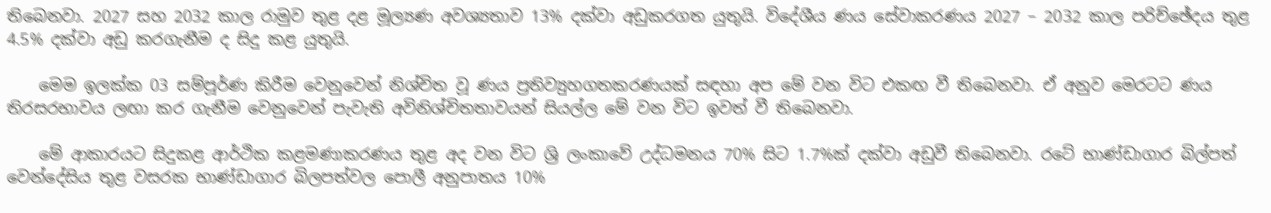තිබෙනවා. 2027 සහ 2032 කාල රාමුව තුළ දළ මූල්‍යණ අවශ්‍යතාව 13% දක්වා අඩුකරගත යුතුයි. විදේශීය ණය සේවාකරණය 2027 – 2032 කාල පරිච්ඡේදය තුළ 4.5% දක්වා අඩු කරගැනීම ද සිදු කළ යුතුයි.

    මෙම ඉලක්ක 03 සම්පූර්ණ කිරීම වෙනුවෙන් නිශ්චිත වූ ණය ප්‍රතිව්‍යුහගතකරණයක් සඳහා අප මේ වන විට එකඟ වී තිබෙනවා. ඒ අනුව මෙරටට ණය තිරසරභාවය ලඟා කර ගැනීම වෙනුවෙන් පැවැති අවිනිශ්චිතතාවයන් සියල්ල මේ වන විට ඉවත් වී තිබෙනවා.

    මේ ආකාරයට සිදුකළ ආර්ථික කළමණාකරණය තුළ අද වන විට ශ්‍රි ලංකාවේ උද්ධමනය 70% සිට 1.7%ක් දක්වා අඩුවී තිබෙනවා. රටේ භාණ්ඩාගාර බිල්පත් වෙන්දේසිය තුළ වසරක භාණ්ඩාගාර බිලපත්වල පොලී අනුපාතය 10%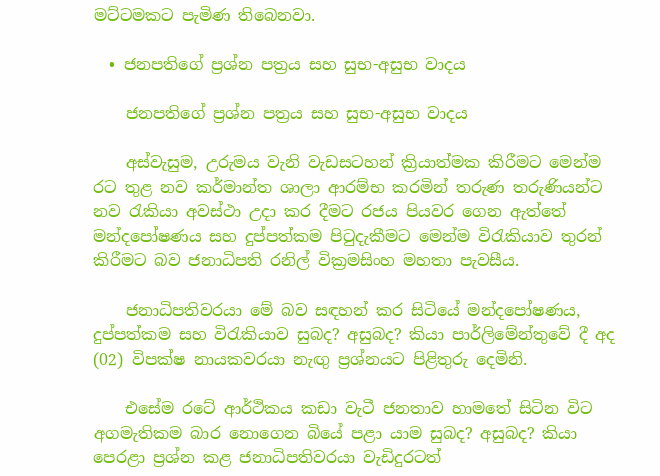මට්ටමකට පැමිණ තිබෙනවා.

  • ජනපතිගේ ප්‍රශ්න පත්‍රය සහ සුභ-අසුභ වාදය

    ජනපතිගේ ප්‍රශ්න පත්‍රය සහ සුභ-අසුභ වාදය

    අස්වැසුම, උරුමය වැනි වැඩසටහන් ක්‍රියාත්මක කිරීමට මෙන්ම රට තුළ නව කර්මාන්ත ශාලා ආරම්භ කරමින් තරුණ තරුණියන්ට නව රැකියා අවස්ථා උදා කර දීමට රජය පියවර ගෙන ඇත්තේ මන්දපෝෂණය සහ දුප්පත්කම පිටුදැකීමට මෙන්ම විරැකියාව තුරන් කිරීමට බව ජනාධිපති රනිල් වික්‍රමසිංහ මහතා පැවසීය.

    ජනාධිපතිවරයා මේ බව සඳහන් කර සිටියේ මන්දපෝෂණය, දුප්පත්කම සහ විරැකියාව සුබද? අසුබද? කියා පාර්ලිමේන්තුවේ දී අද (02) විපක්ෂ නායකවරයා නැඟු ප්‍රශ්නයට පිළිතුරු දෙමිනි.

    එසේම රටේ ආර්ථිකය කඩා වැටී ජනතාව හාමතේ සිටින විට අගමැතිකම බාර නොගෙන බියේ පළා යාම සුබද? අසුබද? කියා පෙරළා ප්‍රශ්න කළ ජනාධිපතිවරයා වැඩිදුරටත්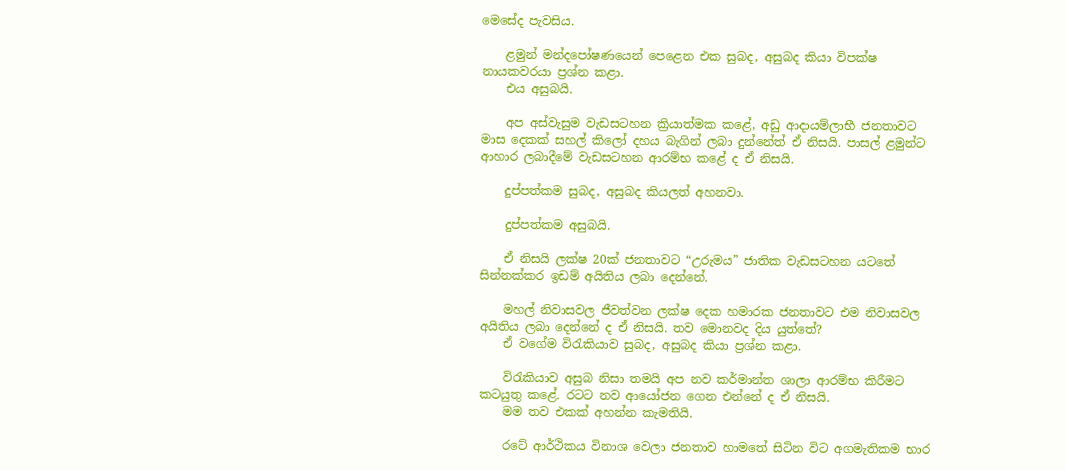මෙසේද පැවසිය.

    ළමුන් මන්දපෝෂණයෙන් පෙළෙන එක සුබද, අසුබද කියා විපක්ෂ නායකවරයා ප්‍රශ්න කළා.
    එය අසුබයි.

    අප අස්වැසුම වැඩසටහන ක්‍රියාත්මක කළේ, අඩු ආදායම්ලාභී ජනතාවට මාස දෙකක් සහල් කිලෝ දහය බැගින් ලබා දුන්නේත් ඒ නිසයි. පාසල් ළමුන්ට ආහාර ලබාදීමේ වැඩසටහන ආරම්භ කළේ ද ඒ නිසයි.

    දුප්පත්කම සුබද, අසුබද කියලත් අහනවා.

    දුප්පත්කම අසුබයි.

    ඒ නිසයි ලක්ෂ 20ක් ජනතාවට “උරුමය” ජාතික වැඩසටහන යටතේ සින්නක්කර ඉඩම් අයිතිය ලබා දෙන්නේ.

    මහල් නිවාසවල ජීවත්වන ලක්ෂ දෙක හමාරක ජනතාවට එම නිවාසවල අයිතිය ලබා දෙන්නේ ද ඒ නිසයි. තව මොනවද දිය යුත්තේ?
    ඒ වගේම විරැකියාව සුබද, අසුබද කියා ප්‍රශ්න කළා.

    විරැකියාව අසුබ නිසා තමයි අප නව කර්මාන්ත ශාලා ආරම්භ කිරීමට කටයුතු කළේ. රටට නව ආයෝජන ගෙන එන්නේ ද ඒ නිසයි.
    මම තව එකක් අහන්න කැමතියි.

    රටේ ආර්ථිකය විනාශ වෙලා ජනතාව හාමතේ සිටින විට අගමැතිකම භාර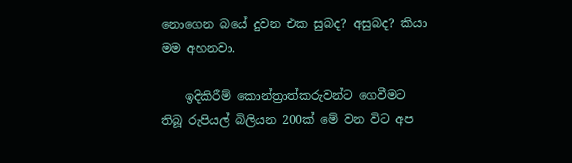නොගෙන බයේ දුවන එක සුබද? අසුබද? කියා මම අහනවා.

    ඉදිකිරීම් කොන්ත්‍රාත්කරුවන්ට ගෙවීමට තිබූ රුපියල් බිලියන 200ක් මේ වන විට අප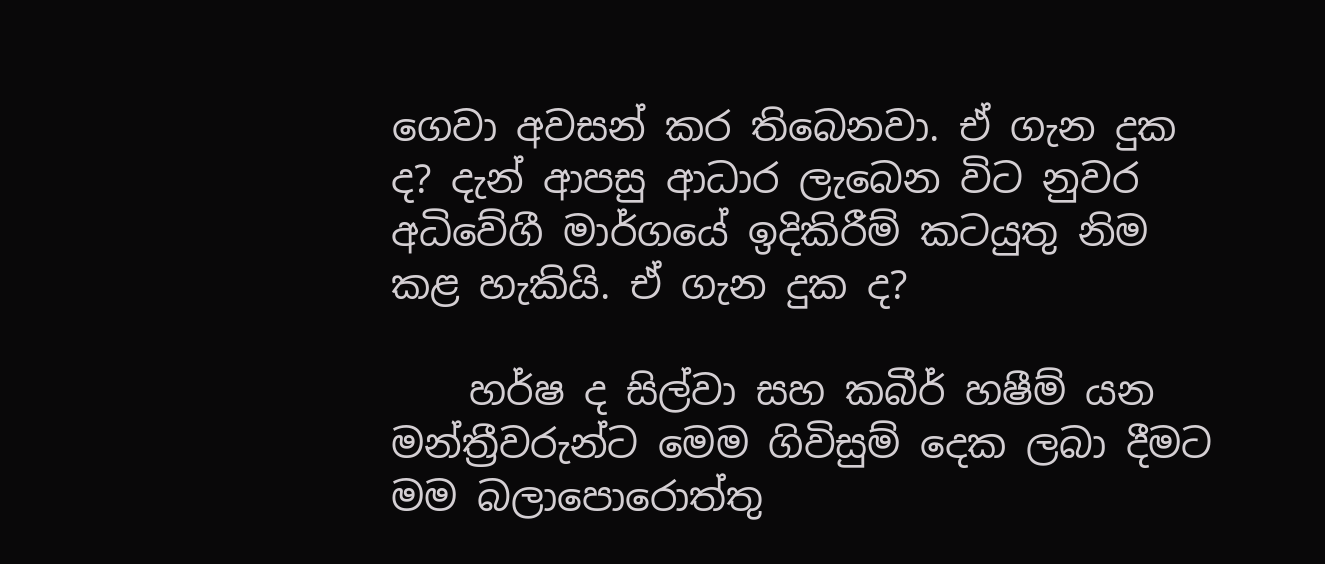ගෙවා අවසන් කර තිබෙනවා. ඒ ගැන දුක ද? දැන් ආපසු ආධාර ලැබෙන විට නුවර අධිවේගී මාර්ගයේ ඉදිකිරීම් කටයුතු නිම කළ හැකියි. ඒ ගැන දුක ද?

    හර්ෂ ද සිල්වා සහ කබීර් හෂීම් යන මන්ත්‍රීවරුන්ට මෙම ගිවිසුම් දෙක ලබා දීමට මම බලාපොරොත්තු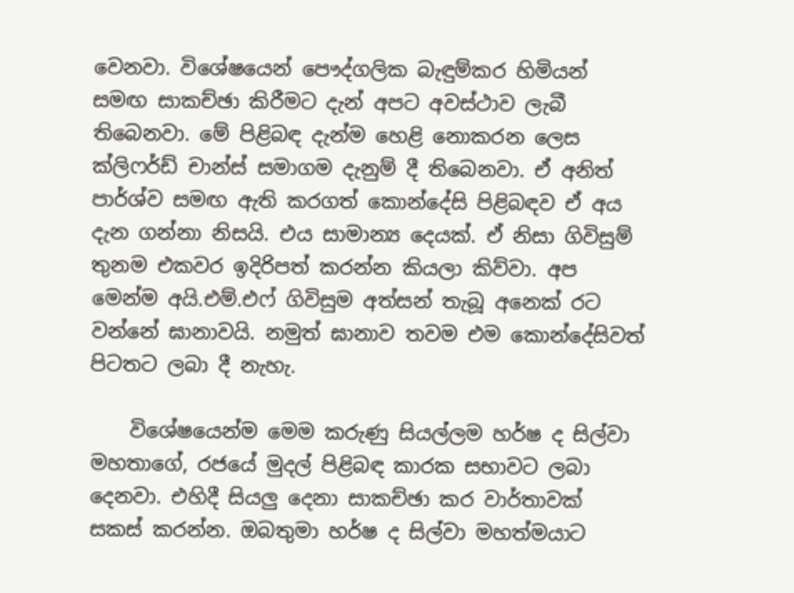වෙනවා. විශේෂයෙන් පෞද්ගලික බැඳුම්කර හිමියන් සමඟ සාකච්ඡා කිරීමට දැන් අපට අවස්ථාව ලැබී තිබෙනවා. මේ පිළිබඳ දැන්ම හෙළි නොකරන ලෙස ක්ලිෆර්ඩ් චාන්ස් සමාගම දැනුම් දී තිබෙනවා. ඒ අනිත් පාර්ශ්ව සමඟ ඇති කරගත් කොන්දේසි පිළිබඳව ඒ අය දැන ගන්නා නිසයි. එය සාමාන්‍ය දෙයක්. ඒ නිසා ගිවිසුම් තුනම එකවර ඉදිරිපත් කරන්න කියලා කිව්වා. අප මෙන්ම අයි.එම්.එෆ් ගිවිසුම අත්සන් තැබූ අනෙක් රට වන්නේ ඝානාවයි. නමුත් ඝානාව තවම එම කොන්දේසිවත් පිටතට ලබා දී නැහැ.

    විශේෂයෙන්ම මෙම කරුණු සියල්ලම හර්ෂ ද සිල්වා මහතාගේ, රජයේ මුදල් පිළිබඳ කාරක සභාවට ලබා දෙනවා. එහිදී සියලු දෙනා සාකච්ඡා කර වාර්තාවක් සකස් කරන්න. ඔබතුමා හර්ෂ ද සිල්වා මහත්මයාට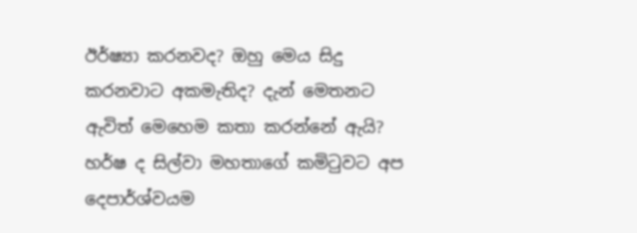ඊර්ෂ්‍යා කරනවද? ඔහු මෙය සිදු කරනවාට අකමැතිද? දැන් මෙතනට ඇවිත් මෙහෙම කතා කරන්නේ ඇයි? හර්ෂ ද සිල්වා මහතාගේ කමිටුවට අප දෙපාර්ශ්වයම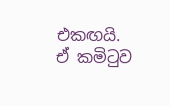එකඟයි. ඒ කමිටුව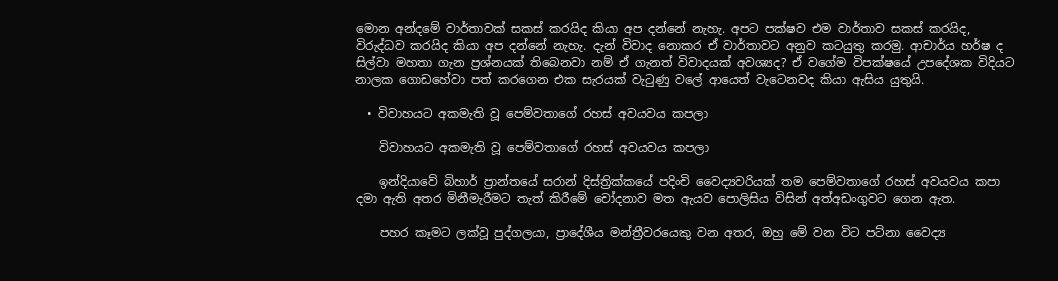මොන අන්දමේ වාර්තාවක් සකස් කරයිද කියා අප දන්නේ නැහැ. අපට පක්ෂව එම වාර්තාව සකස් කරයිද, විරුද්ධව කරයිද කියා අප දන්නේ නැහැ. දැන් විවාද නොකර ඒ වාර්තාවට අනුව කටයුතු කරමු. ආචාර්ය හර්ෂ ද සිල්වා මහතා ගැන ප්‍රශ්නයක් තිබෙනවා නම් ඒ ගැනත් විවාදයක් අවශ්‍යද? ඒ වගේම විපක්ෂයේ උපදේශක විදියට නාලක ගොඩහේවා පත් කරගෙන එක සැරයක් වැටුණු වලේ ආයෙත් වැටෙනවද කියා ඇසිය යුතුයි.

  • විවාහයට අකමැති වූ පෙම්වතාගේ රහස් අවයවය කපලා

    විවාහයට අකමැති වූ පෙම්වතාගේ රහස් අවයවය කපලා

    ඉන්දියාවේ බිහාර් ප්‍රාන්තයේ සරාන් දිස්ත්‍රික්කයේ පදිංචි වෛද්‍යවරියක් තම පෙම්වතාගේ රහස් අවයවය කපා දමා ඇති අතර මිනීමැරීමට තැත් කිරීමේ චෝදනාව මත ඇයව පොලිසිය විසින් අත්අඩංගුවට ගෙන ඇත.

    පහර කෑමට ලක්වූ පුද්ගලයා, ප්‍රාදේශීය මන්ත්‍රීවරයෙකු වන අතර, ඔහු මේ වන විට පට්නා වෛද්‍ය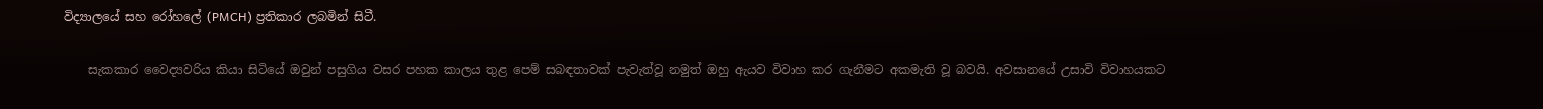විද්‍යාලයේ සහ රෝහලේ (PMCH) ප්‍රතිකාර ලබමින් සිටී.

    සැකකාර වෛද්‍යවරිය කියා සිටියේ ඔවුන් පසුගිය වසර පහක කාලය තුළ පෙම් සබඳතාවක් පැවැත්වූ නමුත් ඔහු ඇයව විවාහ කර ගැනීමට අකමැති වූ බවයි. අවසානයේ උසාවි විවාහයකට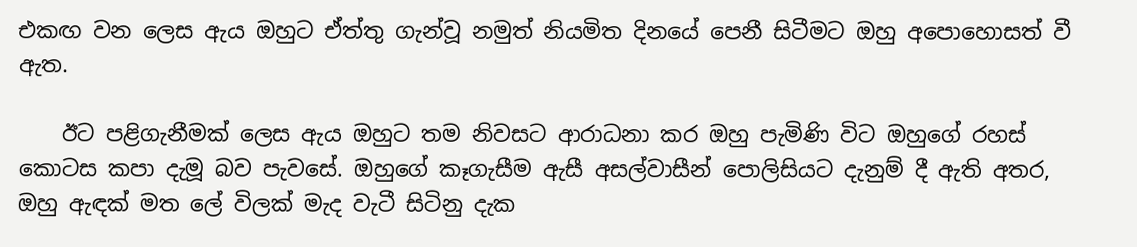එකඟ වන ලෙස ඇය ඔහුට ඒත්තු ගැන්වූ නමුත් නියමිත දිනයේ පෙනී සිටීමට ඔහු අපොහොසත් වී ඇත.

    ඊට පළිගැනීමක් ලෙස ඇය ඔහුට තම නිවසට ආරාධනා කර ඔහු පැමිණි විට ඔහුගේ රහස් කොටස කපා දැමූ බව පැවසේ. ඔහුගේ කෑගැසීම ඇසී අසල්වාසීන් පොලිසියට දැනුම් දී ඇති අතර, ඔහු ඇඳක් මත ලේ විලක් මැද වැටී සිටිනු දැක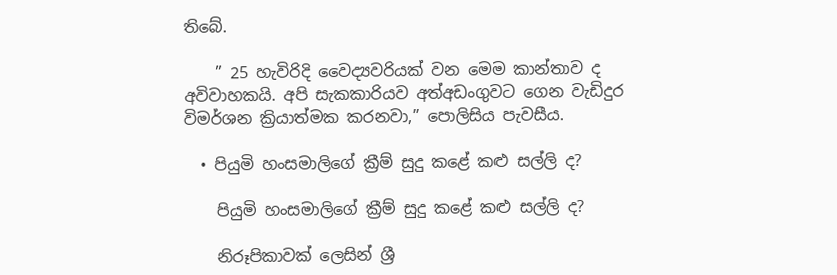තිබේ.

    ” 25 හැවිරිදි වෛද්‍යවරියක් වන මෙම කාන්තාව ද අවිවාහකයි. අපි සැකකාරියව අත්අඩංගුවට ගෙන වැඩිදුර විමර්ශන ක්‍රියාත්මක කරනවා,” පොලිසිය පැවසීය.

  • පියුමි හංසමාලිගේ ක්‍රීම් සුදු කළේ කළු සල්ලි ද?

    පියුමි හංසමාලිගේ ක්‍රීම් සුදු කළේ කළු සල්ලි ද?

    නිරූපිකාවක් ලෙසින් ශ්‍රී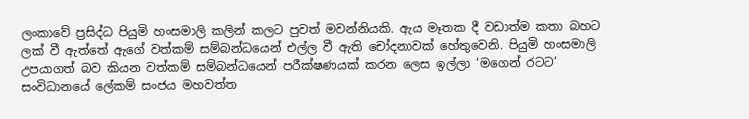ලංකාවේ ප්‍රසිද්ධ පියුමි හංසමාලි කලින් කලට පුවත් මවන්නියකි. ඇය මෑතක දී වඩාත්ම කතා බහට ලක් වී ඇත්තේ ඇගේ වත්කම් සම්බන්ධයෙන් එල්ල වී ඇති චෝදනාවක් හේතුවෙනි. පියුමි හංසමාලි උපයාගත් බව කියන වත්කම් සම්බන්ධයෙන් පරීක්ෂණයක් කරන ලෙස ඉල්ලා ‘මගෙන් රටට’ සංවිධානයේ ලේකම් සංජය මහවත්ත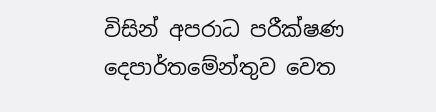විසින් අපරාධ පරීක්ෂණ දෙපාර්තමේන්තුව වෙත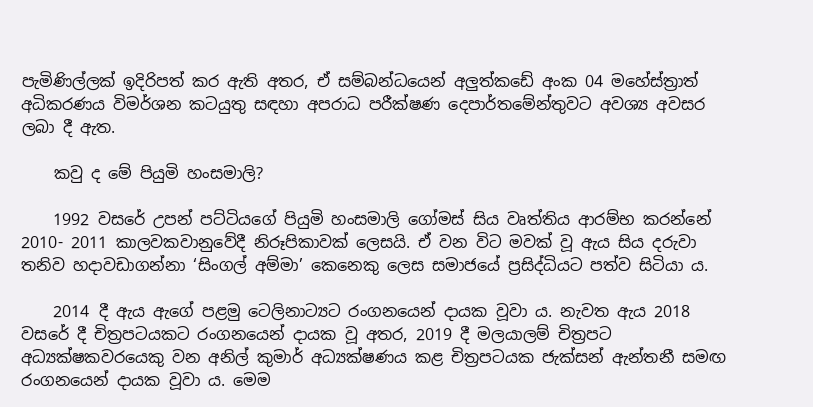පැමිණිල්ලක් ඉදිරිපත් කර ඇති අතර, ඒ සම්බන්ධයෙන් අලුත්කඩේ අංක 04 මහේස්ත්‍රාත් අධිකරණය විමර්ශන කටයුතු සඳහා අපරාධ පරීක්ෂණ දෙපාර්තමේන්තුවට අවශ්‍ය අවසර ලබා දී ඇත.

    කවු ද මේ පියුමි හංසමාලි?

    1992 වසරේ උපන් පට්ටියගේ පියුමි හංසමාලි ගෝමස් සිය වෘත්තිය ආරම්භ කරන්නේ 2010- 2011 කාලවකවානුවේදී නිරූපිකාවක් ලෙසයි. ඒ වන විට මවක් වූ ඇය සිය දරුවා තනිව හදාවඩාගන්නා ‘සිංගල් අම්මා’ කෙනෙකු ලෙස සමාජයේ ප්‍රසිද්ධියට පත්ව සිටියා ය.

    2014 දී ඇය ඇගේ පළමු ටෙලිනාට්‍යට රංගනයෙන් දායක වූවා ය. නැවත ඇය 2018 වසරේ දී චිත්‍රපටයකට රංගනයෙන් දායක වූ අතර, 2019 දී මලයාලම් චිත්‍රපට අධ්‍යක්ෂකවරයෙකු වන අනිල් කුමාර් අධ්‍යක්ෂණය කළ චිත්‍රපටයක ජැක්සන් ඇන්තනී සමඟ රංගනයෙන් දායක වූවා ය. මෙම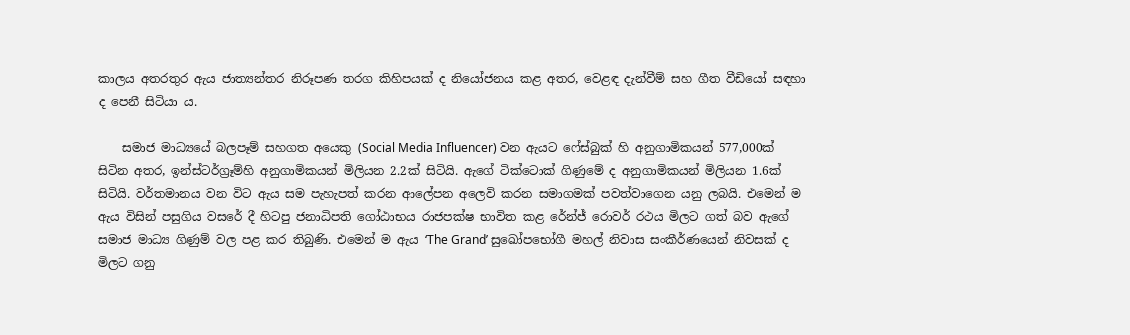කාලය අතරතුර ඇය ජාත්‍යන්තර නිරූපණ තරග කිහිපයක් ද නියෝජනය කළ අතර, වෙළඳ දැන්වීම් සහ ගීත වීඩියෝ සඳහා ද පෙනී සිටියා ය.

    සමාජ මාධ්‍යයේ බලපෑම් සහගත අයෙකු (Social Media Influencer) වන ඇයට ෆේස්බුක් හි අනුගාමිකයන් 577,000ක් සිටින අතර, ඉන්ස්ටර්ග්‍රෑම්හි අනුගාමිකයන් මිලියන 2.2ක් සිටියි. ඇගේ ටික්ටොක් ගිණුමේ ද අනුගාමිකයන් මිලියන 1.6ක් සිටියි. වර්තමානය වන විට ඇය සම පැහැපත් කරන ආලේපන අලෙවි කරන සමාගමක් පවත්වාගෙන යනු ලබයි. එමෙන් ම ඇය විසින් පසුගිය වසරේ දී හිටපු ජනාධිපති ගෝඨාභය රාජපක්ෂ භාවිත කළ රේන්ජ් රොවර් රථය මිලට ගත් බව ඇගේ සමාජ මාධ්‍ය ගිණුම් වල පළ කර තිබුණි. එමෙන් ම ඇය ‘The Grand’ සුඛෝපභෝගී මහල් නිවාස සංකීර්ණයෙන් නිවසක් ද මිලට ගනු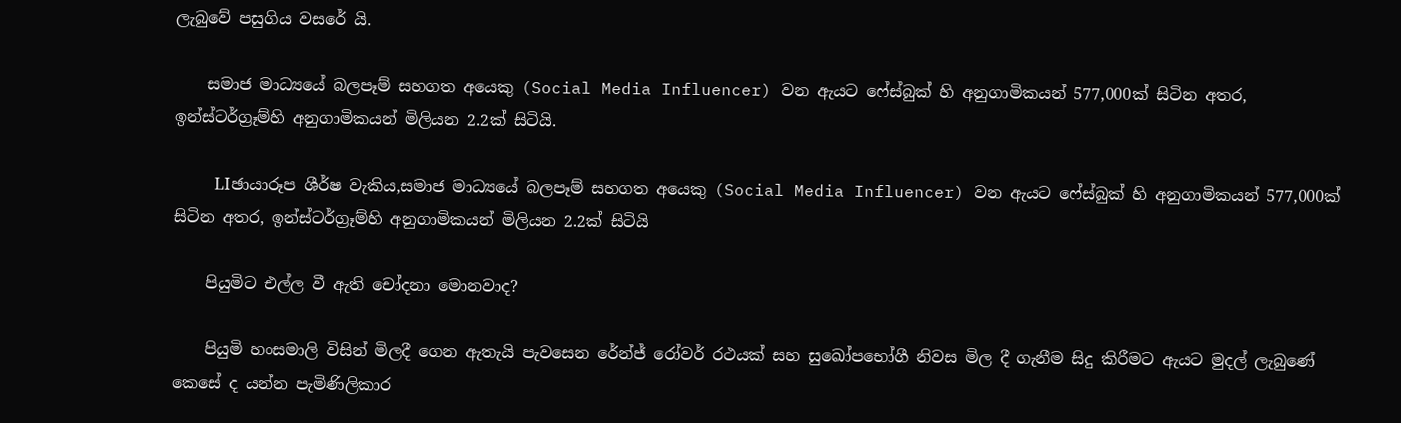ලැබුවේ පසුගිය වසරේ යි.

    සමාජ මාධ්‍යයේ බලපෑම් සහගත අයෙකු (Social Media Influencer) වන ඇයට ෆේස්බුක් හි අනුගාමිකයන් 577,000ක් සිටින අතර, ඉන්ස්ටර්ග්‍රෑම්හි අනුගාමිකයන් මිලියන 2.2ක් සිටියි.

    LIඡායාරූප ශීර්ෂ වැකිය,සමාජ මාධ්‍යයේ බලපෑම් සහගත අයෙකු (Social Media Influencer) වන ඇයට ෆේස්බුක් හි අනුගාමිකයන් 577,000ක් සිටින අතර, ඉන්ස්ටර්ග්‍රෑම්හි අනුගාමිකයන් මිලියන 2.2ක් සිටියි

    පියුමිට එල්ල වී ඇති චෝදනා මොනවාද?

    පියුමි හංසමාලි විසින් මිලදී ගෙන ඇතැයි පැවසෙන රේන්ජ් රෝවර් රථයක් සහ සුඛෝපභෝගී නිවස මිල දී ගැනීම සිදු කිරීමට ඇයට මුදල් ලැබුණේ කෙසේ ද යන්න පැමිණිලිකාර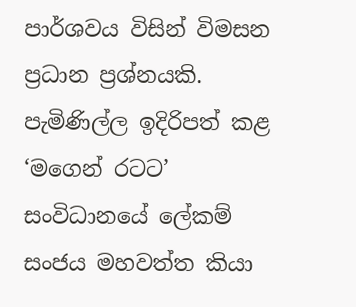පාර්ශවය විසින් විමසන ප්‍රධාන ප්‍රශ්නයකි. පැමිණිල්ල ඉදිරිපත් කළ ‘මගෙන් රටට’ සංවිධානයේ ලේකම් සංජය මහවත්ත කියා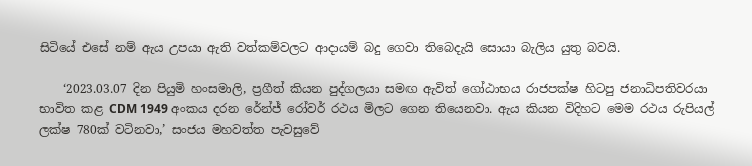සිටියේ එසේ නම් ඇය උපයා ඇති වත්කම්වලට ආදායම් බදු ගෙවා තිබෙදැයි සොයා බැලිය යුතු බවයි.

    ‘2023.03.07 දින පියුමි හංසමාලි, ප්‍රගීත් කියන පුද්ගලයා සමඟ ඇවිත් ගෝඨාභය රාජපක්ෂ හිටපු ජනාධිපතිවරයා භාවිත කළ CDM 1949 අංකය දරන රේන්ජ් රෝවර් රථය මිලට ගෙන තියෙනවා. ඇය කියන විදිහට මෙම රථය රුපියල් ලක්ෂ 780ක් වටිනවා,’ සංජය මහවත්ත පැවසුවේ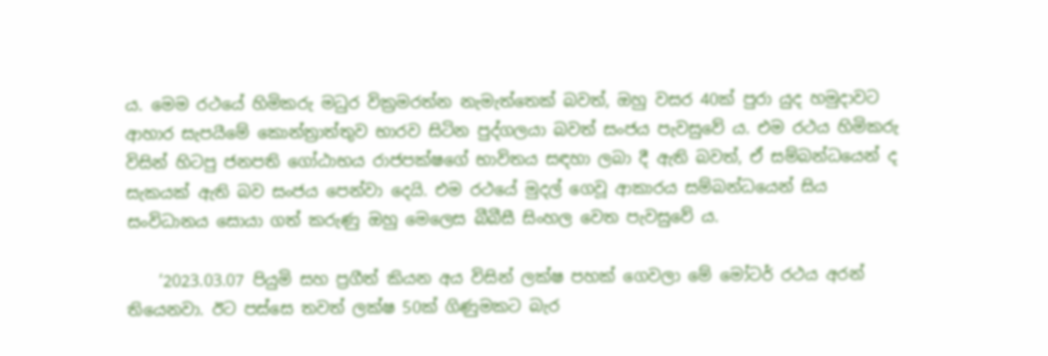ය. මෙම රථයේ හිමිකරු මධුර වික්‍රමරත්න නැමැත්තෙක් බවත්, ඔහු වසර 40ක් පුරා යුද හමුදාවට ආහාර සැපයීමේ කොන්ත්‍රාත්තුව භාරව සිටින පුද්ගලයා බවත් සංජය පැවසුවේ ය. එම රථය හිමිකරු විසින් හිටපු ජනපති ගෝඨාභය රාජපක්ෂගේ භාවිතය සඳහා ලබා දී ඇති බවත්, ඒ සම්බන්ධයෙන් ද සැකයක් ඇති බව සංජය පෙන්වා දෙයි. එම රථයේ මුදල් ගෙවූ ආකාරය සම්බන්ධයෙන් සිය සංවිධානය සොයා ගත් කරුණු ඔහු මෙලෙස බීබීසී සිංහල වෙත පැවසුවේ ය.

    ‘2023.03.07 පියුමි සහ ප්‍රගීත් කියන අය විසින් ලක්ෂ පහක් ගෙවලා මේ මෝටර් රථය අරන් තියෙනවා. ඊට පස්සෙ තවත් ලක්ෂ 50ක් ගිණුමකට බැර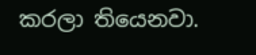කරලා තියෙනවා.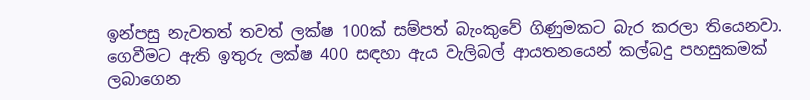ඉන්පසු නැවතත් තවත් ලක්ෂ 100ක් සම්පත් බැංකුවේ ගිණුමකට බැර කරලා තියෙනවා. ගෙවීමට ඇති ඉතුරු ලක්ෂ 400 සඳහා ඇය වැලිබල් ආයතනයෙන් කල්බදු පහසුකමක් ලබාගෙන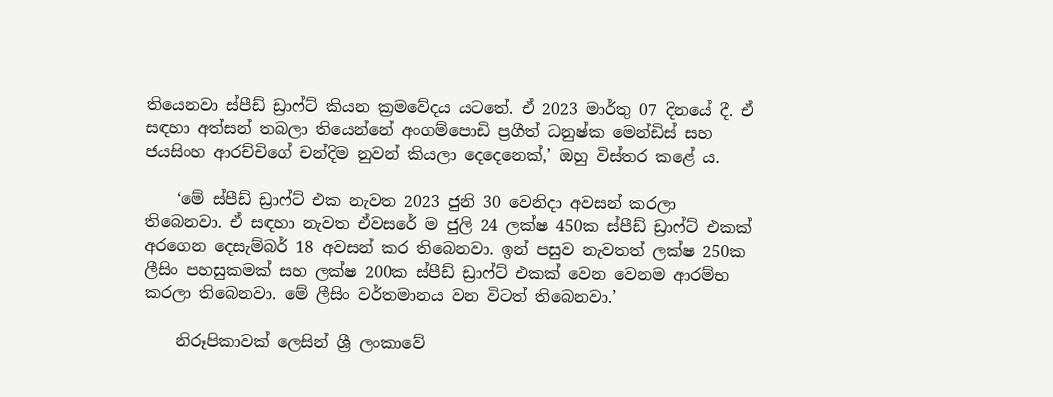තියෙනවා ස්පීඩ් ඩ්‍රාෆ්ට් කියන ක්‍රමවේදය යටතේ. ඒ 2023 මාර්තු 07 දිනයේ දී. ඒ සඳහා අත්සන් තබලා තියෙන්නේ අංගම්පොඩි ප්‍රගීත් ධනුෂ්ක මෙන්ඩිස් සහ ජයසිංහ ආරච්චිගේ චන්දිම නුවන් කියලා දෙදෙනෙක්,’ ඔහු විස්තර කළේ ය.

    ‘මේ ස්පීඩ් ඩ්‍රාෆ්ට් එක නැවත 2023 ජුනි 30 වෙනිදා අවසන් කරලා තිබෙනවා. ඒ සඳහා නැවත ඒවසරේ ම ජුලි 24 ලක්ෂ 450ක ස්පීඩ් ඩ්‍රාෆ්ට් එකක් අරගෙන දෙසැම්බර් 18 අවසන් කර තිබෙනවා. ඉන් පසුව නැවතත් ලක්ෂ 250ක ලීසිං පහසුකමක් සහ ලක්ෂ 200ක ස්පීඩ් ඩ්‍රාෆ්ට් එකක් වෙන වෙනම ආරම්භ කරලා තිබෙනවා. මේ ලීසිං වර්තමානය වන විටත් තිබෙනවා.’

    නිරූපිකාවක් ලෙසින් ශ්‍රී ලංකාවේ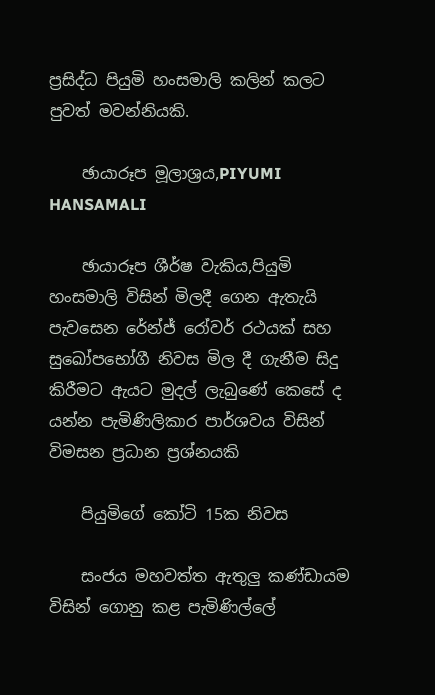ප්‍රසිද්ධ පියුමි හංසමාලි කලින් කලට පුවත් මවන්නියකි.

    ඡායාරූප මූලාශ්‍රය,PIYUMI HANSAMALI

    ඡායාරූප ශීර්ෂ වැකිය,පියුමි හංසමාලි විසින් මිලදී ගෙන ඇතැයි පැවසෙන රේන්ජ් රෝවර් රථයක් සහ සුඛෝපභෝගී නිවස මිල දී ගැනීම සිදු කිරීමට ඇයට මුදල් ලැබුණේ කෙසේ ද යන්න පැමිණිලිකාර පාර්ශවය විසින් විමසන ප්‍රධාන ප්‍රශ්නයකි

    පියුමිගේ කෝටි 15ක නිවස

    සංජය මහවත්ත ඇතුලු කණ්ඩායම විසින් ගොනු කළ පැමිණිල්ලේ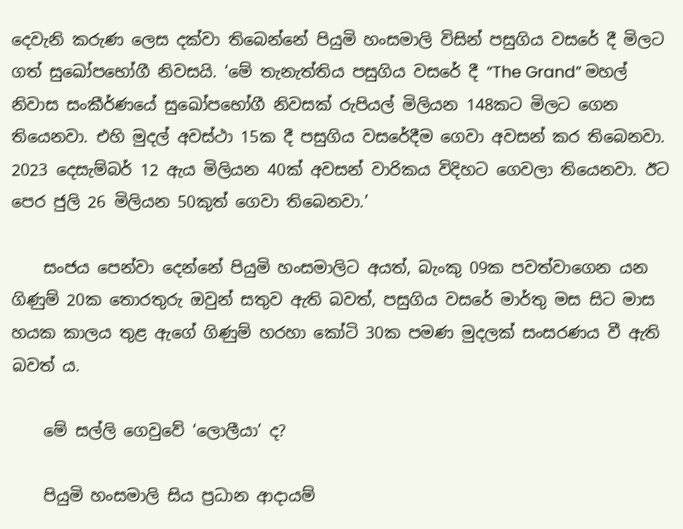දෙවැනි කරුණ ලෙස දක්වා තිබෙන්නේ පියුමි හංසමාලි විසින් පසුගිය වසරේ දී මිලට ගත් සුඛෝපභෝගී නිවසයි. ‘මේ තැනැත්තිය පසුගිය වසරේ දී “The Grand” මහල් නිවාස සංකීර්ණයේ සුඛෝපභෝගී නිවසක් රුපියල් මිලියන 148කට මිලට ගෙන තියෙනවා. එහි මුදල් අවස්ථා 15ක දී පසුගිය වසරේදීම ගෙවා අවසන් කර තිබෙනවා. 2023 දෙසැම්බර් 12 ඇය මිලියන 40ක් අවසන් වාරිකය විදිහට ගෙවලා තියෙනවා. ඊට පෙර ජුලි 26 මිලියන 50කුත් ගෙවා තිබෙනවා.’

    සංජය පෙන්වා දෙන්නේ පියුමි හංසමාලිට අයත්, බැංකු 09ක පවත්වාගෙන යන ගිණුම් 20ක තොරතුරු ඔවුන් සතුව ඇති බවත්, පසුගිය වසරේ මාර්තු මස සිට මාස හයක කාලය තුළ ඇගේ ගිණුම් හරහා කෝටි 30ක පමණ මුදලක් සංසරණය වී ඇති බවත් ය.

    මේ සල්ලි ගෙවුවේ ‘ලොලීයා’ ද?

    පියුමි හංසමාලි සිය ප්‍රධාන ආදායම්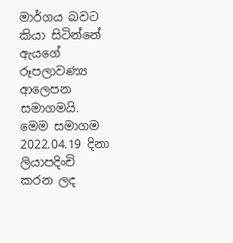මාර්ගය බවට කියා සිටින්නේ ඇයගේ රූපලාවණ්‍ය ආලෙපන සමාගමයි. මෙම සමාගම 2022.04.19 දිනා ලියාපදිංචි කරන ලද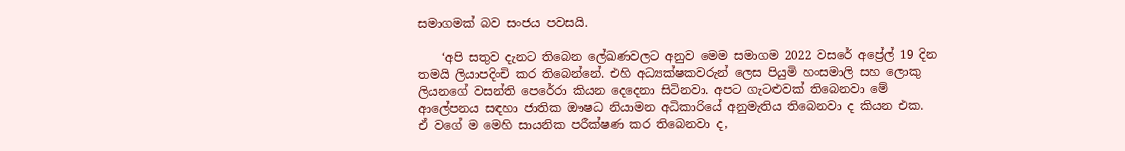සමාගමක් බව සංජය පවසයි.

    ‘අපි සතුව දැනට තිබෙන ලේඛණවලට අනුව මෙම සමාගම 2022 වසරේ අප්‍රේල් 19 දින තමයි ලියාපදිංචි කර තිබෙන්නේ. එහි අධ්‍යක්ෂකවරුන් ලෙස පියුමි හංසමාලි සහ ලොකු ලියනගේ වසන්ති පෙරේරා කියන දෙදෙනා සිටිනවා. අපට ගැටළුවක් තිබෙනවා මේ ආලේපනය සඳහා ජාතික ඖෂධ නියාමන අධිකාරියේ අනුමැතිය තිබෙනවා ද කියන එක. ඒ වගේ ම මෙහි සායනික පරීක්ෂණ කර තිබෙනවා ද,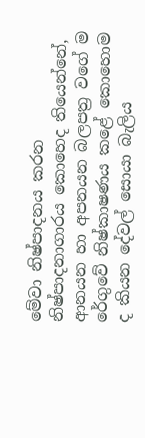මේවා නිෂ්පාදනය කරන නිෂ්පාදනාගාරය කොහෙද තියෙන්නේ, ආනයන හා අපනයන බලපත්‍ර වගේ ම රේගුවේ නිෂ්කාෂණය කළේ කොහොම ද කියන දේවල් සොයා බැලිය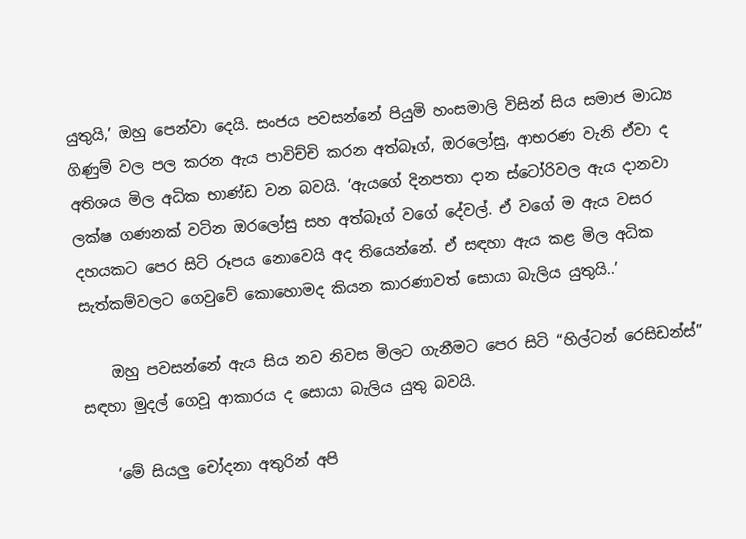යුතුයි,’ ඔහු පෙන්වා දෙයි. සංජය පවසන්නේ පියුමි හංසමාලි විසින් සිය සමාජ මාධ්‍ය ගිණුම් වල පල කරන ඇය පාවිච්චි කරන අත්බෑග්, ඔරලෝසු, ආභරණ වැනි ඒවා ද අතිශය මිල අධික භාණ්ඩ වන බවයි. ‘ඇයගේ දිනපතා දාන ස්ටෝරිවල ඇය දානවා ලක්ෂ ගණනක් වටින ඔරලෝසු සහ අත්බෑග් වගේ දේවල්. ඒ වගේ ම ඇය වසර දහයකට පෙර සිටි රූපය නොවෙයි අද තියෙන්නේ. ඒ සඳහා ඇය කළ මිල අධික සැත්කම්වලට ගෙවුවේ කොහොමද කියන කාරණාවත් සොයා බැලිය යුතුයි..’

    ඔහු පවසන්නේ ඇය සිය නව නිවස මිලට ගැනීමට පෙර සිටි “හිල්ටන් රෙසිඩන්ස්” සඳහා මුදල් ගෙවූ ආකාරය ද සොයා බැලිය යුතු බවයි.

    ‘මේ සියලු චෝදනා අතුරින් අපි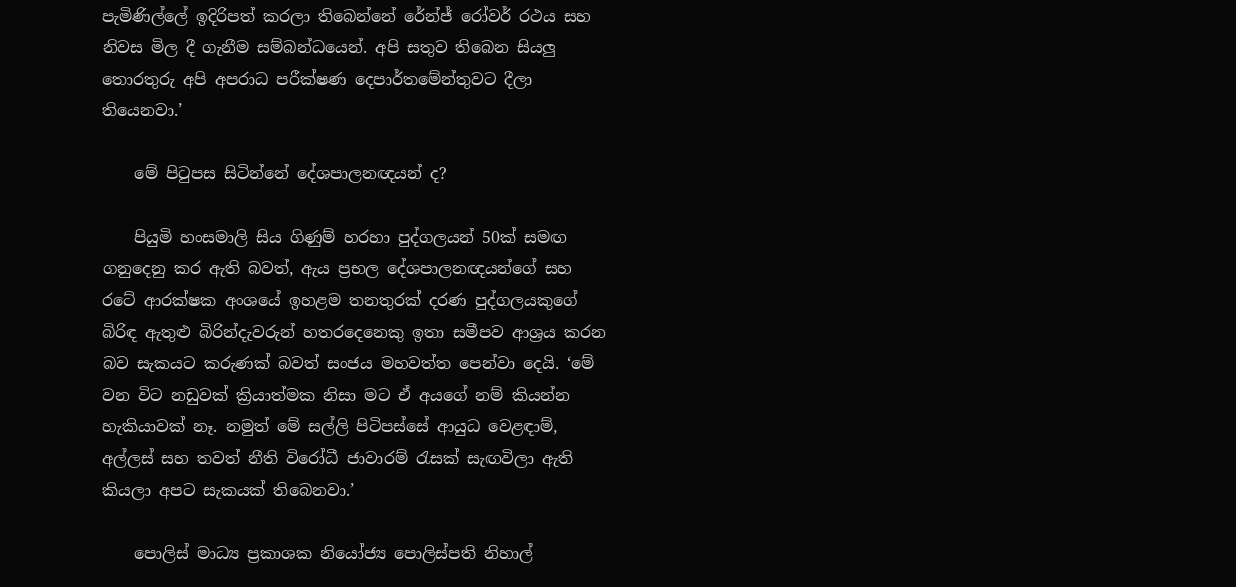පැමිණිල්ලේ ඉදිරිපත් කරලා තිබෙන්නේ රේන්ජ් රෝවර් රථය සහ නිවස මිල දී ගැනීම සම්බන්ධයෙන්. අපි සතුව තිබෙන සියලු තොරතුරු අපි අපරාධ පරීක්ෂණ දෙපාර්තමේන්තුවට දීලා තියෙනවා.’

    මේ පිටුපස සිටින්නේ දේශපාලනඥයන් ද?

    පියුමි හංසමාලි සිය ගිණුම් හරහා පුද්ගලයන් 50ක් සමඟ ගනුදෙනු කර ඇති බවත්, ඇය ප්‍රභල දේශපාලනඥයන්ගේ සහ රටේ ආරක්ෂක අංශයේ ඉහළම තනතුරක් දරණ පුද්ගලයකුගේ බිරිඳ ඇතුළු බිරින්දැවරුන් හතරදෙනෙකු ඉතා සමීපව ආශ්‍රය කරන බව සැකයට කරුණක් බවත් සංජය මහවත්ත පෙන්වා දෙයි. ‘මේ වන විට නඩුවක් ක්‍රියාත්මක නිසා මට ඒ අයගේ නම් කියන්න හැකියාවක් නෑ. නමුත් මේ සල්ලි පිටිපස්සේ ආයුධ වෙළඳාම්, අල්ලස් සහ තවත් නීති විරෝධී ජාවාරම් රැසක් සැඟවිලා ඇති කියලා අපට සැකයක් තිබෙනවා.’

    පොලිස් මාධ්‍ය ප්‍රකාශක නියෝජ්‍ය පොලිස්පති නිහාල්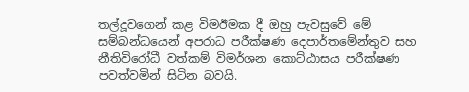තල්දූවගෙන් කළ විමඊමක දී ඔහු පැවසුවේ මේ සම්බන්ධයෙන් අපරාධ පරීක්ෂණ දෙපාර්තමේන්තුව සහ නීතිවිරෝධී වත්කම් විමර්ශන කොට්ඨාසය පරීක්ෂණ පවත්වමින් සිටින බවයි.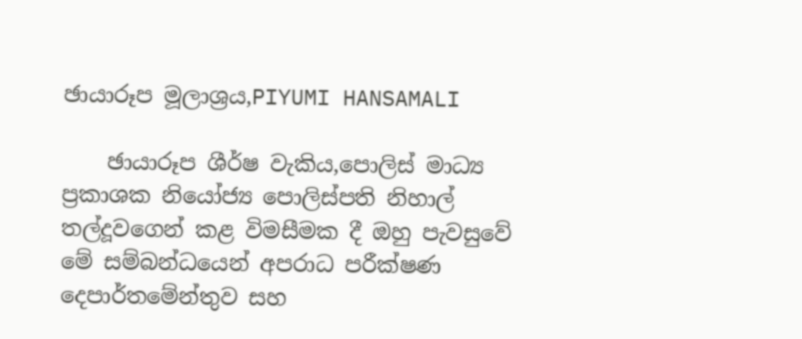ඡායාරූප මූලාශ්‍රය,PIYUMI HANSAMALI

    ඡායාරූප ශීර්ෂ වැකිය,පොලිස් මාධ්‍ය ප්‍රකාශක නියෝජ්‍ය පොලිස්පති නිහාල් තල්දූවගෙන් කළ විමසීමක දී ඔහු පැවසුවේ මේ සම්බන්ධයෙන් අපරාධ පරීක්ෂණ දෙපාර්තමේන්තුව සහ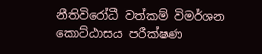නීතිවිරෝධී වත්කම් විමර්ශන කොට්ඨාසය පරීක්ෂණ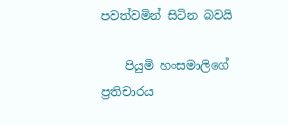පවත්වමින් සිටින බවයි

    පියුමි හංසමාලිගේ ප්‍රතිචාරය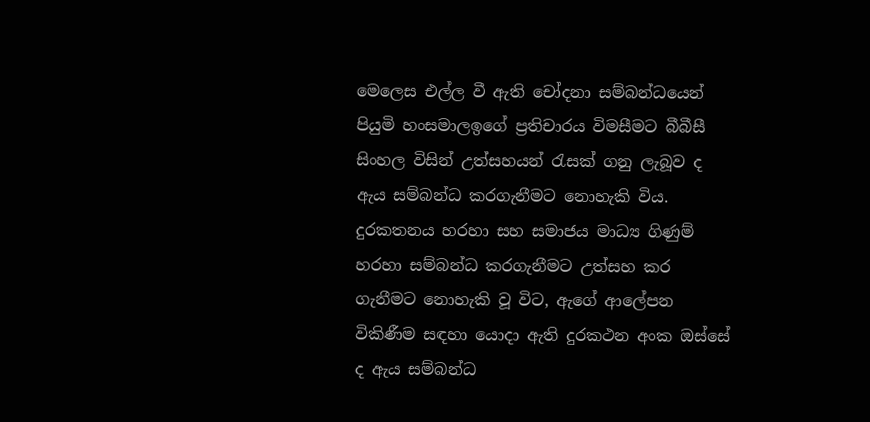මෙලෙස එල්ල වී ඇති චෝදනා සම්බන්ධයෙන් පියුමි හංසමාලඉගේ ප්‍රතිචාරය විමසීමට බීබීසී සිංහල විසින් උත්සහයන් රැසක් ගනු ලැබූව ද ඇය සම්බන්ධ කරගැනීමට නොහැකි විය. දුරකතනය හරහා සහ සමාජය මාධ්‍ය ගිණුම් හරහා සම්බන්ධ කරගැනීමට උත්සහ කර ගැනීමට නොහැකි වූ විට, ඇගේ ආලේපන විකිණීම සඳහා යොදා ඇති දුරකථන අංක ඔස්සේ ද ඇය සම්බන්ධ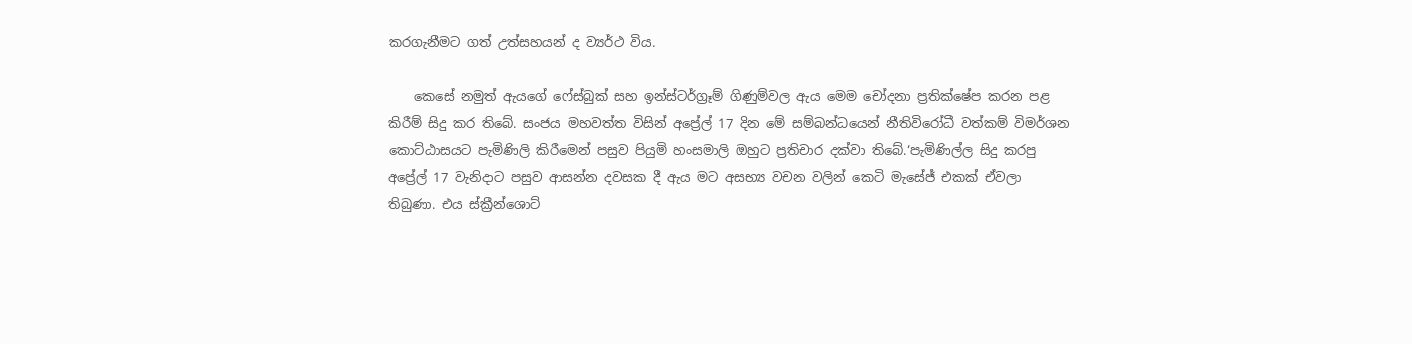කරගැනීමට ගත් උත්සහයන් ද ව්‍යර්ථ විය.

    කෙසේ නමුත් ඇයගේ ෆේස්බුක් සහ ඉන්ස්ටර්ග්‍රෑම් ගිණුම්වල ඇය මෙම චෝදනා ප්‍රතික්ෂේප කරන පළ කිරීම් සිදු කර තිබේ. සංජය මහවත්ත විසින් අප්‍රේල් 17 දින මේ සම්බන්ධයෙන් නීතිවිරෝධී වත්කම් විමර්ශන කොට්ඨාසයට පැමිණිලි කිරීමෙන් පසුව පියුමි හංසමාලි ඔහුට ප්‍රතිචාර දක්වා තිබේ.‘පැමිණිල්ල සිදු කරපු අප්‍රේල් 17 වැනිදාට පසුව ආසන්න දවසක දී ඇය මට අසභ්‍ය වචන වලින් කෙටි මැසේජ් එකක් ඒවලා තිබුණා. එය ස්ක්‍රීන්ශොට්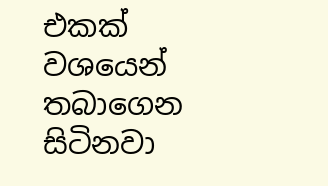එකක් වශයෙන් තබාගෙන සිටිනවා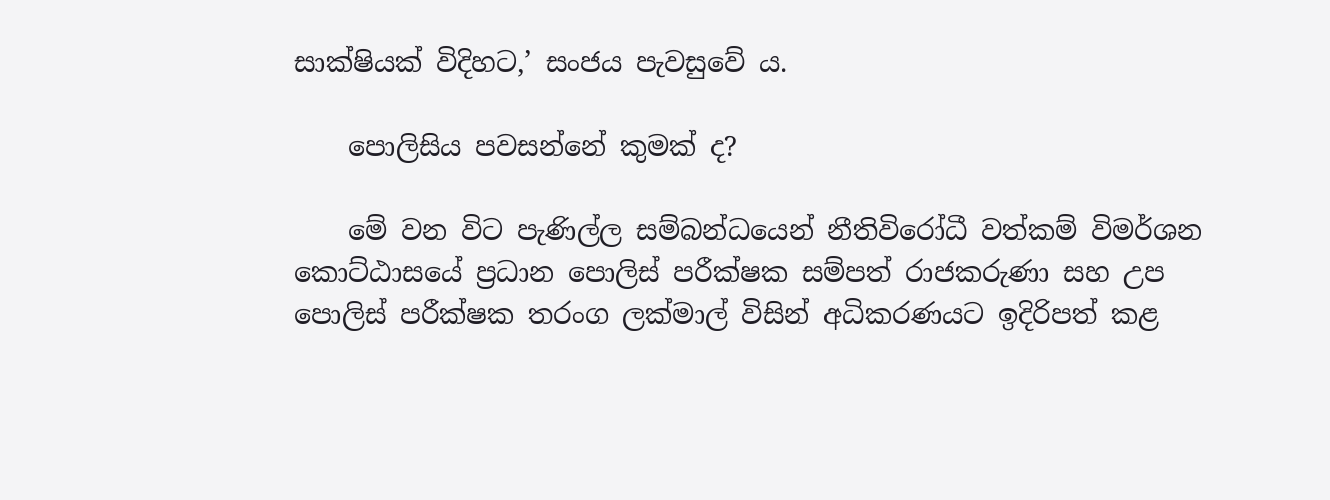සාක්ෂියක් විදිහට,’ සංජය පැවසුවේ ය.

    පොලිසිය පවසන්නේ කුමක් ද?

    මේ වන විට පැණිල්ල සම්බන්ධයෙන් නීතිවිරෝධී වත්කම් විමර්ශන කොට්ඨාසයේ ප්‍රධාන පොලිස් පරීක්ෂක සම්පත් රාජකරුණා සහ උප පොලිස් පරීක්ෂක තරංග ලක්මාල් විසින් අධිකරණයට ඉදිරිපත් කළ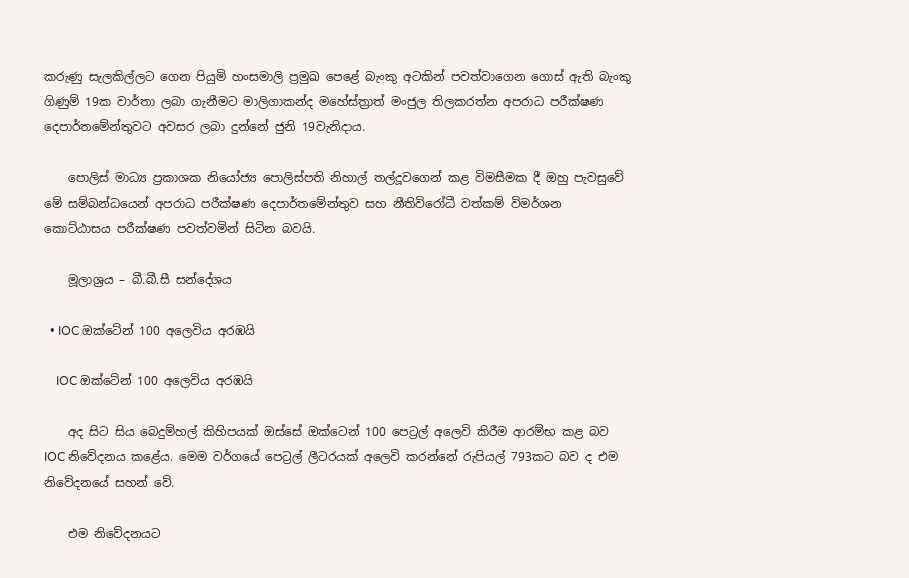කරුණු සැලකිල්ලට ගෙන පියුමි හංසමාලි ප්‍රමුඛ පෙළේ බැංකු අටකින් පවත්වාගෙන ගොස් ඇති බැංකු ගිණුම් 19ක වාර්තා ලබා ගැනීමට මාලිගාකන්ද මහේස්ත්‍රාත් මංජුල තිලකරත්න අපරාධ පරීක්ෂණ දෙපාර්තමේන්තුවට අවසර ලබා දුන්නේ ජුනි 19වැනිදාය.

    පොලිස් මාධ්‍ය ප්‍රකාශක නියෝජ්‍ය පොලිස්පති නිහාල් තල්දූවගෙන් කළ විමසීමක දී ඔහු පැවසුවේ මේ සම්බන්ධයෙන් අපරාධ පරීක්ෂණ දෙපාර්තමේන්තුව සහ නීතිවිරෝධී වත්කම් විමර්ශන කොට්ඨාසය පරීක්ෂණ පවත්වමින් සිටින බවයි.

    මූලාශ්‍රය – බී.බී.සී සන්දේශය

  • IOC ඔක්ටේන් 100 අලෙවිය අරඹයි

    IOC ඔක්ටේන් 100 අලෙවිය අරඹයි

    අද සිට සිය බෙදුම්හල් කිහිපයක් ඔස්සේ ඔක්ටෙන් 100 පෙට්‍රල් අලෙවි කිරීම ආරම්භ කළ බව IOC නිවේදනය කළේය. මෙම වර්ගයේ පෙට්‍රල් ලීටරයක් අලෙවි කරන්නේ රුපියල් 793කට බව ද එම නිවේදනයේ සහන් වේ.

    එම නිවේදනයට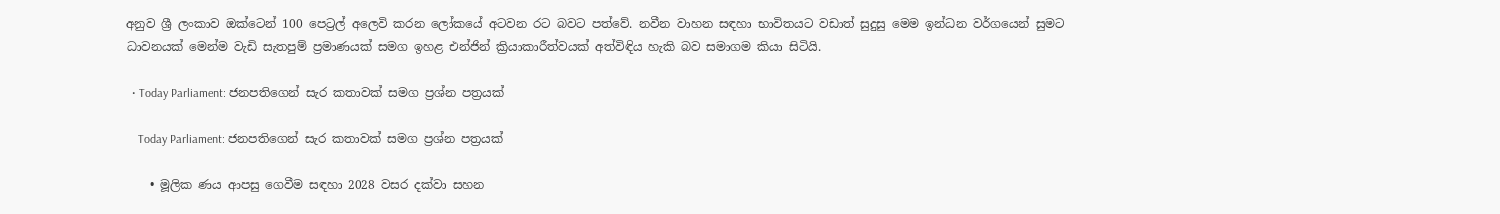අනුව ශ්‍රී ලංකාව ඔක්ටෙන් 100 පෙට්‍රල් අලෙවි කරන ලෝකයේ අටවන රට බවට පත්වේ. නවීන වාහන සඳහා භාවිතයට වඩාත් සුදුසු මෙම ඉන්ධන වර්ගයෙන් සුමට ධාවනයක් මෙන්ම වැඩි සැතපුම් ප්‍රමාණයක් සමග ඉහළ එන්ජින් ක්‍රියාකාරීත්වයක් අත්විඳිය හැකි බව සමාගම කියා සිටියි.

  • Today Parliament: ජනපතිගෙන් සැර කතාවක් සමග ප්‍රශ්න පත්‍රයක්

    Today Parliament: ජනපතිගෙන් සැර කතාවක් සමග ප්‍රශ්න පත්‍රයක්

    • මූලික ණය ආපසු ගෙවීම සඳහා 2028 වසර දක්වා සහන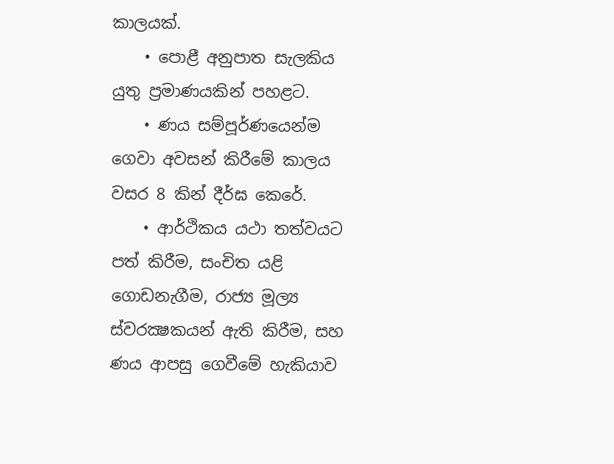කාලයක්.
    • පොළී අනුපාත සැලකිය යුතු ප්‍රමාණයකින් පහළට.
    • ණය සම්පූර්ණයෙන්ම ගෙවා අවසන් කිරීමේ කාලය වසර 8 කින් දීර්ඝ කෙරේ.
    • ආර්ථිකය යථා තත්වයට පත් කිරීම, සංචිත යළි ගොඩනැගීම, රාජ්‍ය මූල්‍ය ස්වරක්‍ෂකයන් ඇති කිරීම, සහ ණය ආපසු ගෙවීමේ හැකියාව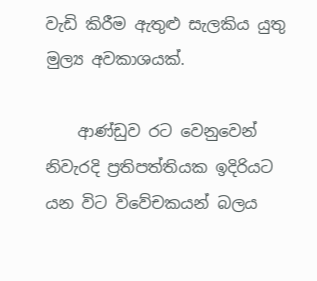වැඩි කිරීම ඇතුළු සැලකිය යුතු මුල්‍ය අවකාශයක්.

    ආණ්ඩුව රට වෙනුවෙන් නිවැරදි ප්‍රතිපත්තියක ඉදිරියට යන විට විවේචකයන් බලය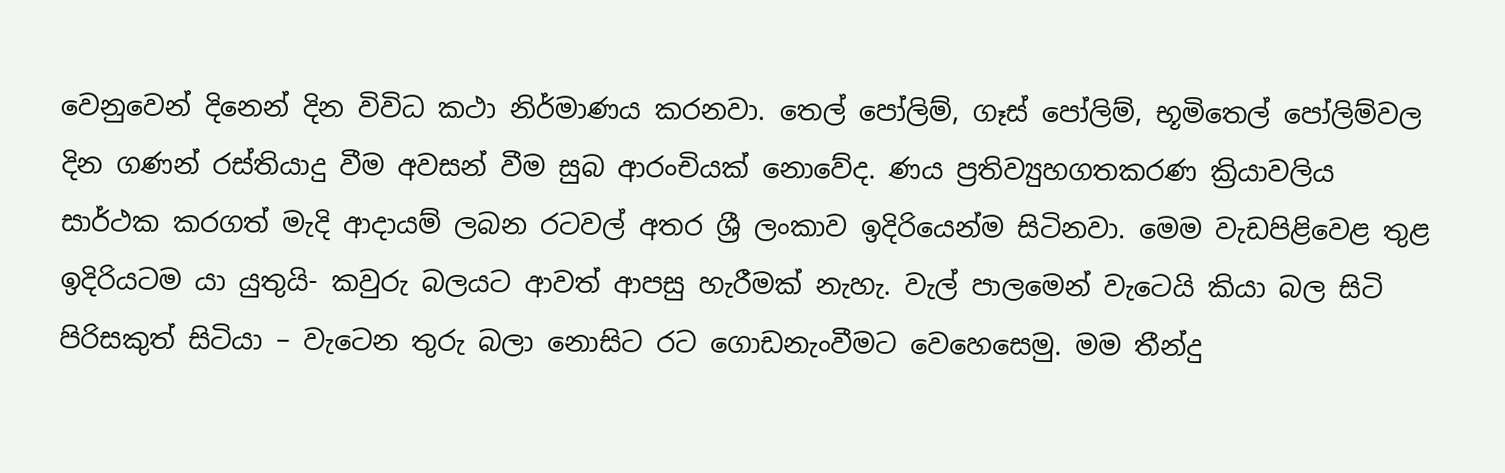වෙනුවෙන් දිනෙන් දින විවිධ කථා නිර්මාණය කරනවා. තෙල් පෝලිම්, ගෑස් පෝලිම්, භූමිතෙල් පෝලිම්වල දින ගණන් රස්තියාදු වීම අවසන් වීම සුබ ආරංචියක් නොවේද. ණය ප්‍රතිව්‍යුහගතකරණ ක්‍රියාවලිය සාර්ථක කරගත් මැදි ආදායම් ලබන රටවල් අතර ශ්‍රී ලංකාව ඉදිරියෙන්ම සිටිනවා. මෙම වැඩපිළිවෙළ තුළ ඉදිරියටම යා යුතුයි- කවුරු බලයට ආවත් ආපසු හැරීමක් නැහැ. වැල් පාලමෙන් වැටෙයි කියා බල සිටි පිරිසකුත් සිටියා – වැටෙන තුරු බලා නොසිට රට ගොඩනැංවීමට වෙහෙසෙමු. මම තීන්දු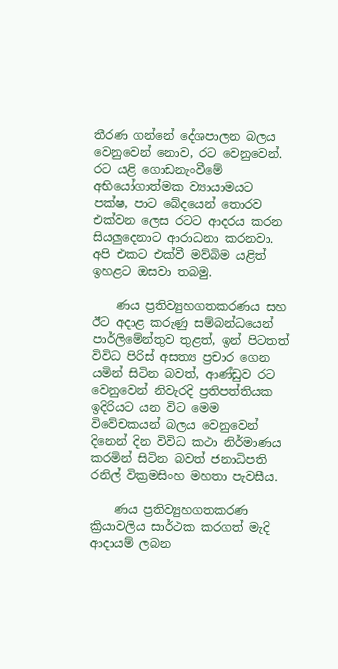තීරණ ගන්නේ දේශපාලන බලය වෙනුවෙන් නොව, රට වෙනුවෙන්. රට යළි ගොඩනැංවීමේ අභියෝගාත්මක ව්‍යායාමයට පක්ෂ, පාට බේදයෙන් තොරව එක්වන ලෙස රටට ආදරය කරන සියලුදෙනාට ආරාධනා කරනවා. අපි එකට එක්වී මව්බිම යළිත් ඉහළට ඔසවා තබමු.

    ණය ප්‍රතිව්‍යුහගතකරණය සහ ඊට අදාළ කරුණු සම්බන්ධයෙන් පාර්ලිමේන්තුව තුළත්, ඉන් පිටතත් විවිධ පිරිස් අසත්‍ය ප්‍රචාර ගෙන යමින් සිටින බවත්, ආණ්ඩුව රට වෙනුවෙන් නිවැරදි ප්‍රතිපත්තියක ඉදිරියට යන විට මෙම විවේචකයන් බලය වෙනුවෙන් දිනෙන් දින විවිධ කථා නිර්මාණය කරමින් සිටින බවත් ජනාධිපති රනිල් වික්‍රමසිංහ මහතා පැවසීය.

    ණය ප්‍රතිව්‍යුහගතකරණ ක්‍රියාවලිය සාර්ථක කරගත් මැදි ආදායම් ලබන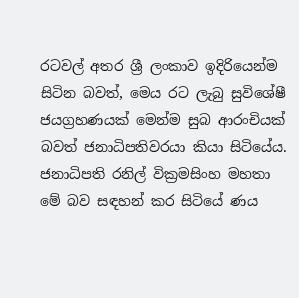රටවල් අතර ශ්‍රී ලංකාව ඉදිරියෙන්ම සිටින බවත්, මෙය රට ලැබු සුවිශේෂී ජයග්‍රහණයක් මෙන්ම සුබ ආරංචියක් බවත් ජනාධිපතිවරයා කියා සිටියේය. ජනාධිපති රනිල් වික්‍රමසිංහ මහතා මේ බව සඳහන් කර සිටියේ ණය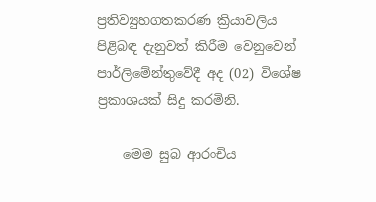ප්‍රතිව්‍යුහගතකරණ ක්‍රියාවලිය පිළිබඳ දැනුවත් කිරීම වෙනුවෙන් පාර්ලිමේන්තුවේදී අද (02) විශේෂ ප්‍රකාශයක් සිදු කරමිනි.

    මෙම සුබ ආරංචිය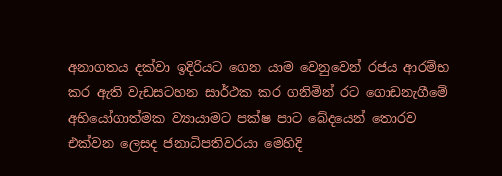අනාගතය දක්වා ඉදිරියට ගෙන යාම වෙනුවෙන් රජය ආරම්භ කර ඇති වැඩසටහන සාර්ථක කර ගනිමින් රට ගොඩනැගීමේ අභියෝගාත්මක ව්‍යායාමට පක්ෂ පාට බේදයෙන් තොරව එක්වන ලෙසද ජනාධිපතිවරයා මෙහිදි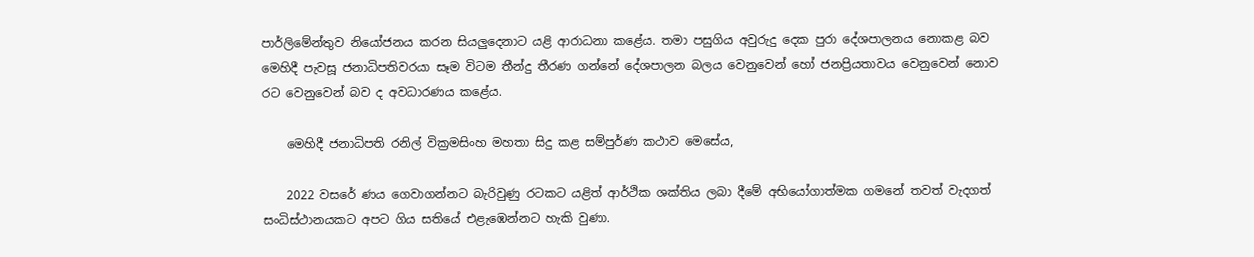පාර්ලිමේන්තුව නියෝජනය කරන සියලුදෙනාට යළි ආරාධනා කළේය. තමා පසුගිය අවුරුදු දෙක පුරා දේශපාලනය නොකළ බව මෙහිදී පැවසූ ජනාධිපතිවරයා සෑම විටම තීන්දු තීරණ ගන්නේ දේශපාලන බලය වෙනුවෙන් හෝ ජනප්‍රියතාවය වෙනුවෙන් නොව රට වෙනුවෙන් බව ද අවධාරණය කළේය.

    මෙහිදී ජනාධිපති රනිල් වික්‍රමසිංහ මහතා සිදු කළ සම්පුර්ණ කථාව මෙසේය,

    2022 වසරේ ණය ගෙවාගන්නට බැරිවුණු රටකට යළිත් ආර්ථික ශක්තිය ලබා දීමේ අභියෝගාත්මක ගමනේ තවත් වැදගත් සංධිස්ථානයකට අපට ගිය සතියේ එළැඹෙන්නට හැකි වුණා.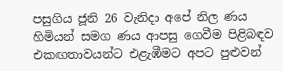පසුගිය ජූනි 26 වැනිදා අපේ නිල ණය හිමියන් සමග ණය ආපසු ගෙවීම පිළිබඳව එකඟතාවයන්ට එළැඹීමට අපට පුළුවන්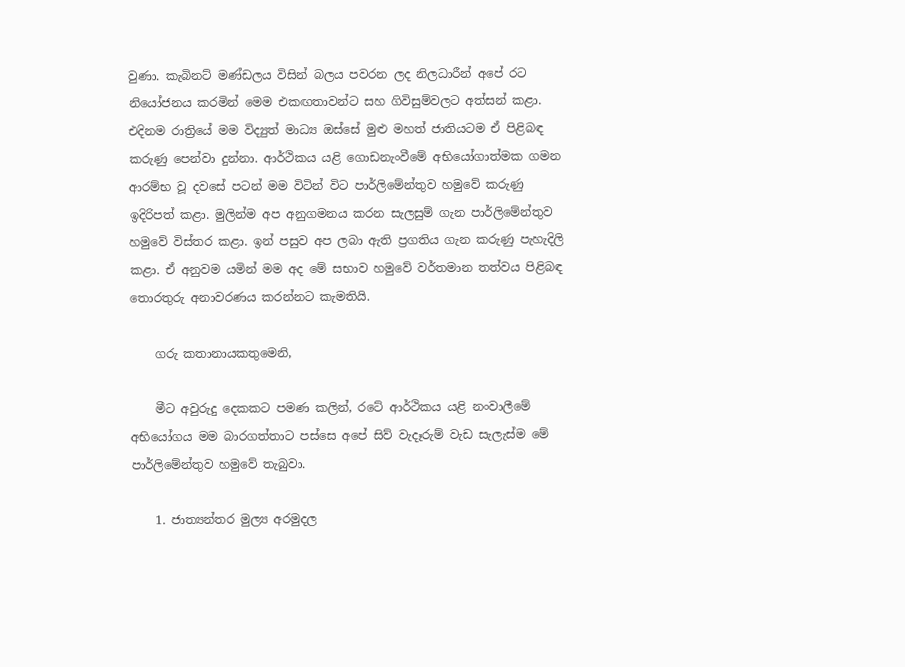වුණා. කැබිනට් මණ්ඩලය විසින් බලය පවරන ලද නිලධාරීන් අපේ රට නියෝජනය කරමින් මෙම එකඟතාවන්ට සහ ගිවිසුම්වලට අත්සන් කළා. එදිනම රාත්‍රියේ මම විද්‍යුත් මාධ්‍ය ඔස්සේ මුළු මහත් ජාතියටම ඒ පිළිබඳ කරුණු පෙන්වා දුන්නා. ආර්ථිකය යළි ගොඩනැංවීමේ අභියෝගාත්මක ගමන ආරම්භ වූ දවසේ පටන් මම විටින් විට පාර්ලිමේන්තුව හමුවේ කරුණු ඉදිරිපත් කළා. මුලින්ම අප අනුගමනය කරන සැලසුම් ගැන පාර්ලිමේන්තුව හමුවේ විස්තර කළා. ඉන් පසුව අප ලබා ඇති ප්‍රගතිය ගැන කරුණු පැහැදිලි කළා. ඒ අනුවම යමින් මම අද මේ සභාව හමුවේ වර්තමාන තත්වය පිළිබඳ තොරතුරු අනාවරණය කරන්නට කැමතියි.

    ගරු කතානායකතුමෙනි,

    මීට අවුරුදු දෙකකට පමණ කලින්, රටේ ආර්ථිකය යළි නංවාලීමේ අභියෝගය මම බාරගත්තාට පස්සෙ අපේ සිව් වැදෑරුම් වැඩ සැලැස්ම මේ පාර්ලිමේන්තුව හමුවේ තැබුවා.

    1. ජාත්‍යන්තර මුල්‍ය අරමුදල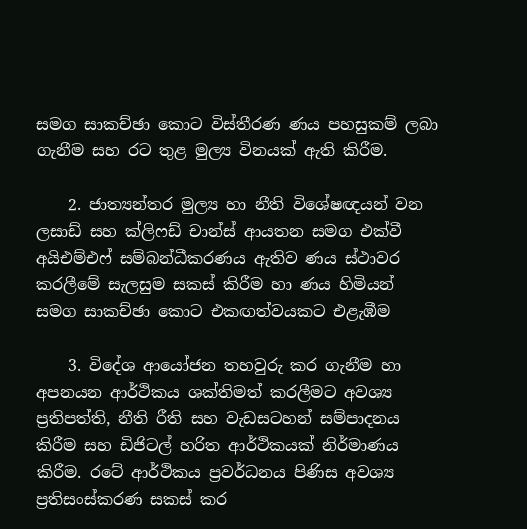සමග සාකච්ඡා කොට විස්තීරණ ණය පහසුකම් ලබා ගැනීම සහ රට තුළ මුල්‍ය විනයක් ඇති කිරීම.

    2. ජාත්‍යන්තර මුල්‍ය හා නීති විශේෂඥයන් වන ලසාඩ් සහ ක්ලිෆඩ් චාන්ස් ආයතන සමග එක්වී අයිඑම්එෆ් සම්බන්ධීකරණය ඇතිව ණය ස්ථාවර කරලීමේ සැලසුම සකස් කිරීම හා ණය හිමියන් සමග සාකච්ඡා කොට එකඟත්වයකට එළැඹීම

    3. විදේශ ආයෝජන තහවුරු කර ගැනීම හා අපනයන ආර්ථිකය ශක්තිමත් කරලීමට අවශ්‍ය ප්‍රතිපත්ති, නීති රීති සහ වැඩසටහන් සම්පාදනය කිරීම සහ ඩිජිටල් හරිත ආර්ථිකයක් නිර්මාණය කිරීම. රටේ ආර්ථිකය ප්‍රවර්ධනය පිණිස අවශ්‍ය ප්‍රතිසංස්කරණ සකස් කර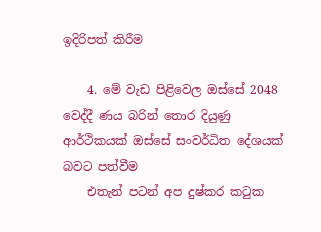ඉදිරිපත් කිරීම

    4. මේ වැඩ පිළිවෙල ඔස්සේ 2048 වෙද්දී ණය බරින් තොර දියුණු ආර්ථිකයක් ඔස්සේ සංවර්ධිත දේශයක් බවට පත්වීම
    එතැන් පටන් අප දුෂ්කර කටුක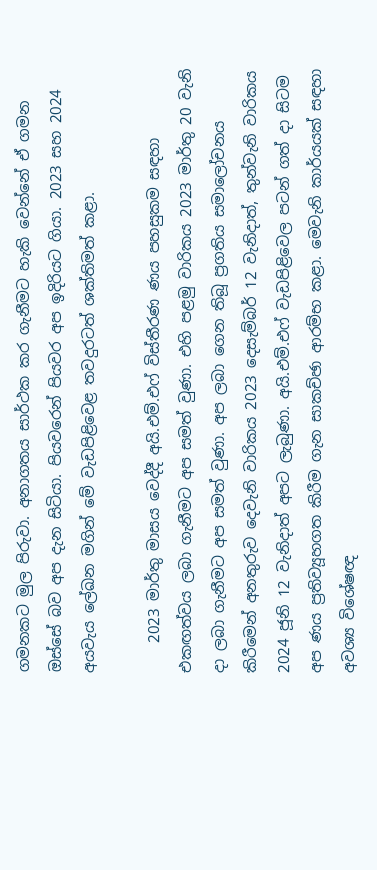ගමනකට මුල පිරුවා. අනාගතය සාර්ථක කර ගැනීමට හැකි වෙන්නේ ඒ ගමන ඔස්සේ බව අප දැන සිටියා. පියවරෙන් පියවර අප ඉදිරියට ගියා. 2023 සහ 2024 අයවැය ලේඛන මගින් මේ වැඩපිළිවෙළ තවදුරටත් ශක්තිමත් කළා.

    2023 මාර්තු මාසය වෙද්දී අයි.එම්.එෆ් විස්තීරණ ණය පහසුකම සඳහා එකඟත්වය ලබා ගැනීමට අප සමත් වුණා. එහි පළමු වාරිකය 2023 මාර්තු 20 වැනි දා ලබා ගැනීමට අප සමත් වුණා. අප ලබා ගෙන තිබූ ප්‍රගතිය සමාලෝචනය කිරීමෙන් අනතුරුව දෙවැනි වාරිකය 2023 දෙසැම්බර් 12 වැනිදාත්, තුන්වැනි වාරිකය 2024 ජූනි 12 වැනිදාත් අපට ලැබුණා. අයි.එම්.එෆ් වැඩපිළිවෙල පටන් ගත් දා සිටම අප ණය ප්‍රතිව්‍යූහගත කිරීම ගැන සාකච්ඡා ආරම්භ කළා. මෙවැනි කාර්යයක් සඳහා අවශ්‍ය විශේෂඥ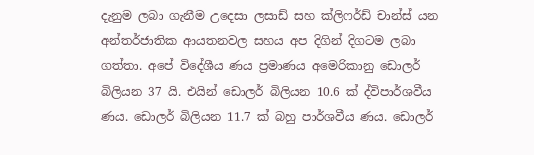දැනුම ලබා ගැනීම උදෙසා ලසාඩ් සහ ක්ලිෆර්ඩ් චාන්ස් යන අන්තර්ජාතික ආයතනවල සහය අප දිගින් දිගටම ලබා ගත්තා. අපේ විදේශීය ණය ප්‍රමාණය අමෙරිකානු ඩොලර් බිලියන 37 යි. එයින් ඩොලර් බිලියන 10.6 ක් ද්විපාර්ශවීය ණය. ඩොලර් බිලියන 11.7 ක් බහු පාර්ශවීය ණය. ඩොලර්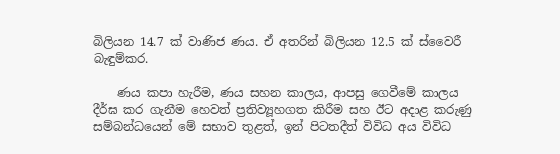බිලියන 14.7 ක් වාණිජ ණය. ඒ අතරින් බිලියන 12.5 ක් ස්වෛරී බැඳුම්කර.

    ණය කපා හැරීම, ණය සහන කාලය, ආපසු ගෙවීමේ කාලය දීර්ඝ කර ගැනීම හෙවත් ප්‍රතිව්‍යූහගත කිරීම සහ ඊට අදාළ කරුණු සම්බන්ධයෙන් මේ සභාව තුළත්, ඉන් පිටතදීත් විවිධ අය විවිධ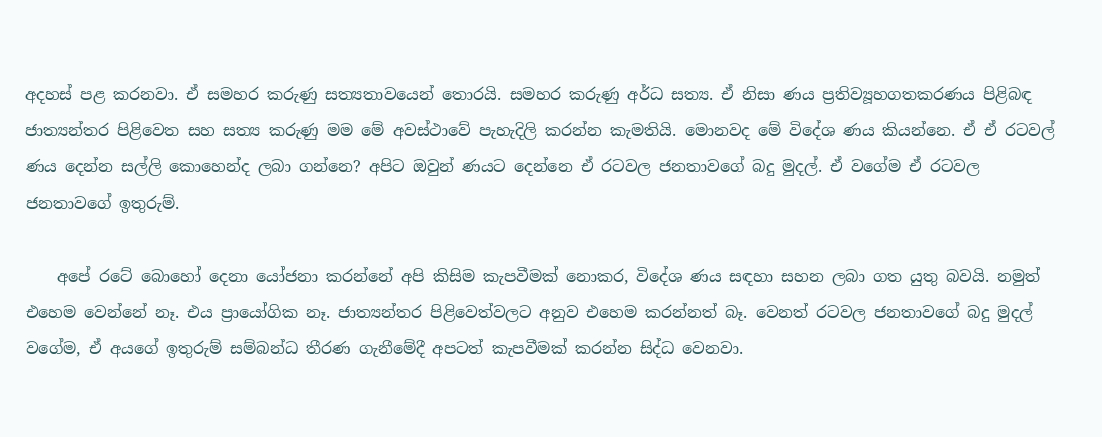අදහස් පළ කරනවා. ඒ සමහර කරුණු සත්‍යතාවයෙන් තොරයි. සමහර කරුණු අර්ධ සත්‍ය. ඒ නිසා ණය ප්‍රතිව්‍යූහගතකරණය පිළිබඳ ජාත්‍යන්තර පිළිවෙත සහ සත්‍ය කරුණු මම මේ අවස්ථාවේ පැහැදිලි කරන්න කැමතියි. මොනවද මේ විදේශ ණය කියන්නෙ. ඒ ඒ රටවල් ණය දෙන්න සල්ලි කොහෙන්ද ලබා ගන්නෙ? අපිට ඔවුන් ණයට දෙන්නෙ ඒ රටවල ජනතාවගේ බදු මුදල්. ඒ වගේම ඒ රටවල ජනතාවගේ ඉතුරුම්.

    අපේ රටේ බොහෝ දෙනා යෝජනා කරන්නේ අපි කිසිම කැපවීමක් නොකර, විදේශ ණය සඳහා සහන ලබා ගත යුතු බවයි. නමුත් එහෙම වෙන්නේ නෑ. එය ප්‍රායෝගික නෑ. ජාත්‍යන්තර පිළිවෙත්වලට අනුව එහෙම කරන්නත් බෑ. වෙනත් රටවල ජනතාවගේ බදු මුදල් වගේම, ඒ අයගේ ඉතුරුම් සම්බන්ධ තීරණ ගැනීමේදී අපටත් කැපවීමක් කරන්න සිද්ධ වෙනවා.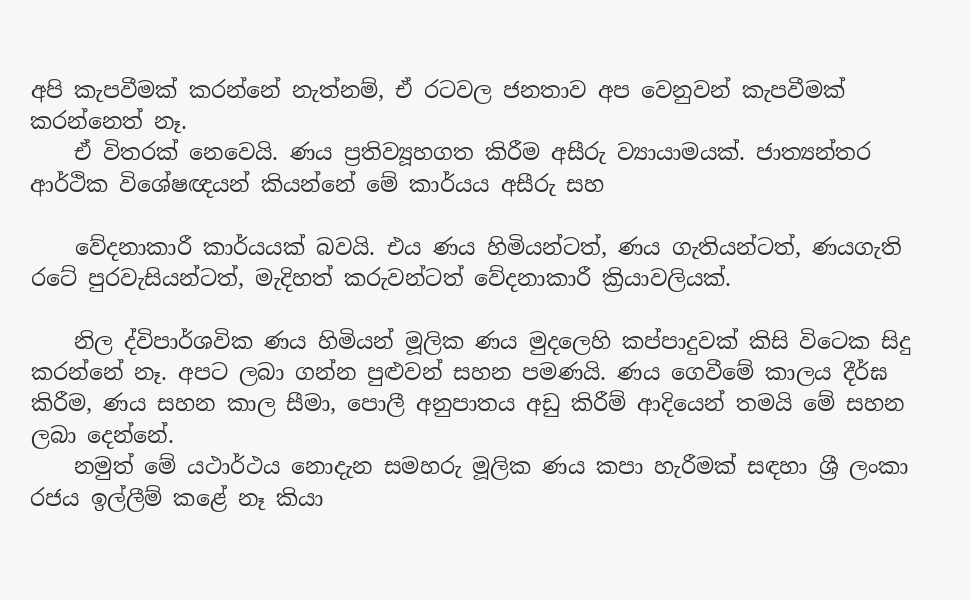අපි කැපවීමක් කරන්නේ නැත්නම්, ඒ රටවල ජනතාව අප වෙනුවන් කැපවීමක් කරන්නෙත් නෑ.
    ඒ විතරක් නෙවෙයි. ණය ප්‍රතිව්‍යූහගත කිරීම අසීරු ව්‍යායාමයක්. ජාත්‍යන්තර ආර්ථික විශේෂඥයන් කියන්නේ මේ කාර්යය අසීරු සහ

    වේදනාකාරී කාර්යයක් බවයි. එය ණය හිමියන්ටත්, ණය ගැතියන්ටත්, ණයගැති රටේ පුරවැසියන්ටත්, මැදිහත් කරුවන්ටත් වේදනාකාරී ක්‍රියාවලියක්.

    නිල ද්විපාර්ශවික ණය හිමියන් මූලික ණය මුදලෙහි කප්පාදුවක් කිසි විටෙක සිදු කරන්නේ නෑ. අපට ලබා ගන්න පුළුවන් සහන පමණයි. ණය ගෙවීමේ කාලය දීර්ඝ කිරීම, ණය සහන කාල සීමා, පොලී අනුපාතය අඩු කිරීම් ආදියෙන් තමයි මේ සහන ලබා දෙන්නේ.
    නමුත් මේ යථාර්ථය නොදැන සමහරු මූලික ණය කපා හැරීමක් සඳහා ශ්‍රී ලංකා රජය ඉල්ලීම් කළේ නෑ කියා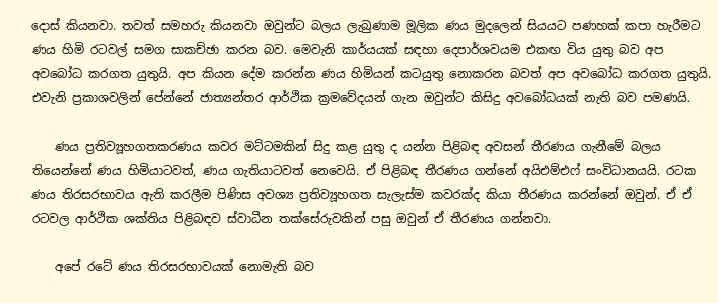දොස් කියනවා. තවත් සමහරු කියනවා ඔවුන්ට බලය ලැබුණාම මූලික ණය මුදලෙන් සියයට පණහක් කපා හැරීමට ණය හිමි රටවල් සමග සාකච්ඡා කරන බව. මෙවැනි කාර්යයක් සඳහා දෙපාර්ශවයම එකඟ විය යුතු බව අප අවබෝධ කරගත යුතුයි. අප කියන දේම කරන්න ණය හිමියන් කටයුතු නොකරන බවත් අප අවබෝධ කරගත යුතුයි. එවැනි ප්‍රකාශවලින් පේන්නේ ජාත්‍යන්තර ආර්ථික ක්‍රමවේදයන් ගැන ඔවුන්ට කිසිදු අවබෝධයක් නැති බව පමණයි.

    ණය ප්‍රතිව්‍යූහගතකරණය කවර මට්ටමකින් සිදු කළ යුතු ද යන්න පිළිබඳ අවසන් තීරණය ගැනීමේ බලය තියෙන්නේ ණය හිමියාටවත්, ණය ගැතියාටවත් නෙවෙයි. ඒ පිළිබඳ තීරණය ගන්නේ අයිඑම්එෆ් සංවිධානයයි. රටක ණය තිරසරභාවය ඇති කරලීම පිණිස අවශ්‍ය ප්‍රතිව්‍යූහගත සැලැස්ම කවරක්ද කියා තීරණය කරන්නේ ඔවුන්. ඒ ඒ රටවල ආර්ථික ශක්තිය පිළිබඳව ස්වාධීන තක්සේරුවකින් පසු ඔවුන් ඒ තීරණය ගන්නවා.

    අපේ රටේ ණය තිරසරභාවයක් නොමැති බව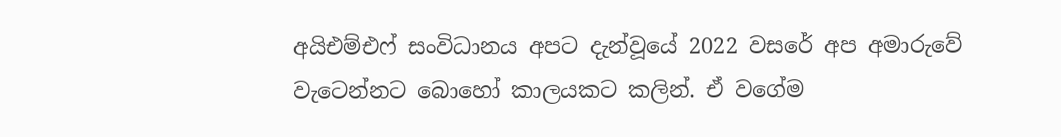අයිඑම්එෆ් සංවිධානය අපට දැන්වූයේ 2022 වසරේ අප අමාරුවේ වැටෙන්නට බොහෝ කාලයකට කලින්. ඒ වගේම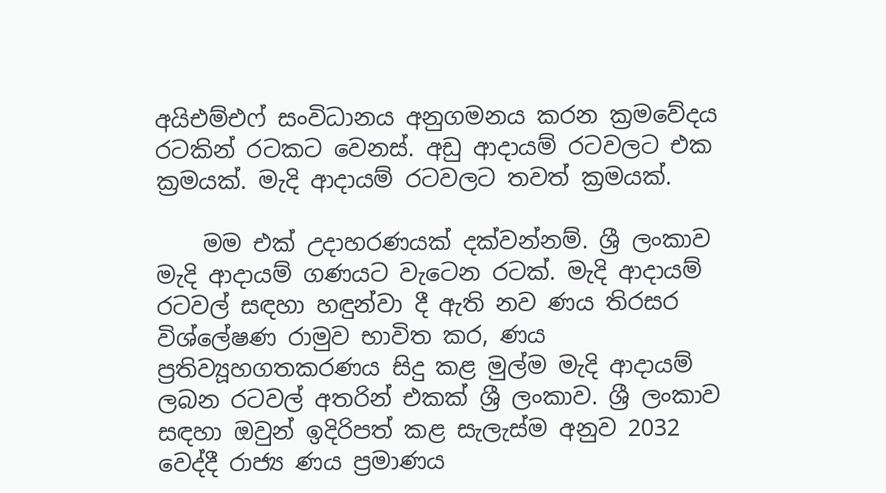අයිඑම්එෆ් සංවිධානය අනුගමනය කරන ක්‍රමවේදය රටකින් රටකට වෙනස්. අඩු ආදායම් රටවලට එක ක්‍රමයක්. මැදි ආදායම් රටවලට තවත් ක්‍රමයක්.

    මම එක් උදාහරණයක් දක්වන්නම්. ශ්‍රී ලංකාව මැදි ආදායම් ගණයට වැටෙන රටක්. මැදි ආදායම් රටවල් සඳහා හඳුන්වා දී ඇති නව ණය තිරසර විශ්ලේෂණ රාමුව භාවිත කර, ණය ප්‍රතිව්‍යූහගතකරණය සිදු කළ මුල්ම මැදි ආදායම් ලබන රටවල් අතරින් එකක් ශ්‍රී ලංකාව. ශ්‍රී ලංකාව සඳහා ඔවුන් ඉදිරිපත් කළ සැලැස්ම අනුව 2032 වෙද්දී රාජ්‍ය ණය ප්‍රමාණය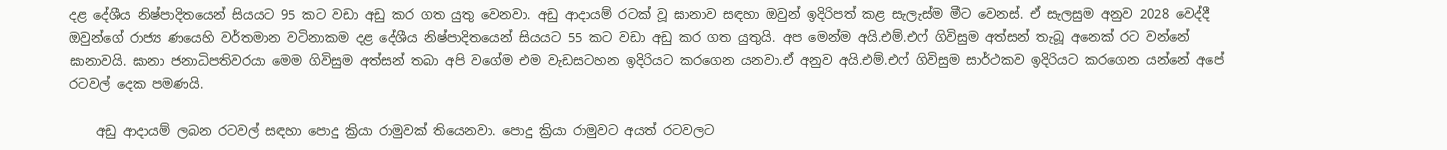දළ දේශීය නිෂ්පාදිතයෙන් සියයට 95 කට වඩා අඩු කර ගත යුතු වෙනවා. අඩු ආදායම් රටක් වූ ඝානාව සඳහා ඔවුන් ඉදිරිපත් කළ සැලැස්ම මීට වෙනස්. ඒ සැලසුම අනුව 2028 වෙද්දී ඔවුන්ගේ රාජ්‍ය ණයෙහි වර්තමාන වටිනාකම දළ දේශීය නිෂ්පාදිතයෙන් සියයට 55 කට වඩා අඩු කර ගත යුතුයි. අප මෙන්ම අයි.එම්.එෆ් ගිවිසුම අත්සන් තැබූ අනෙක් රට වන්නේ ඝානාවයි. ඝානා ජනාධිපතිවරයා මෙම ගිවිසුම අත්සන් තබා අපි වගේම එම වැඩසටහන ඉදිරියට කරගෙන යනවා.ඒ අනුව අයි.එම්.එෆ් ගිවිසුම සාර්ථකව ඉදිරියට කරගෙන යන්නේ අපේ රටවල් දෙක පමණයි.

    අඩු ආදායම් ලබන රටවල් සඳහා පොදු ක්‍රියා රාමුවක් තියෙනවා. පොදු ක්‍රියා රාමුවට අයත් රටවලට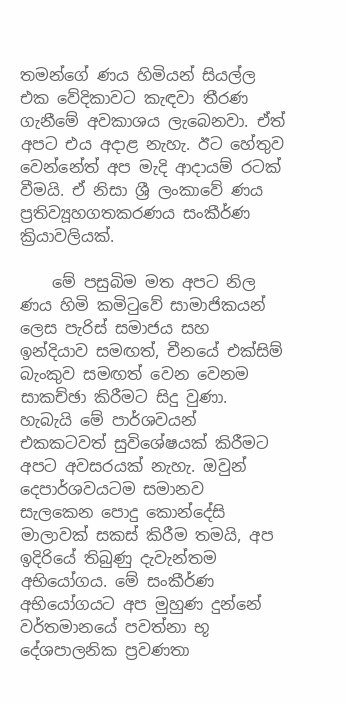තමන්ගේ ණය හිමියන් සියල්ල එක වේදිකාවට කැඳවා තීරණ ගැනීමේ අවකාශය ලැබෙනවා. ඒත් අපට එය අදාළ නැහැ. ඊට හේතුව වෙන්නේත් අප මැදි ආදායම් රටක් වීමයි. ඒ නිසා ශ්‍රී ලංකාවේ ණය ප්‍රතිව්‍යූහගතකරණය සංකීර්ණ ක්‍රියාවලියක්.

    මේ පසුබිම මත අපට නිල ණය හිමි කමිටුවේ සාමාජිකයන් ලෙස පැරිස් සමාජය සහ ඉන්දියාව සමඟත්, චීනයේ එක්සිම් බැංකුව සමඟත් වෙන වෙනම සාකච්ඡා කිරීමට සිදු වුණා. හැබැයි මේ පාර්ශවයන් එකකටවත් සුවිශේෂයක් කිරීමට අපට අවසරයක් නැහැ. ඔවුන් දෙපාර්ශවයටම සමානව සැලකෙන පොදු කොන්දේසි මාලාවක් සකස් කිරීම තමයි, අප ඉදිරියේ තිබුණු දැවැන්තම අභියෝගය. මේ සංකීර්ණ අභියෝගයට අප මුහුණ දුන්නේ වර්තමානයේ පවත්නා භූ දේශපාලනික ප්‍රවණතා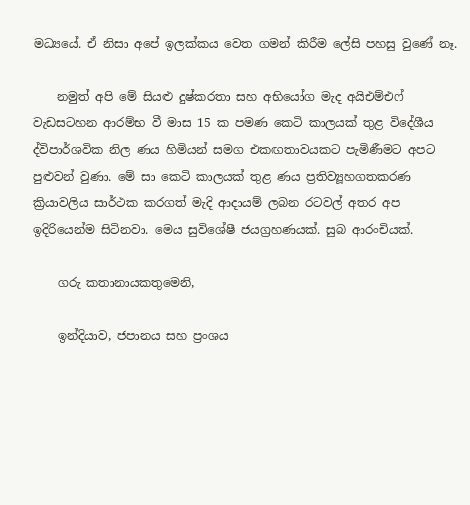මධ්‍යයේ. ඒ නිසා අපේ ඉලක්කය වෙත ගමන් කිරීම ලේසි පහසු වුණේ නෑ.

    නමුත් අපි මේ සියළු දුෂ්කරතා සහ අභියෝග මැද අයිඑම්එෆ් වැඩසටහන ආරම්භ වී මාස 15 ක පමණ කෙටි කාලයක් තුළ විදේශීය ද්විපාර්ශවික නිල ණය හිමියන් සමග එකඟතාවයකට පැමිණීමට අපට පුළුවන් වුණා. මේ සා කෙටි කාලයක් තුළ ණය ප්‍රතිව්‍යූහගතකරණ ක්‍රියාවලිය සාර්ථක කරගත් මැදි ආදායම් ලබන රටවල් අතර අප ඉදිරියෙන්ම සිටිනවා. මෙය සුවිශේෂී ජයග්‍රහණයක්. සුබ ආරංචියක්.

    ගරු කතානායකතුමෙනි,

    ඉන්දියාව, ජපානය සහ ප්‍රංශය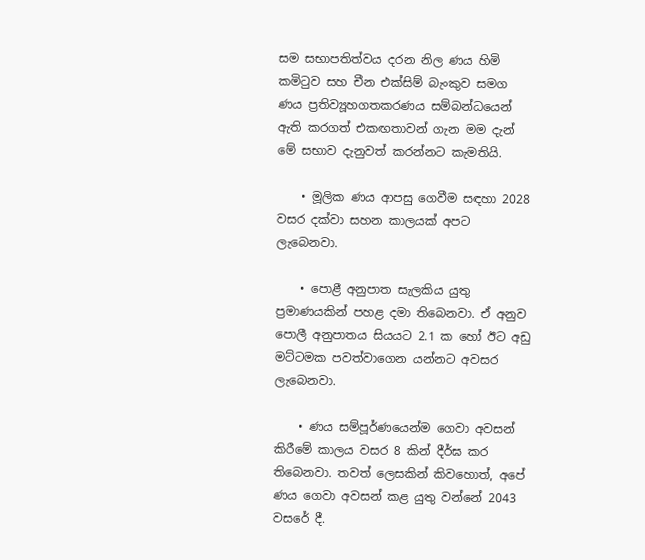සම සභාපතිත්වය දරන නිල ණය හිමි කමිටුව සහ චීන එක්සිම් බැංකුව සමග ණය ප්‍රතිව්‍යූහගතකරණය සම්බන්ධයෙන් ඇති කරගත් එකඟතාවන් ගැන මම දැන් මේ සභාව දැනුවත් කරන්නට කැමතියි.

    • මූලික ණය ආපසු ගෙවීම සඳහා 2028 වසර දක්වා සහන කාලයක් අපට ලැබෙනවා.

    • පොළී අනුපාත සැලකිය යුතු ප්‍රමාණයකින් පහළ දමා තිබෙනවා. ඒ අනුව පොලී අනුපාතය සියයට 2.1 ක හෝ ඊට අඩු මට්ටමක පවත්වාගෙන යන්නට අවසර ලැබෙනවා.

    • ණය සම්පූර්ණයෙන්ම ගෙවා අවසන් කිරීමේ කාලය වසර 8 කින් දීර්ඝ කර තිබෙනවා. තවත් ලෙසකින් කිවහොත්, අපේ ණය ගෙවා අවසන් කළ යුතු වන්නේ 2043 වසරේ දී.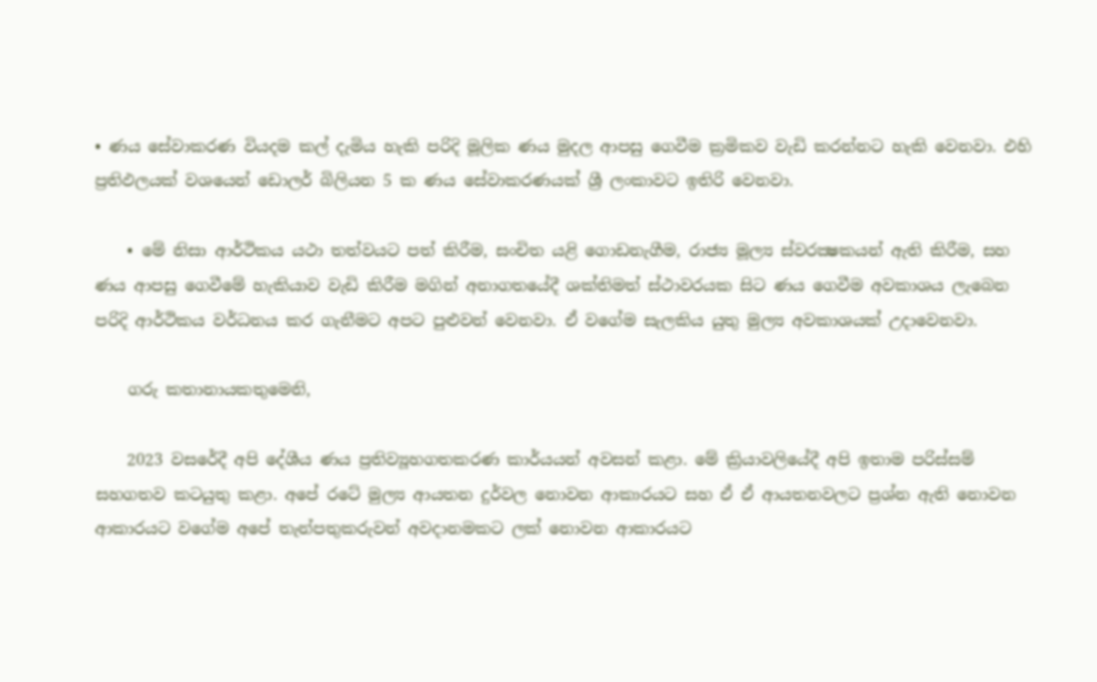• ණය සේවාකරණ වියදම කල් දැමිය හැකි පරිදි මූලික ණය මුදල ආපසු ගෙවීම ක්‍රමිකව වැඩි කරන්නට හැකි වෙනවා. එහි ප්‍රතිඵලයක් වශයෙන් ඩොලර් බිලියන 5 ක ණය සේවාකරණයක් ශ්‍රී ලංකාවට ඉතිරි වෙනවා.

    • මේ නිසා ආර්ථිකය යථා තත්වයට පත් කිරීම, සංචිත යළි ගොඩනැගීම, රාජ්‍ය මූල්‍ය ස්වරක්‍ෂකයන් ඇති කිරීම, සහ ණය ආපසු ගෙවීමේ හැකියාව වැඩි කිරීම මගින් අනාගතයේදී ශක්තිමත් ස්ථාවරයක සිට ණය ගෙවීම අවකාශය ලැබෙන පරිදි ආර්ථිකය වර්ධනය කර ගැනීමට අපට පුළුවන් වෙනවා. ඒ වගේම සැලකිය යුතු මුල්‍ය අවකාශයක් උදාවෙනවා.

    ගරු කතානායකතුමෙනි,

    2023 වසරේදී අපි දේශීය ණය ප්‍රතිව්‍යූහගතකරණ කාර්යයන් අවසන් කළා. මේ ක්‍රියාවලියේදී අපි ඉතාම පරිස්සම් සහගතව කටයුතු කළා. අපේ රටේ මුල්‍ය ආයතන දුර්වල නොවන ආකාරයට සහ ඒ ඒ ආයතනවලට ප්‍රශ්න ඇති නොවන ආකාරයට වගේම අපේ තැන්පතුකරුවන් අවදානමකට ලක් නොවන ආකාරයට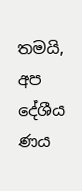තමයි, අප දේශීය ණය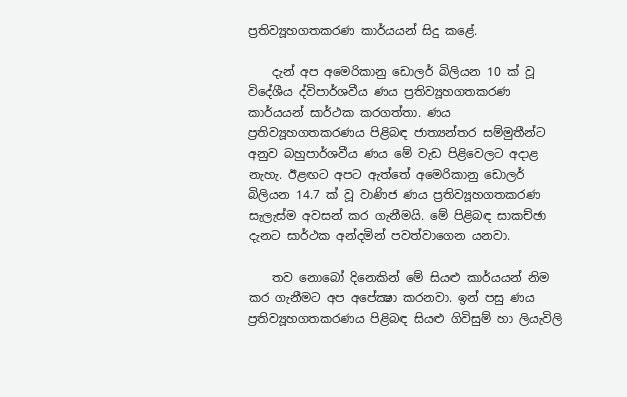ප්‍රතිව්‍යූහගතකරණ කාර්යයන් සිදු කළේ.

    දැන් අප අමෙරිකානු ඩොලර් බිලියන 10 ක් වූ විදේශීය ද්විපාර්ශවීය ණය ප්‍රතිව්‍යූහගතකරණ කාර්යයන් සාර්ථක කරගත්තා. ණය ප්‍රතිව්‍යූහගතකරණය පිළිබඳ ජාත්‍යන්තර සම්මුතීන්ට අනුව බහුපාර්ශවීය ණය මේ වැඩ පිළිවෙලට අදාළ නැහැ. ඊළඟට අපට ඇත්තේ අමෙරිකානු ඩොලර් බිලියන 14.7 ක් වූ වාණිජ ණය ප්‍රතිව්‍යූහගතකරණ සැලැස්ම අවසන් කර ගැනීමයි. මේ පිළිබඳ සාකච්ඡා දැනට සාර්ථක අන්දමින් පවත්වාගෙන යනවා.

    තව නොබෝ දිනෙකින් මේ සියළු කාර්යයන් නිම කර ගැනීමට අප අපේක්‍ෂා කරනවා. ඉන් පසු ණය ප්‍රතිව්‍යූහගතකරණය පිළිබඳ සියළු ගිවිසුම් හා ලියැවිලි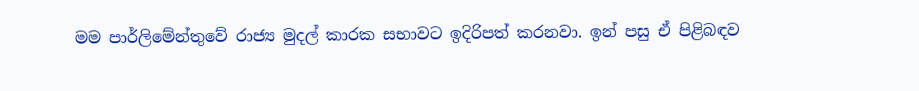මම පාර්ලිමේන්තුවේ රාජ්‍ය මුදල් කාරක සභාවට ඉදිරිපත් කරනවා. ඉන් පසු ඒ පිළිබඳව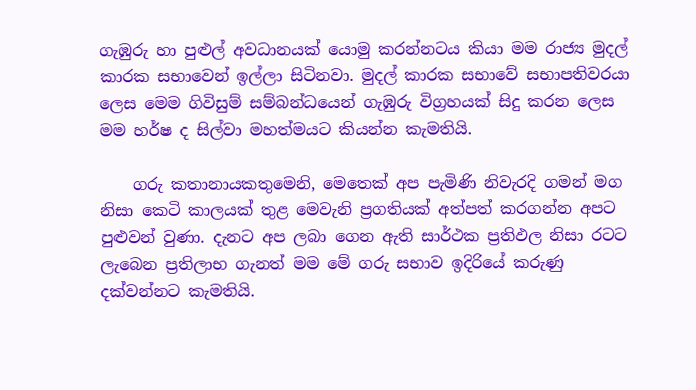ගැඹුරු හා පුළුල් අවධානයක් යොමු කරන්නටය කියා මම රාජ්‍ය මුදල් කාරක සභාවෙන් ඉල්ලා සිටිනවා. මුදල් කාරක සභාවේ සභාපතිවරයා ලෙස මෙම ගිවිසුම් සම්බන්ධයෙන් ගැඹුරු විග්‍රහයක් සිදු කරන ලෙස මම හර්ෂ ද සිල්වා මහත්මයට කියන්න කැමතියි.

    ගරු කතානායකතුමෙනි, මෙතෙක් අප පැමිණි නිවැරදි ගමන් මග නිසා කෙටි කාලයක් තුළ මෙවැනි ප්‍රගතියක් අත්පත් කරගන්න අපට පුළුවන් වුණා. දැනට අප ලබා ගෙන ඇති සාර්ථක ප්‍රතිඵල නිසා රටට ලැබෙන ප්‍රතිලාභ ගැනත් මම මේ ගරු සභාව ඉදිරියේ කරුණු දක්වන්නට කැමතියි.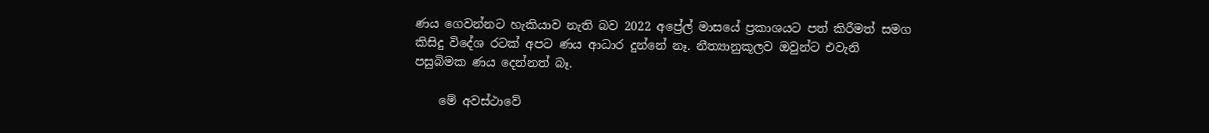ණය ගෙවන්නට හැකියාව නැති බව 2022 අප්‍රේල් මාසයේ ප්‍රකාශයට පත් කිරීමත් සමග කිසිදු විදේශ රටක් අපට ණය ආධාර දුන්නේ නෑ. නීත්‍යානුකූලව ඔවුන්ට එවැනි පසුබිමක ණය දෙන්නත් බෑ.

    මේ අවස්ථාවේ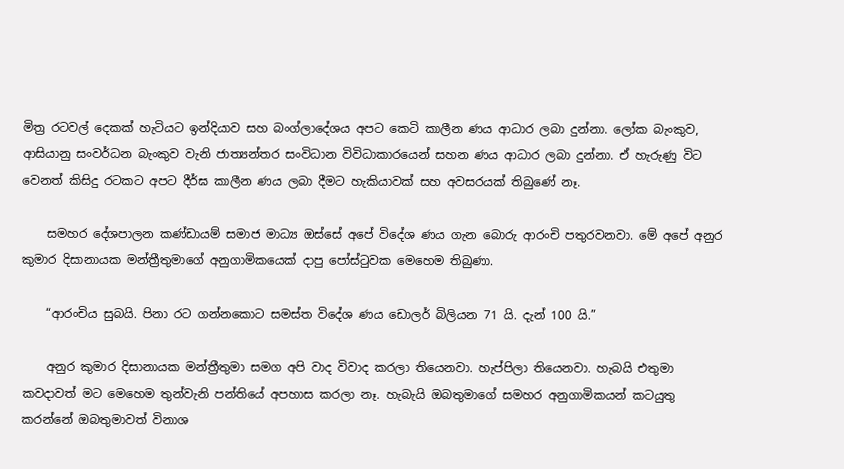මිත්‍ර රටවල් දෙකක් හැටියට ඉන්දියාව සහ බංග්ලාදේශය අපට කෙටි කාලීන ණය ආධාර ලබා දුන්නා. ලෝක බැංකුව, ආසියානු සංවර්ධන බැංකුව වැනි ජාත්‍යන්තර සංවිධාන විවිධාකාරයෙන් සහන ණය ආධාර ලබා දුන්නා. ඒ හැරුණු විට වෙනත් කිසිදු රටකට අපට දීර්ඝ කාලීන ණය ලබා දීමට හැකියාවක් සහ අවසරයක් තිබුණේ නෑ.

    සමහර දේශපාලන කණ්ඩායම් සමාජ මාධ්‍ය ඔස්සේ අපේ විදේශ ණය ගැන බොරු ආරංචි පතුරවනවා. මේ අපේ අනුර කුමාර දිසානායක මන්ත්‍රීතුමාගේ අනුගාමිකයෙක් දාපු පෝස්ටුවක මෙහෙම තිබුණා.

    “ආරංචිය සුබයි. පිනා රට ගන්නකොට සමස්ත විදේශ ණය ඩොලර් බිලියන 71 යි. දැන් 100 යි.”

    අනුර කුමාර දිසානායක මන්ත්‍රීතුමා සමග අපි වාද විවාද කරලා තියෙනවා. හැප්පිලා තියෙනවා. හැබයි එතුමා කවදාවත් මට මෙහෙම තුන්වැනි පන්තියේ අපහාස කරලා නෑ. හැබැයි ඔබතුමාගේ සමහර අනුගාමිකයන් කටයුතු කරන්නේ ඔබතුමාවත් විනාශ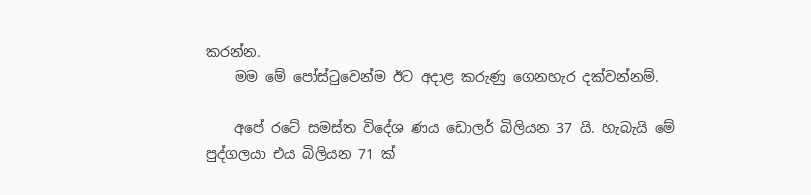කරන්න.
    මම මේ පෝස්ටුවෙන්ම ඊට අදාළ කරුණු ගෙනහැර දක්වන්නම්.

    අපේ රටේ සමස්ත විදේශ ණය ඩොලර් බිලියන 37 යි. හැබැයි මේ පුද්ගලයා එය බිලියන 71 ක්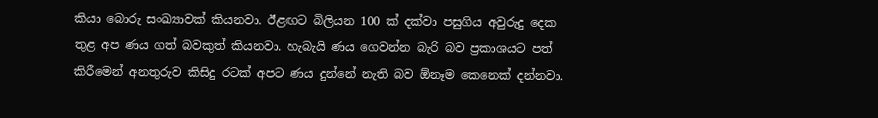කියා බොරු සංඛ්‍යාවක් කියනවා. ඊළඟට බිලියන 100 ක් දක්වා පසුගිය අවුරුදු දෙක තුළ අප ණය ගත් බවකුත් කියනවා. හැබැයි ණය ගෙවන්න බැරි බව ප්‍රකාශයට පත් කිරීමෙන් අනතුරුව කිසිදු රටක් අපට ණය දුන්නේ නැති බව ඕනෑම කෙනෙක් දන්නවා.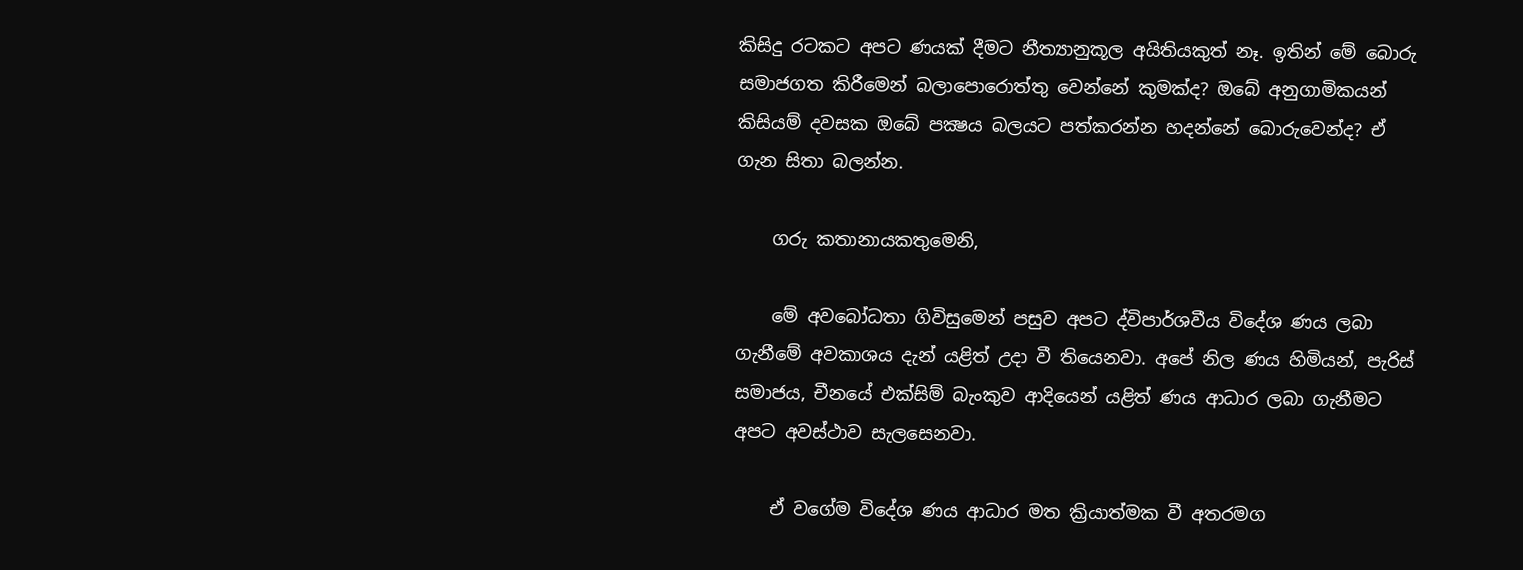කිසිදු රටකට අපට ණයක් දීමට නීත්‍යානුකූල අයිතියකුත් නෑ. ඉතින් මේ බොරු සමාජගත කිරීමෙන් බලාපොරොත්තු වෙන්නේ කුමක්ද? ඔබේ අනුගාමිකයන් කිසියම් දවසක ඔබේ පක්‍ෂය බලයට පත්කරන්න හදන්නේ බොරුවෙන්ද? ඒ ගැන සිතා බලන්න.

    ගරු කතානායකතුමෙනි,

    මේ අවබෝධතා ගිවිසුමෙන් පසුව අපට ද්විපාර්ශවීය විදේශ ණය ලබා ගැනීමේ අවකාශය දැන් යළිත් උදා වී තියෙනවා. අපේ නිල ණය හිමියන්, පැරිස් සමාජය, චීනයේ එක්සිම් බැංකුව ආදියෙන් යළිත් ණය ආධාර ලබා ගැනීමට අපට අවස්ථාව සැලසෙනවා.

    ඒ වගේම විදේශ ණය ආධාර මත ක්‍රියාත්මක වී අතරමග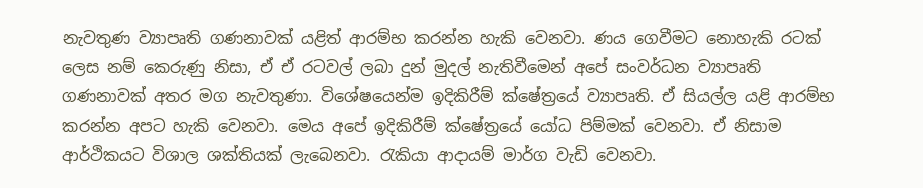නැවතුණ ව්‍යාපෘති ගණනාවක් යළිත් ආරම්භ කරන්න හැකි වෙනවා. ණය ගෙවීමට නොහැකි රටක් ලෙස නම් කෙරුණු නිසා, ඒ ඒ රටවල් ලබා දුන් මුදල් නැතිවීමෙන් අපේ සංවර්ධන ව්‍යාපෘති ගණනාවක් අතර මග නැවතුණා. විශේෂයෙන්ම ඉදිකිරීම් ක්ෂේත්‍රයේ ව්‍යාපෘති. ඒ සියල්ල යළි ආරම්භ කරන්න අපට හැකි වෙනවා. මෙය අපේ ඉදිකිරීම් ක්ෂේත්‍රයේ යෝධ පිම්මක් වෙනවා. ඒ නිසාම ආර්ථිකයට විශාල ශක්තියක් ලැබෙනවා. රැකියා ආදායම් මාර්ග වැඩි වෙනවා.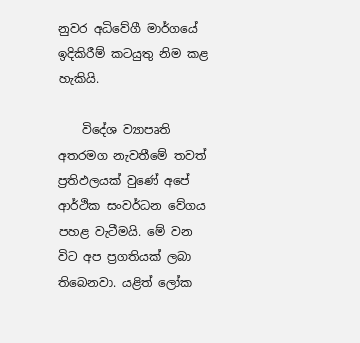නුවර අධිවේගී මාර්ගයේ ඉදිකිරීම් කටයුතු නිම කළ හැකියි.

    විදේශ ව්‍යාපෘති අතරමග නැවතීමේ තවත් ප්‍රතිඵලයක් වුණේ අපේ ආර්ථික සංවර්ධන වේගය පහළ වැටීමයි. මේ වන විට අප ප්‍රගතියක් ලබා තිබෙනවා. යළිත් ලෝක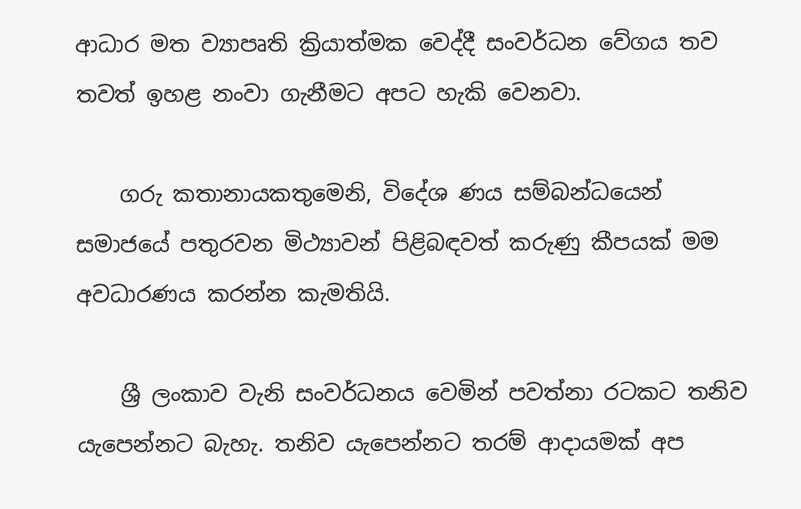ආධාර මත ව්‍යාපෘති ක්‍රියාත්මක වෙද්දී සංවර්ධන වේගය තව තවත් ඉහළ නංවා ගැනීමට අපට හැකි වෙනවා.

    ගරු කතානායකතුමෙනි, විදේශ ණය සම්බන්ධයෙන් සමාජයේ පතුරවන මිථ්‍යාවන් පිළිබඳවත් කරුණු කීපයක් මම අවධාරණය කරන්න කැමතියි.

    ශ්‍රී ලංකාව වැනි සංවර්ධනය වෙමින් පවත්නා රටකට තනිව යැපෙන්නට බැහැ. තනිව යැපෙන්නට තරම් ආදායමක් අප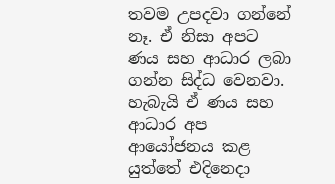තවම උපදවා ගන්නේ නෑ. ඒ නිසා අපට ණය සහ ආධාර ලබා ගන්න සිද්ධ වෙනවා. හැබැයි ඒ ණය සහ ආධාර අප ආයෝජනය කළ යුත්තේ එදිනෙදා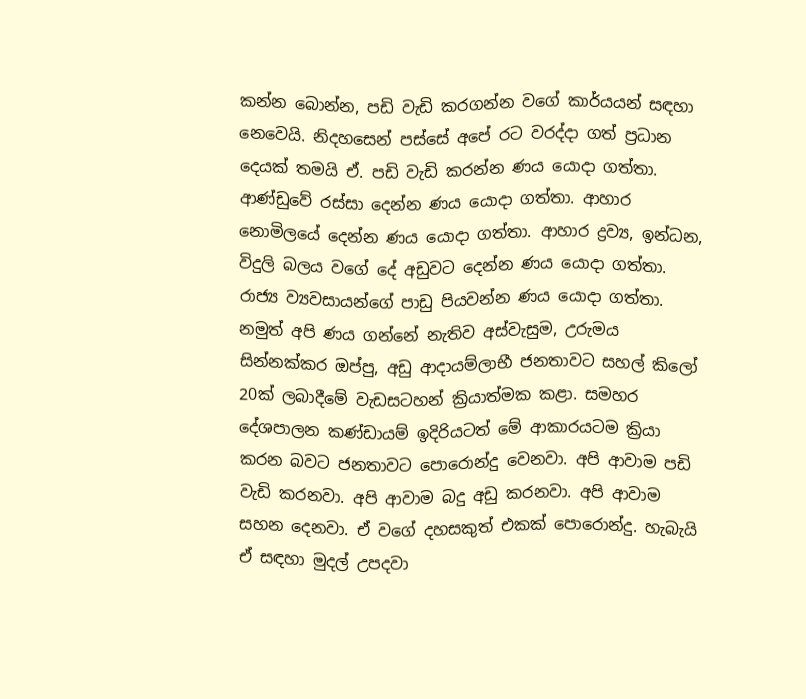කන්න බොන්න, පඩි වැඩි කරගන්න වගේ කාර්යයන් සඳහා නෙවෙයි. නිදහසෙන් පස්සේ අපේ රට වරද්දා ගත් ප්‍රධාන දෙයක් තමයි ඒ. පඩි වැඩි කරන්න ණය යොදා ගත්තා. ආණ්ඩුවේ රස්සා දෙන්න ණය යොදා ගත්තා. ආහාර නොමිලයේ දෙන්න ණය යොදා ගත්තා. ආහාර ද්‍රව්‍ය, ඉන්ධන, විදුලි බලය වගේ දේ අඩුවට දෙන්න ණය යොදා ගත්තා. රාජ්‍ය ව්‍යවසායන්ගේ පාඩු පියවන්න ණය යොදා ගත්තා. නමුත් අපි ණය ගන්නේ නැතිව අස්වැසුම, උරුමය සින්නක්කර ඔප්පු, අඩු ආදායම්ලාභී ජනතාවට සහල් කිලෝ 20ක් ලබාදීමේ වැඩසටහන් ක්‍රියාත්මක කළා. සමහර දේශපාලන කණ්ඩායම් ඉදිරියටත් මේ ආකාරයටම ක්‍රියා කරන බවට ජනතාවට පොරොන්දු වෙනවා. අපි ආවාම පඩි වැඩි කරනවා. අපි ආවාම බදු අඩු කරනවා. අපි ආවාම සහන දෙනවා. ඒ වගේ දහසකුත් එකක් පොරොන්දු. හැබැයි ඒ සඳහා මුදල් උපදවා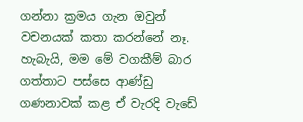ගන්නා ක්‍රමය ගැන ඔවුන් වචනයක් කතා කරන්නේ නෑ. හැබැයි, මම මේ වගකීම් බාර ගත්තාට පස්සෙ ආණ්ඩු ගණනාවක් කළ ඒ වැරදි වැඩේ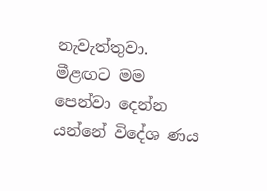නැවැත්තුවා. මීළඟට මම පෙන්වා දෙන්න යන්නේ විදේශ ණය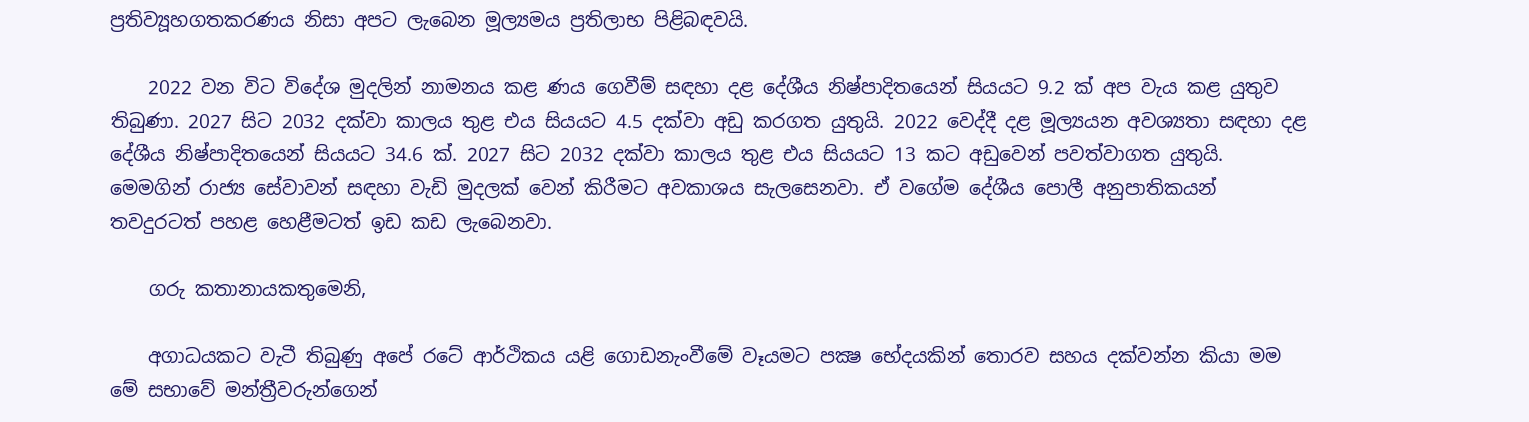ප්‍රතිව්‍යූහගතකරණය නිසා අපට ලැබෙන මූල්‍යමය ප්‍රතිලාභ පිළිබඳවයි.

    2022 වන විට විදේශ මුදලින් නාමනය කළ ණය ගෙවීම් සඳහා දළ දේශීය නිෂ්පාදිතයෙන් සියයට 9.2 ක් අප වැය කළ යුතුව තිබුණා. 2027 සිට 2032 දක්වා කාලය තුළ එය සියයට 4.5 දක්වා අඩු කරගත යුතුයි. 2022 වෙද්දී දළ මූල්‍යයන අවශ්‍යතා සඳහා දළ දේශීය නිෂ්පාදිතයෙන් සියයට 34.6 ක්. 2027 සිට 2032 දක්වා කාලය තුළ එය සියයට 13 කට අඩුවෙන් පවත්වාගත යුතුයි. මෙමගින් රාජ්‍ය සේවාවන් සඳහා වැඩි මුදලක් වෙන් කිරීමට අවකාශය සැලසෙනවා. ඒ වගේම දේශීය පොලී අනුපාතිකයන් තවදුරටත් පහළ හෙළීමටත් ඉඩ කඩ ලැබෙනවා.

    ගරු කතානායකතුමෙනි,

    අගාධයකට වැටී තිබුණු අපේ රටේ ආර්ථිකය යළි ගොඩනැංවීමේ වෑයමට පක්‍ෂ භේදයකින් තොරව සහය දක්වන්න කියා මම මේ සභාවේ මන්ත්‍රීවරුන්ගෙන්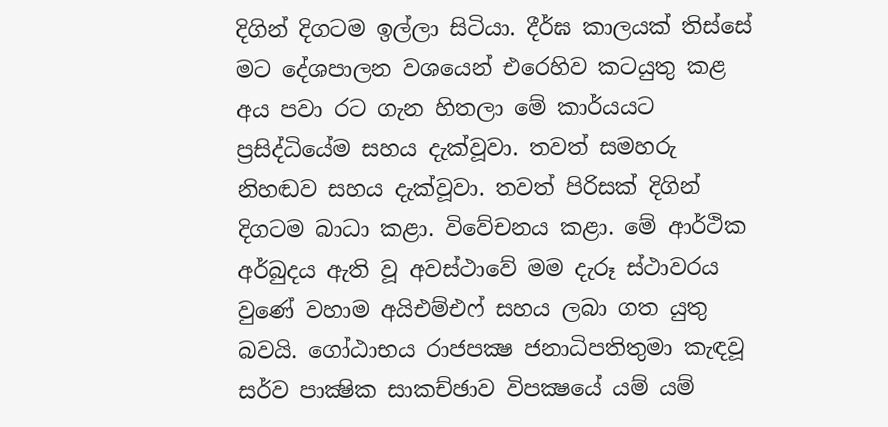දිගින් දිගටම ඉල්ලා සිටියා. දීර්ඝ කාලයක් තිස්සේ මට දේශපාලන වශයෙන් එරෙහිව කටයුතු කළ අය පවා රට ගැන හිතලා මේ කාර්යයට ප්‍රසිද්ධියේම සහය දැක්වූවා. තවත් සමහරු නිහඬව සහය දැක්වූවා. තවත් පිරිසක් දිගින් දිගටම බාධා කළා. විවේචනය කළා. මේ ආර්ථික අර්බුදය ඇති වූ අවස්ථාවේ මම දැරූ ස්ථාවරය වුණේ වහාම අයිඑම්එෆ් සහය ලබා ගත යුතු බවයි. ගෝඨාභය රාජපක්‍ෂ ජනාධිපතිතුමා කැඳවූ සර්ව පාක්‍ෂික සාකච්ඡාව විපක්‍ෂයේ යම් යම්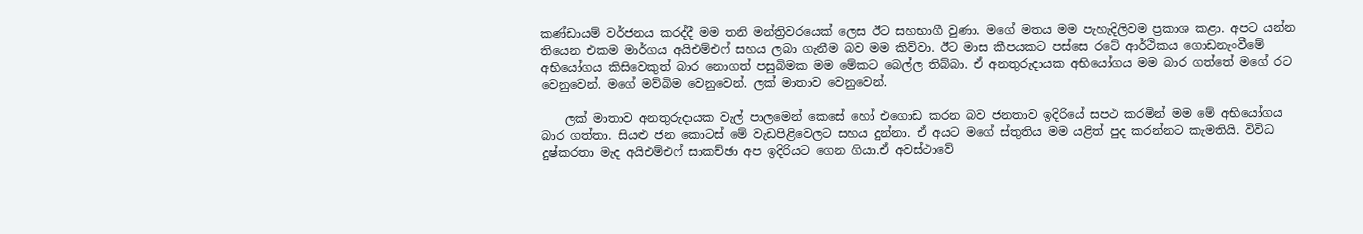කණ්ඩායම් වර්ජනය කරද්දී මම තනි මන්ත්‍රිවරයෙක් ලෙස ඊට සහභාගී වුණා. මගේ මතය මම පැහැදිලිවම ප්‍රකාශ කළා. අපට යන්න තියෙන එකම මාර්ගය අයිඑම්එෆ් සහය ලබා ගැනීම බව මම කිව්වා. ඊට මාස කීපයකට පස්සෙ රටේ ආර්ථිකය ගොඩනැංවීමේ අභියෝගය කිසිවෙකුත් බාර නොගත් පසුබිමක මම මේකට බෙල්ල තිබ්බා. ඒ අනතුරුදායක අභියෝගය මම බාර ගත්තේ මගේ රට වෙනුවෙන්. මගේ මව්බිම වෙනුවෙන්. ලක් මාතාව වෙනුවෙන්.

    ලක් මාතාව අනතුරුදායක වැල් පාලමෙන් කෙසේ හෝ එගොඩ කරන බව ජනතාව ඉදිරියේ සපථ කරමින් මම මේ අභියෝගය බාර ගත්තා. සියළු ජන කොටස් මේ වැඩපිළිවෙලට සහය දුන්නා. ඒ අයට මගේ ස්තුතිය මම යළිත් පුද කරන්නට කැමතියි. විවිධ දුෂ්කරතා මැද අයිඑම්එෆ් සාකච්ඡා අප ඉදිරියට ගෙන ගියා.ඒ අවස්ථාවේ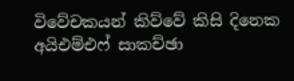විවේචකයන් කිව්වේ කිසි දිනෙක අයිඑම්එෆ් සාකච්ඡා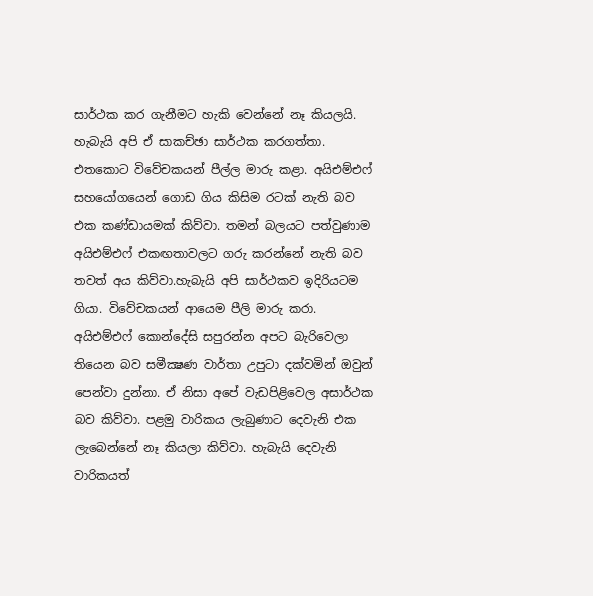සාර්ථක කර ගැනීමට හැකි වෙන්නේ නෑ කියලයි. හැබැයි අපි ඒ සාකච්ඡා සාර්ථක කරගත්තා. එතකොට විවේචකයන් පීල්ල මාරු කළා. අයිඑම්එෆ් සහයෝගයෙන් ගොඩ ගිය කිසිම රටක් නැති බව එක කණ්ඩායමක් කිව්වා. තමන් බලයට පත්වුණාම අයිඑම්එෆ් එකඟතාවලට ගරු කරන්නේ නැති බව තවත් අය කිව්වා.හැබැයි අපි සාර්ථකව ඉදිරියටම ගියා. විවේචකයන් ආයෙම පීලි මාරු කරා. අයිඑම්එෆ් කොන්දේසි සපුරන්න අපට බැරිවෙලා තියෙන බව සමීක්‍ෂණ වාර්තා උපුටා දක්වමින් ඔවුන් පෙන්වා දුන්නා. ඒ නිසා අපේ වැඩපිළිවෙල අසාර්ථක බව කිව්වා. පළමු වාරිකය ලැබුණාට දෙවැනි එක ලැබෙන්නේ නෑ කියලා කිව්වා. හැබැයි දෙවැනි වාරිකයත්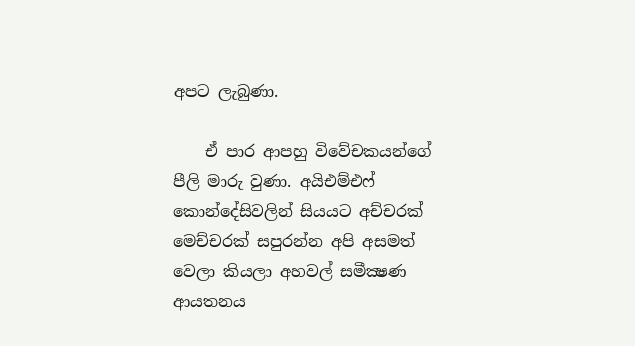අපට ලැබුණා.

    ඒ පාර ආපහු විවේචකයන්ගේ පීලි මාරු වුණා. අයිඑම්එෆ් කොන්දේසිවලින් සියයට අච්චරක් මෙච්චරක් සපුරන්න අපි අසමත් වෙලා කියලා අහවල් සමීක්‍ෂණ ආයතනය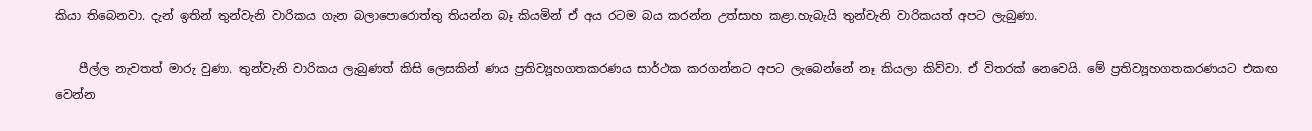කියා තිබෙනවා. දැන් ඉතින් තුන්වැනි වාරිකය ගැන බලාපොරොත්තු තියන්න බෑ කියමින් ඒ අය රටම බය කරන්න උත්සාහ කළා.හැබැයි තුන්වැනි වාරිකයත් අපට ලැබුණා.

    පීල්ල නැවතත් මාරු වුණා. තුන්වැනි වාරිකය ලැබුණත් කිසි ලෙසකින් ණය ප්‍රතිව්‍යූහගතකරණය සාර්ථක කරගන්නට අපට ලැබෙන්නේ නෑ කියලා කිව්වා. ඒ විතරක් නෙවෙයි. මේ ප්‍රතිව්‍යූහගතකරණයට එකඟ වෙන්න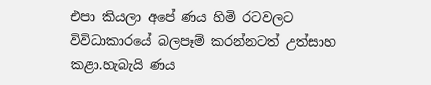එපා කියලා අපේ ණය හිමි රටවලට විවිධාකාරයේ බලපෑම් කරන්නටත් උත්සාහ කළා.හැබැයි ණය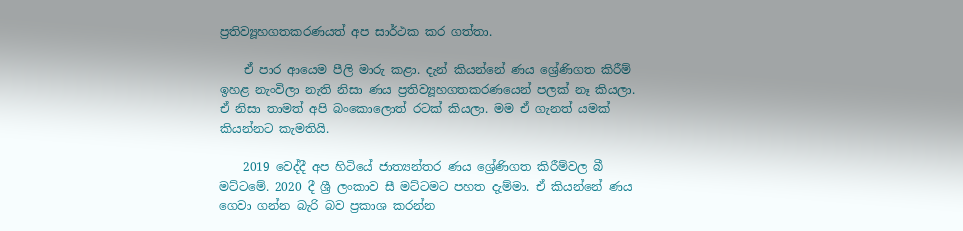ප්‍රතිව්‍යූහගතකරණයත් අප සාර්ථක කර ගත්තා.

    ඒ පාර ආයෙම පීලි මාරු කළා. දැන් කියන්නේ ණය ශ්‍රේණිගත කිරීම් ඉහළ නැංවිලා නැති නිසා ණය ප්‍රතිව්‍යූහගතකරණයෙන් පලක් නෑ කියලා. ඒ නිසා තාමත් අපි බංකොලොත් රටක් කියලා. මම ඒ ගැනත් යමක් කියන්නට කැමතියි.

    2019 වෙද්දී අප හිටියේ ජාත්‍යන්තර ණය ශ්‍රේණිගත කිරීම්වල බී මට්ටමේ. 2020 දී ශ්‍රී ලංකාව සී මට්ටමට පහත දැම්මා. ඒ කියන්නේ ණය ගෙවා ගන්න බැරි බව ප්‍රකාශ කරන්න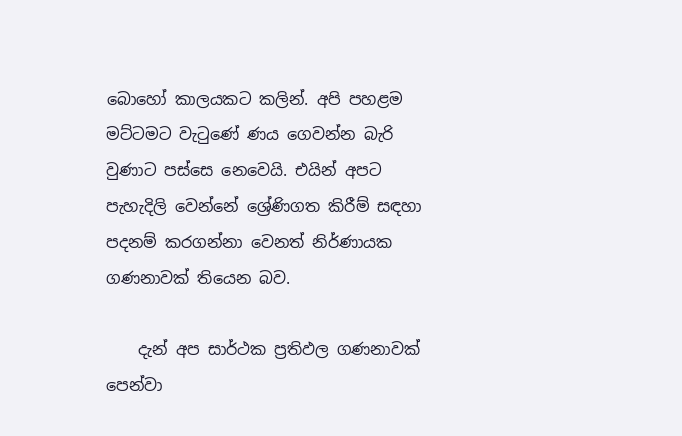බොහෝ කාලයකට කලින්. අපි පහළම මට්ටමට වැටුණේ ණය ගෙවන්න බැරි වුණාට පස්සෙ නෙවෙයි. එයින් අපට පැහැදිලි වෙන්නේ ශ්‍රේණිගත කිරීම් සඳහා පදනම් කරගන්නා වෙනත් නිර්ණායක ගණනාවක් තියෙන බව.

    දැන් අප සාර්ථක ප්‍රතිඵල ගණනාවක් පෙන්වා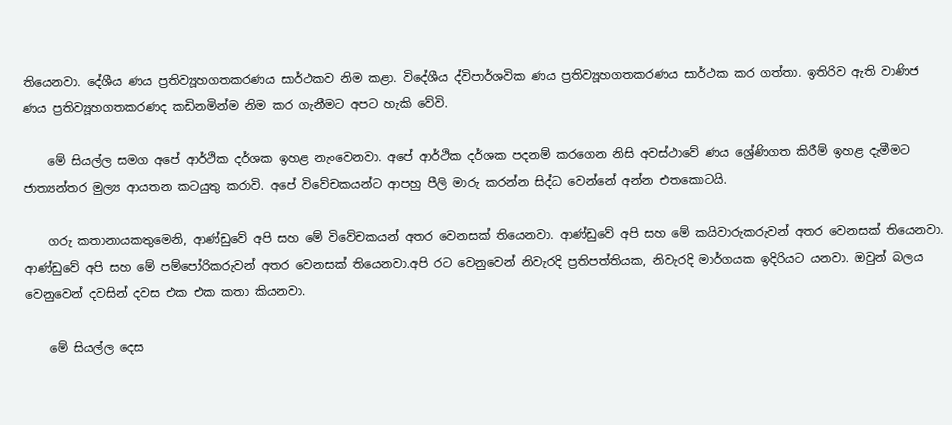තියෙනවා. දේශීය ණය ප්‍රතිව්‍යූහගතකරණය සාර්ථකව නිම කළා. විදේශීය ද්විපාර්ශවික ණය ප්‍රතිව්‍යූහගතකරණය සාර්ථක කර ගත්තා. ඉතිරිව ඇති වාණිජ ණය ප්‍රතිව්‍යූහගතකරණද කඩිනමින්ම නිම කර ගැනීමට අපට හැකි වේවි.

    මේ සියල්ල සමග අපේ ආර්ථික දර්ශක ඉහළ නැංවෙනවා. අපේ ආර්ථික දර්ශක පදනම් කරගෙන නිසි අවස්ථාවේ ණය ශ්‍රේණිගත කිරීම් ඉහළ දැමීමට ජාත්‍යන්තර මුල්‍ය ආයතන කටයුතු කරාවි. අපේ විවේචකයන්ට ආපහු පීලි මාරු කරන්න සිද්ධ වෙන්නේ අන්න එතකොටයි.

    ගරු කතානායකතුමෙනි, ආණ්ඩුවේ අපි සහ මේ විවේචකයන් අතර වෙනසක් තියෙනවා. ආණ්ඩුවේ අපි සහ මේ කයිවාරුකරුවන් අතර වෙනසක් තියෙනවා. ආණ්ඩුවේ අපි සහ මේ පම්පෝරිකරුවන් අතර වෙනසක් තියෙනවා.අපි රට වෙනුවෙන් නිවැරදි ප්‍රතිපත්තියක, නිවැරදි මාර්ගයක ඉදිරියට යනවා. ඔවුන් බලය වෙනුවෙන් දවසින් දවස එක එක කතා කියනවා.

    මේ සියල්ල දෙස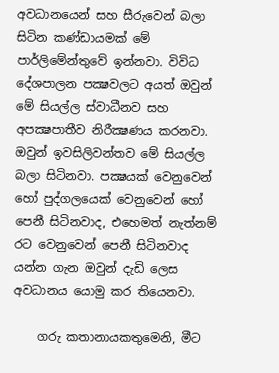අවධානයෙන් සහ සීරුවෙන් බලා සිටින කණ්ඩායමක් මේ පාර්ලිමේන්තුවේ ඉන්නවා. විවිධ දේශපාලන පක්‍ෂවලට අයත් ඔවුන් මේ සියල්ල ස්වාධීනව සහ අපක්‍ෂපාතීව නිරීක්‍ෂණය කරනවා. ඔවුන් ඉවසිලිවන්තව මේ සියල්ල බලා සිටිනවා. පක්‍ෂයක් වෙනුවෙන් හෝ පුද්ගලයෙක් වෙනුවෙන් හෝ පෙනී සිටිනවාද, එහෙමත් නැත්නම් රට වෙනුවෙන් පෙනී සිටිනවාද යන්න ගැන ඔවුන් දැඩි ලෙස අවධානය යොමු කර තියෙනවා.

    ගරු කතානායකතුමෙනි, මීට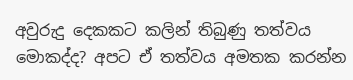අවුරුදු දෙකකට කලින් තිබුණු තත්වය මොකද්ද? අපට ඒ තත්වය අමතක කරන්න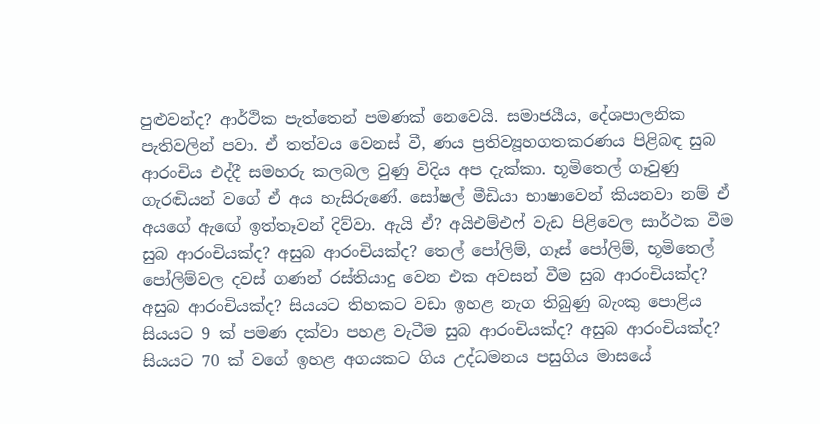පුළුවන්ද? ආර්ථික පැත්තෙන් පමණක් නෙවෙයි. සමාජයීය, දේශපාලනික පැතිවලින් පවා. ඒ තත්වය වෙනස් වී, ණය ප්‍රතිව්‍යූහගතකරණය පිළිබඳ සුබ ආරංචිය එද්දී සමහරු කලබල වුණු විදිය අප දැක්කා. භූමිතෙල් ගෑවුණු ගැරඬියන් වගේ ඒ අය හැසිරුණේ. සෝෂල් මීඩියා භාෂාවෙන් කියනවා නම් ඒ අයගේ ඇඟේ ඉත්තෑවන් දිව්වා. ඇයි ඒ? අයිඑම්එෆ් වැඩ පිළිවෙල සාර්ථක වීම සුබ ආරංචියක්ද? අසුබ ආරංචියක්ද? තෙල් පෝලිම්, ගෑස් පෝලිම්, භූමිතෙල් පෝලිම්වල දවස් ගණන් රස්තියාදු වෙන එක අවසන් වීම සුබ ආරංචියක්ද? අසුබ ආරංචියක්ද? සියයට තිහකට වඩා ඉහළ නැග තිබුණු බැංකු පොළිය සියයට 9 ක් පමණ දක්වා පහළ වැටීම සුබ ආරංචියක්ද? අසුබ ආරංචියක්ද? සියයට 70 ක් වගේ ඉහළ අගයකට ගිය උද්ධමනය පසුගිය මාසයේ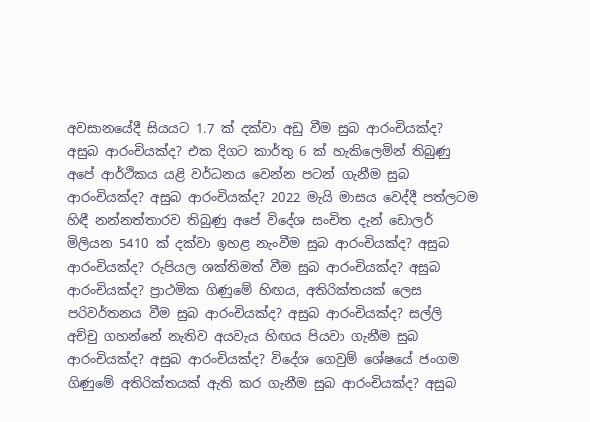අවසානයේදී සියයට 1.7 ක් දක්වා අඩු වීම සුබ ආරංචියක්ද? අසුබ ආරංචියක්ද? එක දිගට කාර්තු 6 ක් හැකිලෙමින් තිබුණු අපේ ආර්ථිකය යළි වර්ධනය වෙන්න පටන් ගැනීම සුබ ආරංචියක්ද? අසුබ ආරංචියක්ද? 2022 මැයි මාසය වෙද්දී පත්ලටම හිඳී නන්නත්තාරව තිබුණු අපේ විදේශ සංචිත දැන් ඩොලර් මිලියන 5410 ක් දක්වා ඉහළ නැංවීම සුබ ආරංචියක්ද? අසුබ ආරංචියක්ද? රුපියල ශක්තිමත් වීම සුබ ආරංචියක්ද? අසුබ ආරංචියක්ද? ප්‍රාථමික ගිණුමේ හිඟය, අතිරික්තයක් ලෙස පරිවර්තනය වීම සුබ ආරංචියක්ද? අසුබ ආරංචියක්ද? සල්ලි අච්චු ගහන්නේ නැතිව අයවැය හිඟය පියවා ගැනීම සුබ ආරංචියක්ද? අසුබ ආරංචියක්ද? විදේශ ගෙවුම් ශේෂයේ ජංගම ගිණුමේ අතිරික්තයක් ඇති කර ගැනීම සුබ ආරංචියක්ද? අසුබ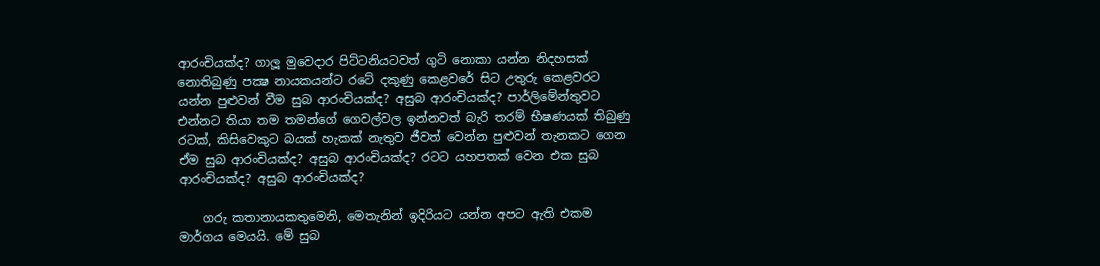ආරංචියක්ද? ගාලූ මුවෙදාර පිට්ටනියටවත් ගුටි නොකා යන්න නිදහසක් නොතිබුණු පක්‍ෂ නායකයන්ට රටේ දකුණු කෙළවරේ සිට උතුරු කෙළවරට යන්න පුළුවන් වීම සුබ ආරංචියක්ද? අසුබ ආරංචියක්ද? පාර්ලිමේන්තුවට එන්නට තියා තම තමන්ගේ ගෙවල්වල ඉන්නවත් බැරි තරම් භීෂණයක් තිබුණු රටක්, කිසිවෙකුට බයක් හැකක් නැතුව ජීවත් වෙන්න පුළුවන් තැනකට ගෙන ඒම සුබ ආරංචියක්ද? අසුබ ආරංචියක්ද? රටට යහපතක් වෙන එක සුබ ආරංචියක්ද? අසුබ ආරංචියක්ද?

    ගරු කතානායකතුමෙනි, මෙතැනින් ඉදිරියට යන්න අපට ඇති එකම මාර්ගය මෙයයි. මේ සුබ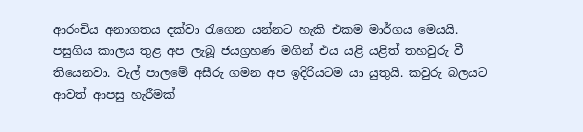ආරංචිය අනාගතය දක්වා රැගෙන යන්නට හැකි එකම මාර්ගය මෙයයි. පසුගිය කාලය තුළ අප ලැබූ ජයග්‍රහණ මගින් එය යළි යළිත් තහවුරු වී තියෙනවා. වැල් පාලමේ අසීරු ගමන අප ඉදිරියටම යා යුතුයි. කවුරු බලයට ආවත් ආපසු හැරීමක්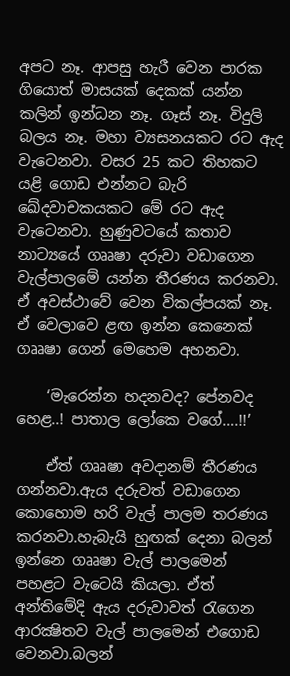අපට නෑ. ආපසු හැරී වෙන පාරක ගියොත් මාසයක් දෙකක් යන්න කලින් ඉන්ධන නෑ. ගෑස් නෑ. විදුලි බලය නෑ. මහා ව්‍යසනයකට රට ඇද වැටෙනවා. වසර 25 කට තිහකට යළි ගොඩ එන්නට බැරි ඛේදවාචකයකට මේ රට ඇද වැටෙනවා. හුණුවටයේ කතාව නාට්‍යයේ ගෲෂා දරුවා වඩාගෙන වැල්පාලමේ යන්න තීරණය කරනවා. ඒ අවස්ථාවේ වෙන විකල්පයක් නෑ. ඒ වෙලාවෙ ළඟ ඉන්න කෙනෙක් ගෲෂා ගෙන් මෙහෙම අහනවා.

    ‘මැරෙන්න හදනවද? පේනවද හෙළ..! පාතාල ලෝකෙ වගේ….!!’

    ඒත් ගෲෂා අවදානම් තීරණය ගන්නවා.ඇය දරුවත් වඩාගෙන කොහොම හරි වැල් පාලම තරණය කරනවා.හැබැයි හුඟක් දෙනා බලන් ඉන්නෙ ගෲෂා වැල් පාලමෙන් පහළට වැටෙයි කියලා. ඒත් අන්තිමේදි ඇය දරුවාවත් රැගෙන ආරක්‍ෂිතව වැල් පාලමෙන් එගොඩ වෙනවා.බලන්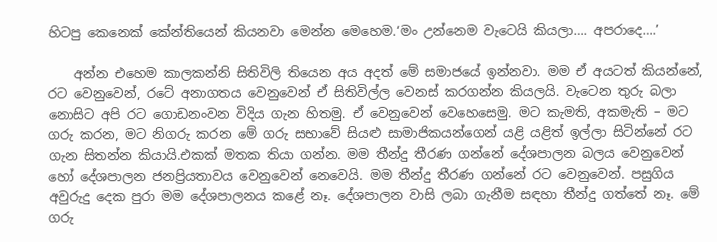හිටපු කෙනෙක් කේන්තියෙන් කියනවා මෙන්න මෙහෙම.‘මං උන්නෙම වැටෙයි කියලා…. අපරාදෙ….’

    අන්න එහෙම කාලකන්නි සිතිවිලි තියෙන අය අදත් මේ සමාජයේ ඉන්නවා. මම ඒ අයටත් කියන්නේ, රට වෙනුවෙන්, රටේ අනාගතය වෙනුවෙන් ඒ සිතිවිල්ල වෙනස් කරගන්න කියලයි. වැටෙන තුරු බලා නොසිට අපි රට ගොඩනංවන විදිය ගැන හිතමු. ඒ වෙනුවෙන් වෙහෙසෙමු. මට කැමති, අකමැති – මට ගරු කරන, මට නිගරු කරන මේ ගරු සභාවේ සියළු සාමාජිකයන්ගෙන් යළි යළිත් ඉල්ලා සිටින්නේ රට ගැන සිතන්න කියායි.එකක් මතක තියා ගන්න. මම තීන්දු තීරණ ගන්නේ දේශපාලන බලය වෙනුවෙන් හෝ දේශපාලන ජනප්‍රියතාවය වෙනුවෙන් නෙවෙයි. මම තීන්දු තීරණ ගන්නේ රට වෙනුවෙන්. පසුගිය අවුරුදු දෙක පුරා මම දේශපාලනය කළේ නෑ. දේශපාලන වාසි ලබා ගැනීම සඳහා තීන්දු ගත්තේ නෑ. මේ ගරු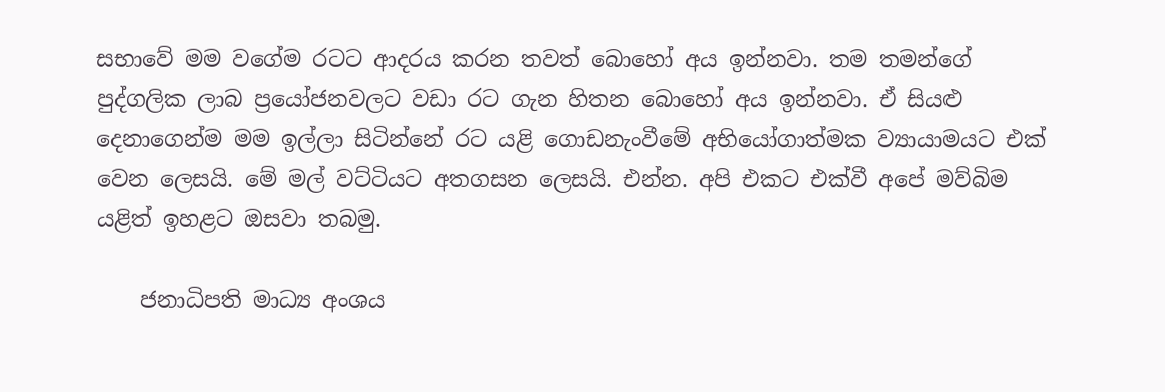සභාවේ මම වගේම රටට ආදරය කරන තවත් බොහෝ අය ඉන්නවා. තම තමන්ගේ පුද්ගලික ලාබ ප්‍රයෝජනවලට වඩා රට ගැන හිතන බොහෝ අය ඉන්නවා. ඒ සියළු දෙනාගෙන්ම මම ඉල්ලා සිටින්නේ රට යළි ගොඩනැංවීමේ අභියෝගාත්මක ව්‍යායාමයට එක් වෙන ලෙසයි. මේ මල් වට්ටියට අතගසන ලෙසයි. එන්න. අපි එකට එක්වී අපේ මව්බිම යළිත් ඉහළට ඔසවා තබමු.

    ජනාධිපති මාධ්‍ය අංශය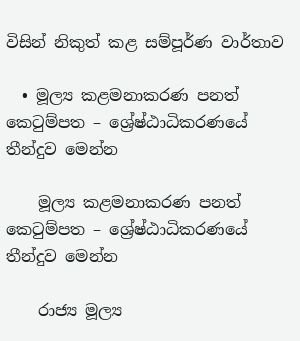විසින් නිකුත් කළ සම්පූර්ණ වාර්තාව

  • මූල්‍ය කළමනාකරණ පනත් කෙටුම්පත – ශ්‍රේෂ්ඨාධිකරණයේ තීන්දුව මෙන්න

    මූල්‍ය කළමනාකරණ පනත් කෙටුම්පත – ශ්‍රේෂ්ඨාධිකරණයේ තීන්දුව මෙන්න

    රාජ්‍ය මූල්‍ය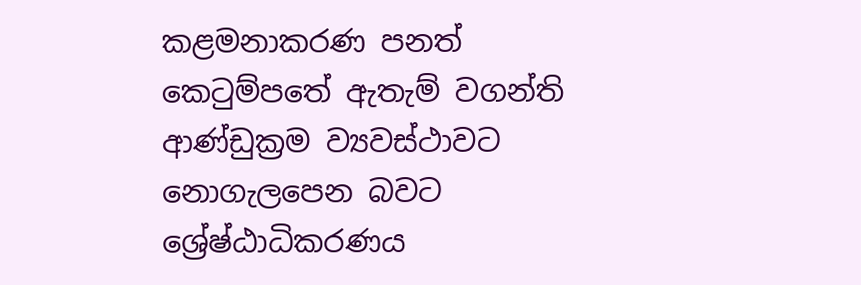කළමනාකරණ පනත් කෙටුම්පතේ ඇතැම් වගන්ති ආණ්ඩුක්‍රම ව්‍යවස්ථාවට නොගැලපෙන බවට ශ්‍රේෂ්ඨාධිකරණය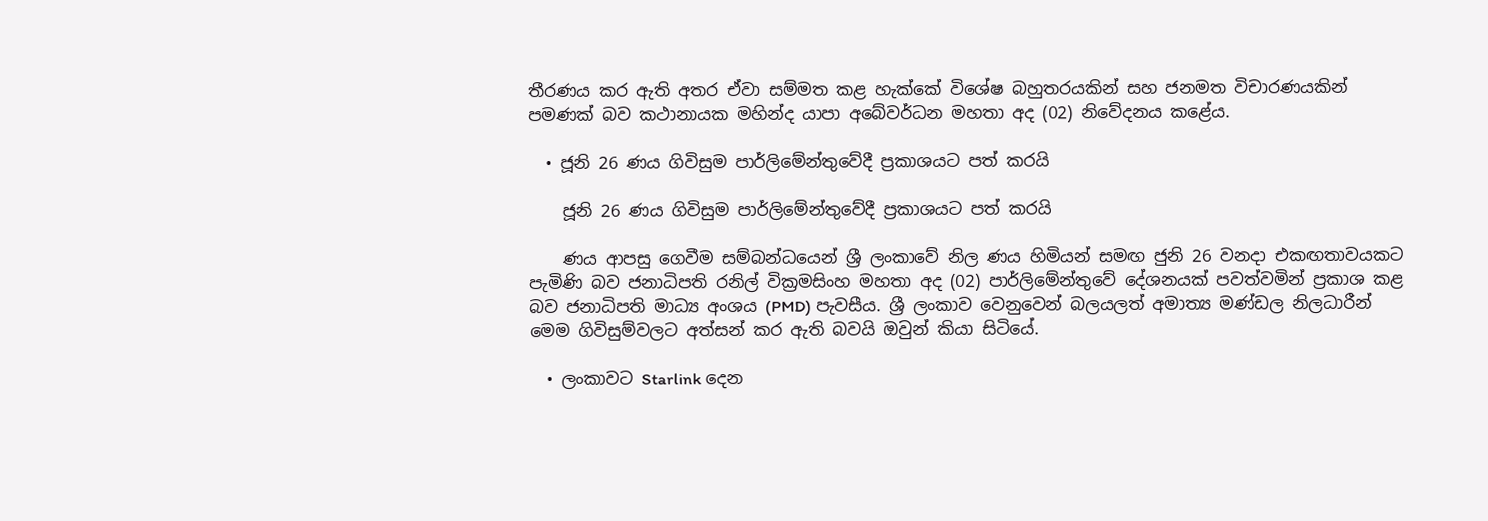තීරණය කර ඇති අතර ඒවා සම්මත කළ හැක්කේ විශේෂ බහුතරයකින් සහ ජනමත විචාරණයකින් පමණක් බව කථානායක මහින්ද යාපා අබේවර්ධන මහතා අද (02) නිවේදනය කළේය.

  • ජූනි 26 ණය ගිවිසුම පාර්ලිමේන්තුවේදී ප්‍රකාශයට පත් කරයි

    ජූනි 26 ණය ගිවිසුම පාර්ලිමේන්තුවේදී ප්‍රකාශයට පත් කරයි

    ණය ආපසු ගෙවීම සම්බන්ධයෙන් ශ්‍රී ලංකාවේ නිල ණය හිමියන් සමඟ ජුනි 26 වනදා එකඟතාවයකට පැමිණි බව ජනාධිපති රනිල් වික්‍රමසිංහ මහතා අද (02) පාර්ලිමේන්තුවේ දේශනයක් පවත්වමින් ප්‍රකාශ කළ බව ජනාධිපති මාධ්‍ය අංශය (PMD) පැවසීය. ශ්‍රී ලංකාව වෙනුවෙන් බලයලත් අමාත්‍ය මණ්ඩල නිලධාරීන් මෙම ගිවිසුම්වලට අත්සන් කර ඇති බවයි ඔවුන් කියා සිටියේ.

  • ලංකාවට Starlink දෙන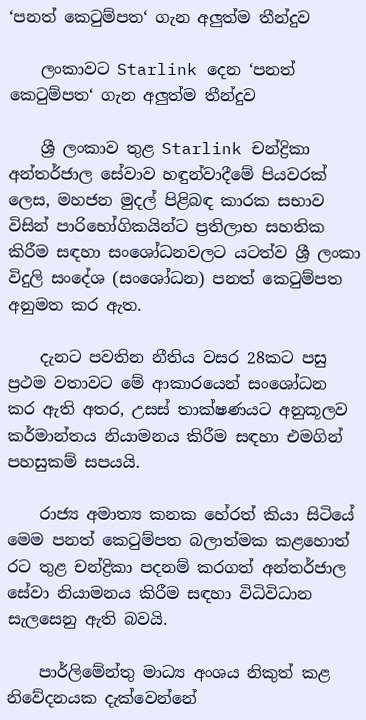‘පනත් කෙටුම්පත‘ ගැන අලුත්ම තීන්දුව

    ලංකාවට Starlink දෙන ‘පනත් කෙටුම්පත‘ ගැන අලුත්ම තීන්දුව

    ශ්‍රී ලංකාව තුළ Starlink චන්ද්‍රිකා අන්තර්ජාල සේවාව හඳුන්වාදීමේ පියවරක් ලෙස, මහජන මුදල් පිළිබඳ කාරක සභාව විසින් පාරිභෝගිකයින්ට ප්‍රතිලාභ සහතික කිරීම සඳහා සංශෝධනවලට යටත්ව ශ්‍රී ලංකා විදුලි සංදේශ (සංශෝධන) පනත් කෙටුම්පත අනුමත කර ඇත.

    දැනට පවතින නීතිය වසර 28කට පසු ප්‍රථම වතාවට මේ ආකාරයෙන් සංශෝධන කර ඇති අතර, උසස් තාක්ෂණයට අනුකූලව කර්මාන්තය නියාමනය කිරීම සඳහා එමගින් පහසුකම් සපයයි.

    රාජ්‍ය අමාත්‍ය කනක හේරත් කියා සිටියේ මෙම පනත් කෙටුම්පත බලාත්මක කළහොත් රට තුළ චන්ද්‍රිකා පදනම් කරගත් අන්තර්ජාල සේවා නියාමනය කිරීම සඳහා විධිවිධාන සැලසෙනු ඇති බවයි.

    පාර්ලිමේන්තු මාධ්‍ය අංශය නිකුත් කළ නිවේදනයක දැක්වෙන්නේ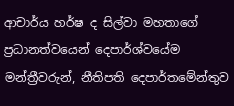ආචාර්ය හර්ෂ ද සිල්වා මහතාගේ ප්‍රධානත්වයෙන් දෙපාර්ශ්වයේම මන්ත්‍රීවරුන්, නීතිපති දෙපාර්තමේන්තුව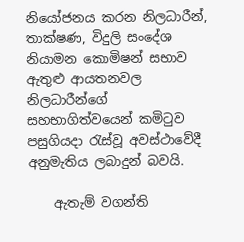නියෝජනය කරන නිලධාරීන්, තාක්ෂණ, විදුලි සංදේශ නියාමන කොමිෂන් සභාව ඇතුළු ආයතනවල නිලධාරීන්ගේ සහභාගිත්වයෙන් කමිටුව පසුගියදා රැස්වූ අවස්ථාවේදී අනුමැතිය ලබාදුන් බවයි.

    ඇතැම් වගන්ති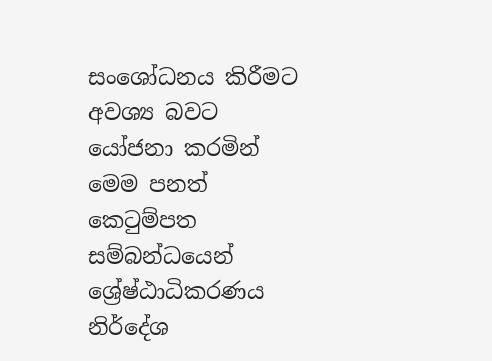සංශෝධනය කිරීමට අවශ්‍ය බවට යෝජනා කරමින් මෙම පනත් කෙටුම්පත සම්බන්ධයෙන් ශ්‍රේෂ්ඨාධිකරණය නිර්දේශ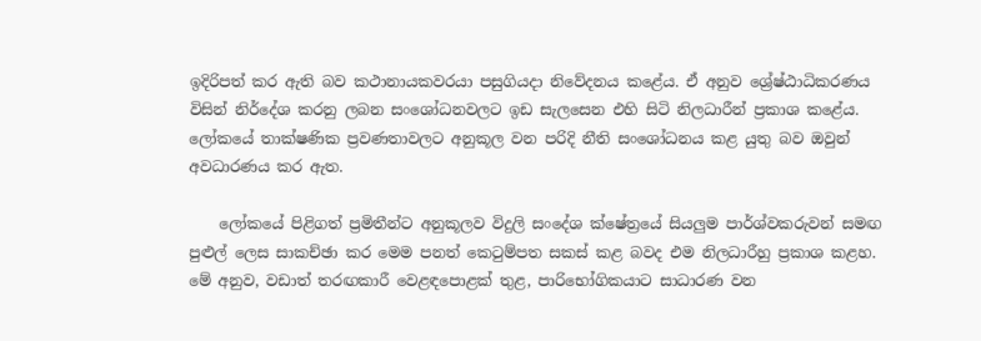ඉදිරිපත් කර ඇති බව කථානායකවරයා පසුගියදා නිවේදනය කළේය. ඒ අනුව ශ්‍රේෂ්ඨාධිකරණය විසින් නිර්දේශ කරනු ලබන සංශෝධනවලට ඉඩ සැලසෙන එහි සිටි නිලධාරීන් ප්‍රකාශ කළේය. ලෝකයේ තාක්ෂණික ප්‍රවණතාවලට අනුකූල වන පරිදි නීති සංශෝධනය කළ යුතු බව ඔවුන් අවධාරණය කර ඇත.

    ලෝකයේ පිළිගත් ප්‍රමිතීන්ට අනුකූලව විදුලි සංදේශ ක්ෂේත්‍රයේ සියලුම පාර්ශ්වකරුවන් සමඟ පුළුල් ලෙස සාකච්ඡා කර මෙම පනත් කෙටුම්පත සකස් කළ බවද එම නිලධාරීහු ප්‍රකාශ කළහ. මේ අනුව, වඩාත් තරඟකාරී වෙළඳපොළක් තුළ, පාරිභෝගිකයාට සාධාරණ වන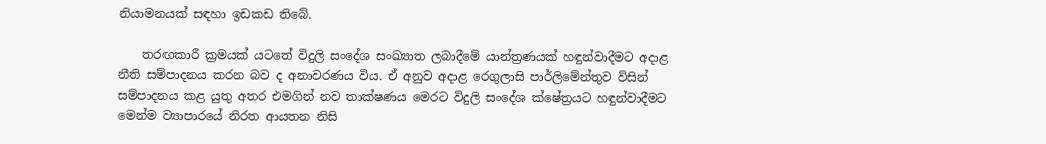නියාමනයක් සඳහා ඉඩකඩ තිබේ.

    තරඟකාරී ක්‍රමයක් යටතේ විදුලි සංදේශ සංඛ්‍යාත ලබාදීමේ යාන්ත්‍රණයක් හඳුන්වාදීමට අදාළ නීති සම්පාදනය කරන බව ද අනාවරණය විය. ඒ අනුව අදාළ රෙගුලාසි පාර්ලිමේන්තුව විසින් සම්පාදනය කළ යුතු අතර එමගින් නව තාක්ෂණය මෙරට විදුලි සංදේශ ක්ෂේත්‍රයට හඳුන්වාදීමට මෙන්ම ව්‍යාපාරයේ නිරත ආයතන නිසි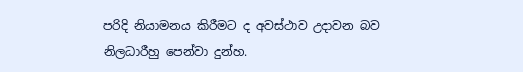පරිදි නියාමනය කිරීමට ද අවස්ථාව උදාවන බව නිලධාරීහු පෙන්වා දුන්හ.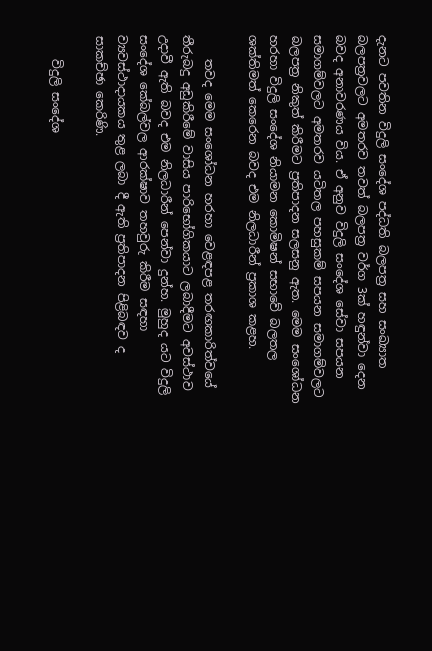දැනට පවතින විදුලි සංදේශ පද්ධති බලපත්‍ර සහ සංඛ්‍යාත බලපත්‍රවලට අමතරව තවත් බලපත්‍ර වර්ග 3ක් හඳුන්වා දෙන බවද අනාවරණය විය. ඒ අනුව විදුලි සංදේශ සේවා සපයන සමාගම්වලට අමතරව යටිතල පහසුකම් සපයන සමාගම්වලට බලපත්‍ර නිකුත් කිරීමට ප්‍රතිපාදන සලසනු ඇත. මෙම සංශෝධන හරහා විදුලි සංදේශ නියාමන කොමිෂන් සභාවේ බලතල ශක්තිමත් කෙරෙන බවද එම නිලධාරීන් ප්‍රකාශ කළහ.

    තවද මෙම සංශෝධන හරහා වෙළඳපළ තරඟකාරිත්වයේ තීරුබදු අඩුකිරීමේ වාසිය පාරිභෝගිකයාට ලබාදීමට අවස්ථාව උදාවී ඇති බවද එම නිලධාරීන් පෙන්වා දුන්හ. මුහුද යට විදුලි සංදේශ කේබල්වල ආරක්ෂාව තහවුරු කිරීම සඳහා ව්‍යවස්ථාදායකය තුළ ලබා දී ඇති ප්‍රතිපාදන පිළිබඳව ද සාකච්ඡා කෙරිණි.

    විදුලි සංදේශ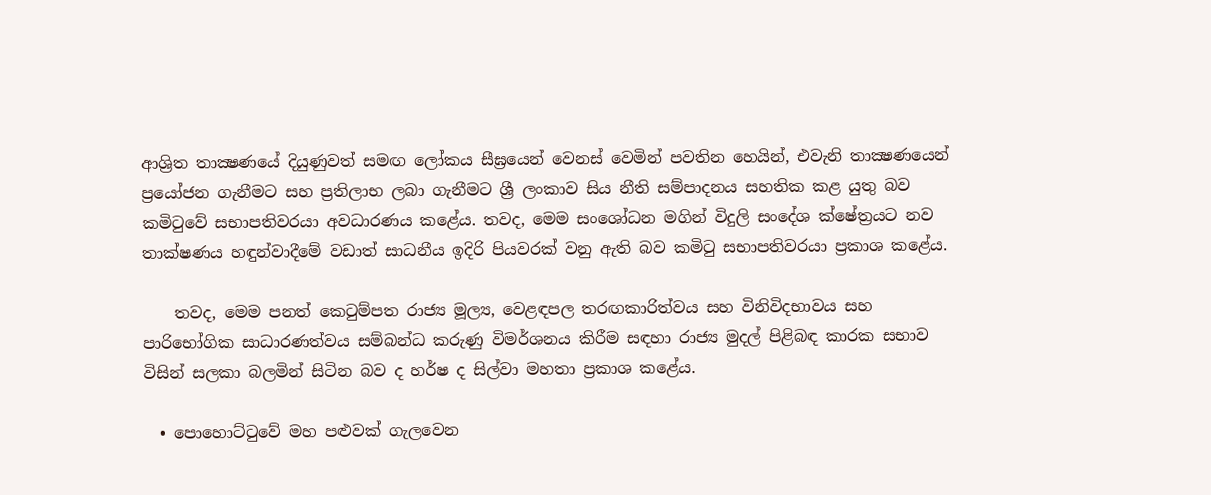ආශ්‍රිත තාක්‍ෂණයේ දියුණුවත් සමඟ ලෝකය සීඝ්‍රයෙන් වෙනස් වෙමින් පවතින හෙයින්, එවැනි තාක්‍ෂණයෙන් ප්‍රයෝජන ගැනීමට සහ ප්‍රතිලාභ ලබා ගැනීමට ශ්‍රී ලංකාව සිය නීති සම්පාදනය සහතික කළ යුතු බව කමිටුවේ සභාපතිවරයා අවධාරණය කළේය. තවද, මෙම සංශෝධන මගින් විදුලි සංදේශ ක්ෂේත්‍රයට නව තාක්ෂණය හඳුන්වාදීමේ වඩාත් සාධනීය ඉදිරි පියවරක් වනු ඇති බව කමිටු සභාපතිවරයා ප්‍රකාශ කළේය.

    තවද, මෙම පනත් කෙටුම්පත රාජ්‍ය මූල්‍ය, වෙළඳපල තරඟකාරිත්වය සහ විනිවිදභාවය සහ පාරිභෝගික සාධාරණත්වය සම්බන්ධ කරුණු විමර්ශනය කිරීම සඳහා රාජ්‍ය මුදල් පිළිබඳ කාරක සභාව විසින් සලකා බලමින් සිටින බව ද හර්ෂ ද සිල්වා මහතා ප්‍රකාශ කළේය.

  • පොහොට්ටුවේ මහ පළුවක් ගැලවෙන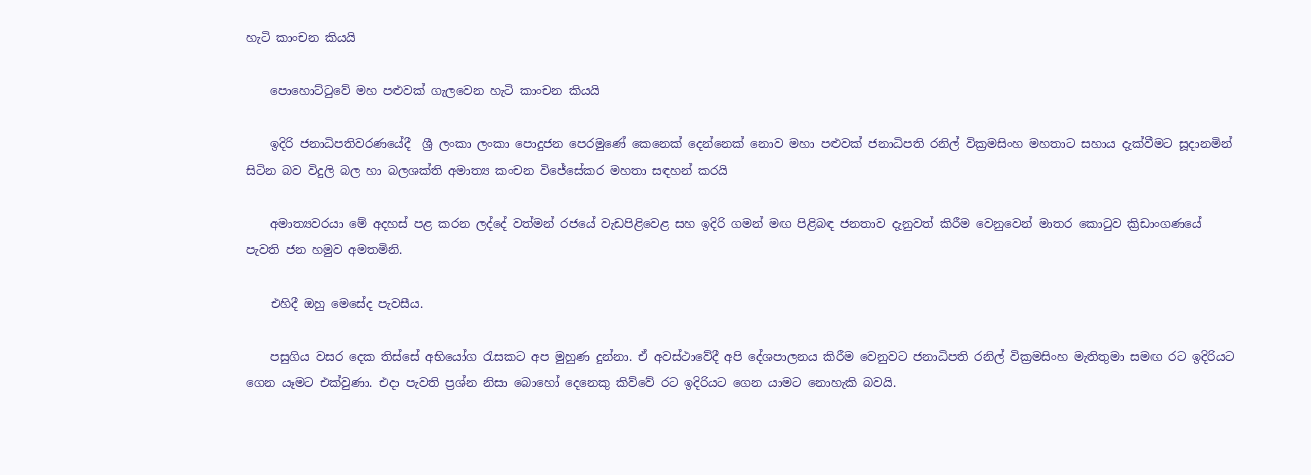හැටි කාංචන කියයි

    පොහොට්ටුවේ මහ පළුවක් ගැලවෙන හැටි කාංචන කියයි

    ඉදිරි ජනාධිපතිවරණයේදී  ශ්‍රී ලංකා ලංකා පොදුජන පෙරමුණේ කෙනෙක් දෙන්නෙක් නොව මහා පළුවක් ජනාධිපති රනිල් වික්‍රමසිංහ මහතාට සහාය දැක්වීමට සූදානමින් සිටින බව විදුලි බල හා බලශක්ති අමාත්‍ය කංචන විජේසේකර මහතා සඳහන් කරයි

    අමාත්‍යවරයා මේ අදහස් පළ කරන ලද්දේ වත්මන් රජයේ වැඩපිළිවෙළ සහ ඉදිරි ගමන් මඟ පිළිබඳ ජනතාව දැනුවත් කිරීම වෙනුවෙන් මාතර කොටුව ක්‍රිඩාංගණයේ පැවති ජන හමුව අමතමිනි.

    එහිදී ඔහු මෙසේද පැවසීය.

    පසුගිය වසර දෙක තිස්සේ අභියෝග රැසකට අප මුහුණ දුන්නා. ඒ අවස්ථාවේදී අපි දේශපාලනය කිරීම වෙනුවට ජනාධිපති රනිල් වික්‍රමසිංහ මැතිතුමා සමඟ රට ඉදිරියට ගෙන යෑමට එක්වුණා. එදා පැවති ප්‍රශ්න නිසා බොහෝ දෙනෙකු කිව්වේ රට ඉදිරියට ගෙන යාමට නොහැකි බවයි.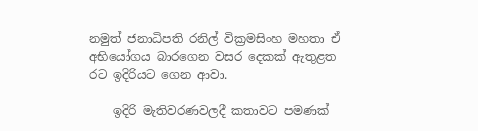නමුත් ජනාධිපති රනිල් වික්‍රමසිංහ මහතා ඒ අභියෝගය බාරගෙන වසර දෙකක් ඇතුළත රට ඉදිරියට ගෙන ආවා.

    ඉදිරි මැතිවරණවලදී කතාවට පමණක්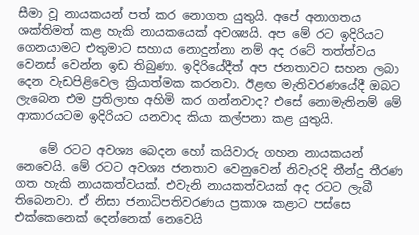සීමා වූ නායකයන් පත් කර නොගත යුතුයි. අපේ අනාගතය ශක්තිමත් කළ හැකි නායකයෙක් අවශ්‍යයි. අප මේ රට ඉදිරියට ගෙනයාමට එතුමාට සහාය නොදුන්නා නම් අද රටේ තත්ත්වය වෙනස් වෙන්න ඉඩ තිබුණා. ඉදිරියේදීත් අප ජනතාවට සහන ලබා දෙන වැඩපිළිවෙල ක්‍රියාත්මක කරනවා. ඊළඟ මැතිවරණයේදී ඔබට ලැබෙන එම ප්‍රතිලාභ අහිමි කර ගන්නවාද? එසේ නොමැතිනම් මේ ආකාරයටම ඉදිරියට යනවාද කියා කල්පනා කළ යුතුයි.

    මේ රටට අවශ්‍ය බෙදන හෝ කයිවාරු ගහන නායකයන් නෙවෙයි. මේ රටට අවශ්‍ය ජනතාව වෙනුවෙන් නිවැරදි තීන්දු තීරණ ගත හැකි නායකත්වයක්. එවැනි නායකත්වයක් අද රටට ලැබී තිබෙනවා. ඒ නිසා ජනාධිපතිවරණය ප්‍රකාශ කළාට පස්සෙ එක්කෙනෙක් දෙන්නෙක් නෙවෙයි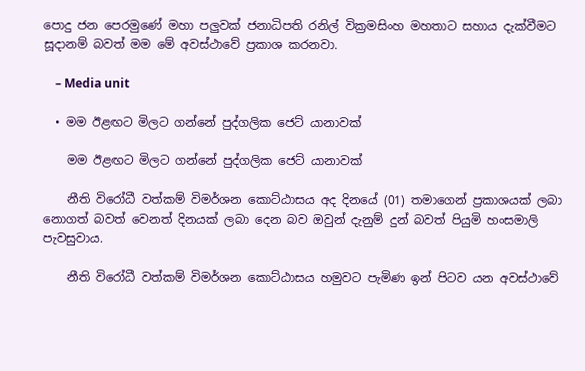පොදු ජන පෙරමුණේ මහා පලුවක් ජනාධිපති රනිල් වික්‍රමසිංහ මහතාට සහාය දැක්වීමට සූදානම් බවත් මම මේ අවස්ථාවේ ප්‍රකාශ කරනවා.

    – Media unit

  • මම ඊළඟට මිලට ගන්නේ පුද්ගලික ජෙට් යානාවක්

    මම ඊළඟට මිලට ගන්නේ පුද්ගලික ජෙට් යානාවක්

    නීති විරෝධී වත්කම් විමර්ශන කොට්ඨාසය අද දිනයේ (01) තමාගෙන් ප්‍රකාශයක් ලබා නොගත් බවත් වෙනත් දිනයක් ලබා දෙන බව ඔවුන් දැනුම් දුන් බවත් පියුමි හංසමාලි පැවසුවාය.

    නීති විරෝධී වත්කම් විමර්ශන කොට්ඨාසය හමුවට පැමිණ ඉන් පිටව යන අවස්ථාවේ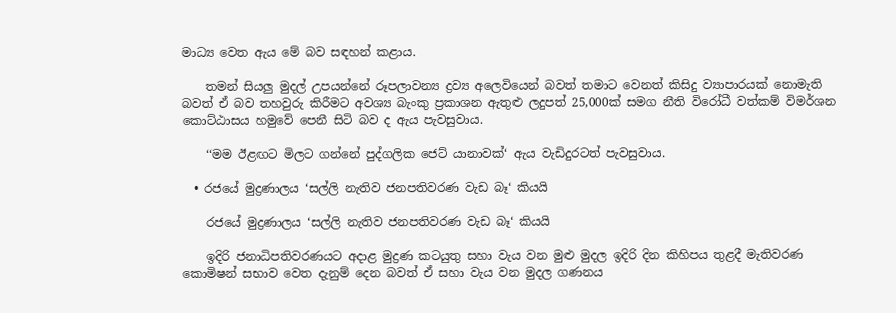මාධ්‍ය වෙත ඇය මේ බව සඳහන් කළාය.

    තමන් සියලු මුදල් උපයන්නේ රූපලාවන්‍ය ද්‍රව්‍ය අලෙවියෙන් බවත් තමාට වෙනත් කිසිදු ව්‍යාපාරයක් නොමැති බවත් ඒ බව තහවුරු කිරීමට අවශ්‍ය බැංකු ප්‍රකාශන ඇතුළු ලදුපත් 25,000ක් සමග නීති විරෝධී වත්කම් විමර්ශන කොට්ඨාසය හමුවේ පෙනී සිටි බව ද ඇය පැවසුවාය.

    ‘‘මම ඊළඟට මිලට ගන්නේ පුද්ගලික ජෙට් යානාවක්‘ ඇය වැඩිදුරටත් පැවසුවාය.

  • රජයේ මුද්‍රණාලය ‘සල්ලි නැතිව ජනපතිවරණ වැඩ බෑ‘ කියයි

    රජයේ මුද්‍රණාලය ‘සල්ලි නැතිව ජනපතිවරණ වැඩ බෑ‘ කියයි

    ඉදිරි ජනාධිපතිවරණයට අදාළ මුද්‍රණ කටයුතු සහා වැය වන මුළු මුදල ඉදිරි දින කිහිපය තුළදී මැතිවරණ කොමිෂන් සභාව වෙත දැනුම් දෙන බවත් ඒ සහා වැය වන මුදල ගණනය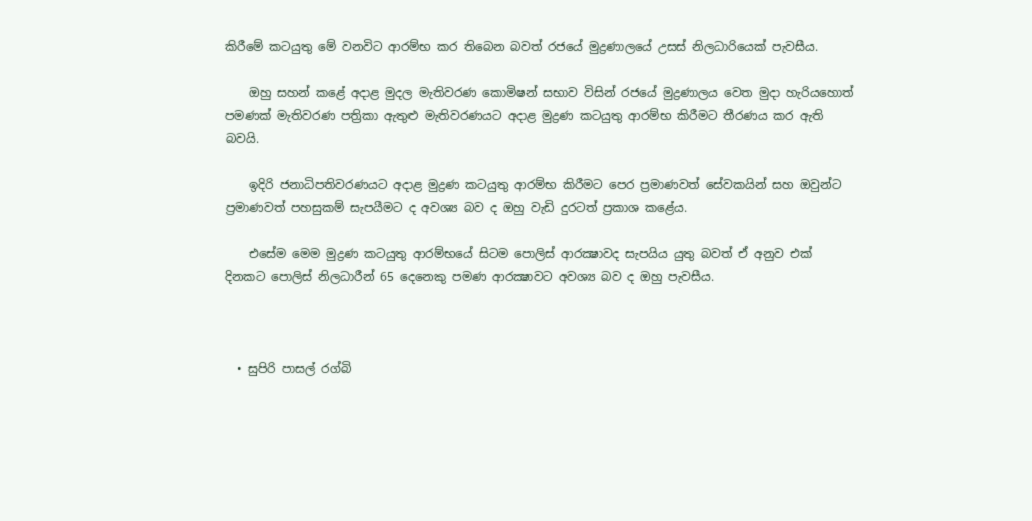කිරීමේ කටයුතු මේ වනවිට ආරම්භ කර තිබෙන බවත් රජයේ මුද්‍රණාලයේ උසස් නිලධාරියෙක් පැවසීය.

    ඔහු සහන් කළේ අදාළ මුදල මැතිවරණ කොමිෂන් සභාව විසින් රජයේ මුද්‍රණාලය වෙත මුදා හැරියහොත් පමණක් මැතිවරණ පත්‍රිකා ඇතුළු මැතිවරණයට අදාළ මුද්‍රණ කටයුතු ආරම්භ කිරීමට තීරණය කර ඇති බවයි.

    ඉදිරි ජනාධිපතිවරණයට අදාළ මුද්‍රණ කටයුතු ආරම්භ කිරීමට පෙර ප්‍රමාණවත් සේවකයින් සහ ඔවුන්ට ප්‍රමාණවත් පහසුකම් සැපයීමට ද අවශ්‍ය බව ද ඔහු වැඩි දුරටත් ප්‍රකාශ කළේය.

    එසේම මෙම මුද්‍රණ කටයුතු ආරම්භයේ සිටම පොලිස් ආරක්‍ෂාවද සැපයිය යුතු බවත් ඒ අනුව එක් දිනකට පොලිස් නිලධාරීන් 65 දෙනෙකු පමණ ආරක්‍ෂාවට අවශ්‍ය බව ද ඔහු පැවසීය.



  • සුපිරි පාසල් රග්බි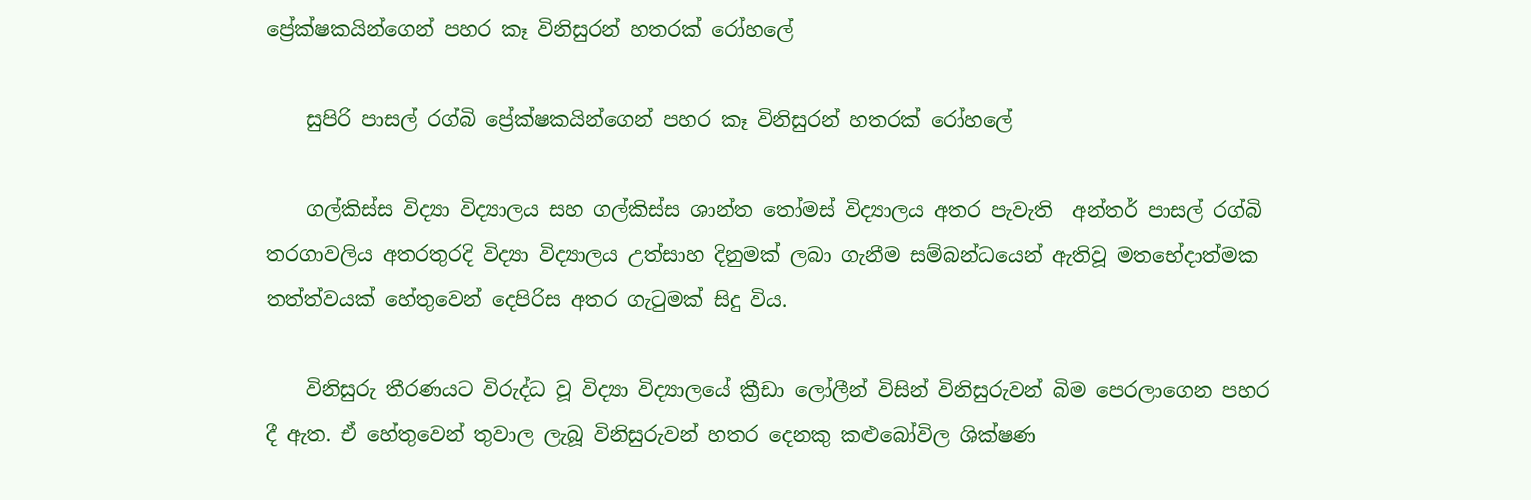ප්‍රේක්ෂකයින්ගෙන් පහර කෑ විනිසුරන් හතරක් රෝහලේ

    සුපිරි පාසල් රග්බි ප්‍රේක්ෂකයින්ගෙන් පහර කෑ විනිසුරන් හතරක් රෝහලේ

    ගල්කිස්ස විද්‍යා විද්‍යාලය සහ ගල්කිස්ස ශාන්ත තෝමස් විද්‍යාලය අතර පැවැති  අන්තර් පාසල් රග්බි තරගාවලිය අතරතුරදි විද්‍යා විද්‍යාලය උත්සාහ දිනුමක් ලබා ගැනීම සම්බන්ධයෙන් ඇතිවූ මතභේදාත්මක තත්ත්වයක් හේතුවෙන් දෙපිරිස අතර ගැටුමක් සිදු විය.

    විනිසුරු තීරණයට විරුද්ධ වූ විද්‍යා විද්‍යාලයේ ක්‍රීඩා ලෝලීන් විසින් විනිසුරුවන් බිම පෙරලාගෙන පහර දී ඇත. ඒ හේතුවෙන් තුවාල ලැබූ විනිසුරුවන් හතර දෙනකු කළුබෝවිල ශික්ෂණ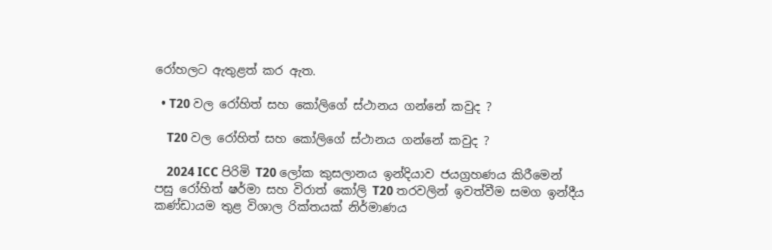රෝහලට ඇතුළත් කර ඇත.

  • T20 වල රෝහිත් සහ කෝලිගේ ස්ථානය ගන්නේ කවුද ?

    T20 වල රෝහිත් සහ කෝලිගේ ස්ථානය ගන්නේ කවුද ?

    2024 ICC පිරිමි T20 ලෝක කුසලානය ඉන්දියාව ජයග්‍රහණය කිරීමෙන් පසු රෝහිත් ෂර්මා සහ විරාත් කෝලි T20 තරවලින් ඉවත්වීම සමග ඉන්දීය කණ්ඩායම තුළ විශාල රික්තයක් නිර්මාණය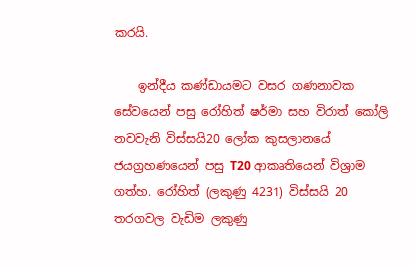කරයි.

    ඉන්දීය කණ්ඩායමට වසර ගණනාවක සේවයෙන් පසු රෝහිත් ෂර්මා සහ විරාත් කෝලි නවවැනි විස්සයි20 ලෝක කුසලානයේ ජයග්‍රහණයෙන් පසු T20 ආකෘතියෙන් විශ්‍රාම ගත්හ. රෝහිත් (ලකුණු 4231) විස්සයි 20 තරගවල වැඩිම ලකුණු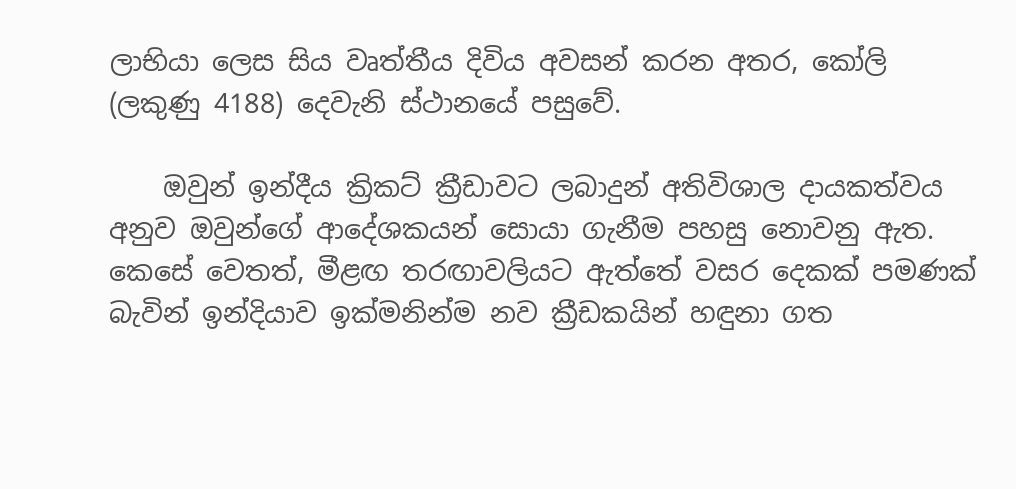ලාභියා ලෙස සිය වෘත්තීය දිවිය අවසන් කරන අතර, කෝලි (ලකුණු 4188) දෙවැනි ස්ථානයේ පසුවේ.

    ඔවුන් ඉන්දීය ක්‍රිකට් ක්‍රීඩාවට ලබාදුන් අතිවිශාල දායකත්වය අනුව ඔවුන්ගේ ආදේශකයන් සොයා ගැනීම පහසු නොවනු ඇත. කෙසේ වෙතත්, මීළඟ තරඟාවලියට ඇත්තේ වසර දෙකක් පමණක් බැවින් ඉන්දියාව ඉක්මනින්ම නව ක්‍රීඩකයින් හඳුනා ගත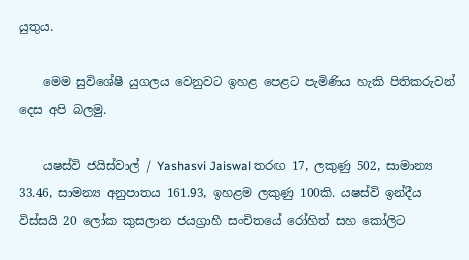යුතුය.

    මෙම සුවිශේෂී යුගලය වෙනුවට ඉහළ පෙළට පැමිණිය හැකි පිතිකරුවන් දෙස අපි බලමු.

    යෂස්වි ජයිස්වාල් / Yashasvi Jaiswal තරඟ 17, ලකුණු 502, සාමාන්‍ය 33.46, සාමන්‍ය අනුපාතය 161.93, ඉහළම ලකුණු 100කි. යෂස්වි ඉන්දීය විස්සයි 20 ලෝක කුසලාන ජයග්‍රාහී සංචිතයේ රෝහිත් සහ කෝලිට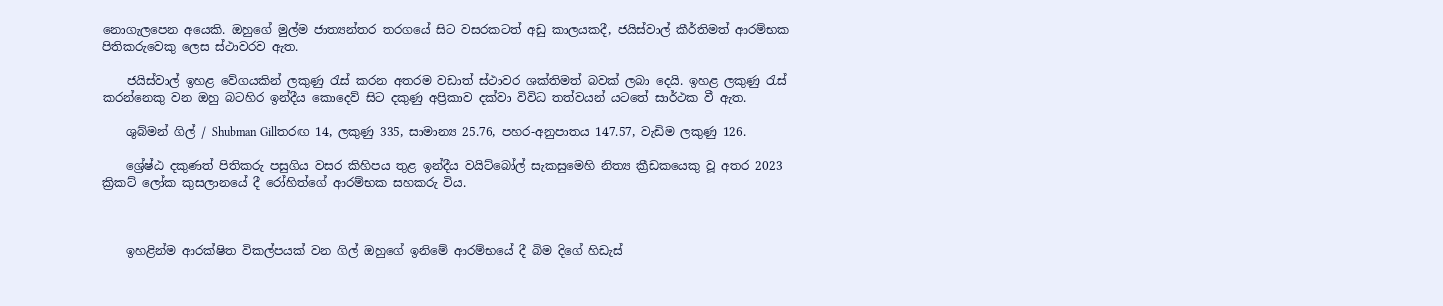නොගැලපෙන අයෙකි. ඔහුගේ මුල්ම ජාත්‍යන්තර තරගයේ සිට වසරකටත් අඩු කාලයකදී, ජයිස්වාල් කීර්තිමත් ආරම්භක පිතිකරුවෙකු ලෙස ස්ථාවරව ඇත.

    ජයිස්වාල් ඉහළ වේගයකින් ලකුණු රැස් කරන අතරම වඩාත් ස්ථාවර ශක්තිමත් බවක් ලබා දෙයි. ඉහළ ලකුණු රැස් කරන්නෙකු වන ඔහු බටහිර ඉන්දීය කොදෙව් සිට දකුණු අප්‍රිකාව දක්වා විවිධ තත්වයන් යටතේ සාර්ථක වී ඇත.

    ශුබ්මන් ගිල් / Shubman Gillතරඟ 14, ලකුණු 335, සාමාන්‍ය 25.76, පහර-අනුපාතය 147.57, වැඩිම ලකුණු 126.

    ශ්‍රේෂ්ඨ දකුණත් පිතිකරු පසුගිය වසර කිහිපය තුළ ඉන්දීය වයිට්බෝල් සැකසුමෙහි නිත්‍ය ක්‍රීඩකයෙකු වූ අතර 2023 ක්‍රිකට් ලෝක කුසලානයේ දී රෝහිත්ගේ ආරම්භක සහකරු විය.



    ඉහළින්ම ආරක්ෂිත විකල්පයක් වන ගිල් ඔහුගේ ඉනිමේ ආරම්භයේ දී බිම දිගේ හිඩැස්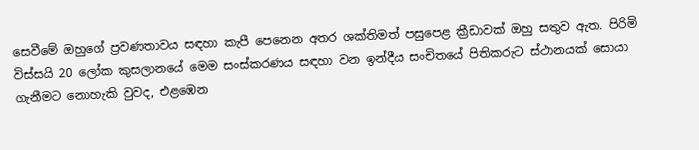සෙවීමේ ඔහුගේ ප්‍රවණතාවය සඳහා කැපී පෙනෙන අතර ශක්තිමත් පසුපෙළ ක්‍රීඩාවක් ඔහු සතුව ඇත. පිරිමි විස්සයි 20 ලෝක කුසලානයේ මෙම සංස්කරණය සඳහා වන ඉන්දීය සංචිතයේ පිතිකරුට ස්ථානයක් සොයා ගැනීමට නොහැකි වුවද, එළඹෙන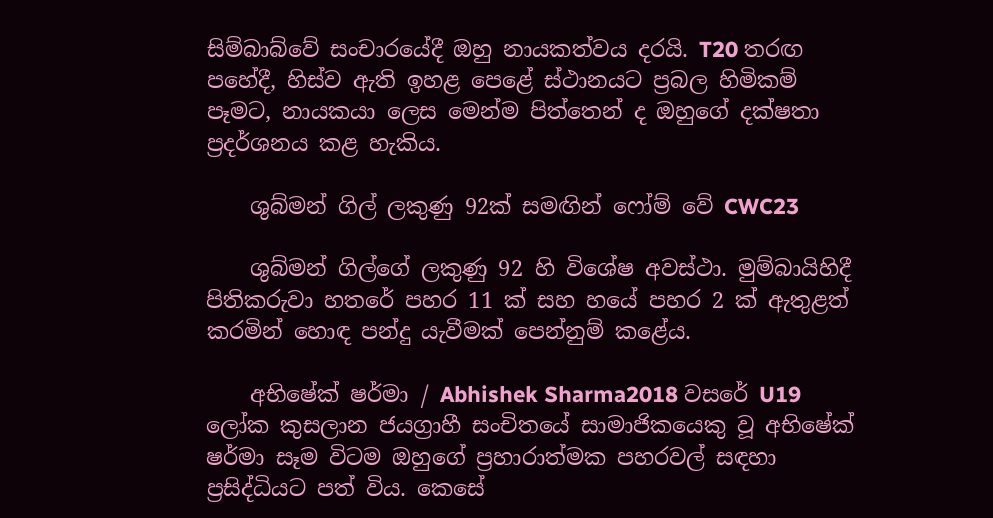සිම්බාබ්වේ සංචාරයේදී ඔහු නායකත්වය දරයි. T20 තරඟ පහේදී, හිස්ව ඇති ඉහළ පෙළේ ස්ථානයට ප්‍රබල හිමිකම් පෑමට, නායකයා ලෙස මෙන්ම පිත්තෙන් ද ඔහුගේ දක්ෂතා ප්‍රදර්ශනය කළ හැකිය.

    ශුබ්මන් ගිල් ලකුණු 92ක් සමඟින් ෆෝම් වේ CWC23

    ශුබ්මන් ගිල්ගේ ලකුණු 92 හි විශේෂ අවස්ථා. මුම්බායිහිදී පිතිකරුවා හතරේ පහර 11 ක් සහ හයේ පහර 2 ක් ඇතුළත් කරමින් හොඳ පන්දු යැවීමක් පෙන්නුම් කළේය.

    අභිෂේක් ෂර්මා / Abhishek Sharma2018 වසරේ U19 ලෝක කුසලාන ජයග්‍රාහී සංචිතයේ සාමාජිකයෙකු වූ අභිෂේක් ෂර්මා සෑම විටම ඔහුගේ ප්‍රහාරාත්මක පහරවල් සඳහා ප්‍රසිද්ධියට පත් විය. කෙසේ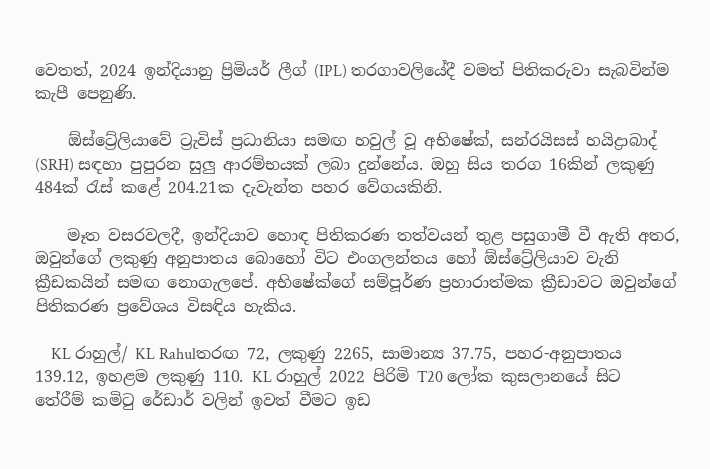වෙතත්, 2024 ඉන්දියානු ප්‍රිමියර් ලීග් (IPL) තරගාවලියේදී වමත් පිතිකරුවා සැබවින්ම කැපී පෙනුණි.

    ඕස්ට්‍රේලියාවේ ට්‍රැවිස් ප්‍රධානියා සමඟ හවුල් වූ අභිෂේක්, සන්රයිසස් හයිද්‍රාබාද් (SRH) සඳහා පුපුරන සුලු ආරම්භයක් ලබා දුන්නේය. ඔහු සිය තරග 16කින් ලකුණු 484ක් රැස් කළේ 204.21ක දැවැන්ත පහර වේගයකිනි.

    මෑත වසරවලදී, ඉන්දියාව හොඳ පිතිකරණ තත්වයන් තුළ පසුගාමී වී ඇති අතර, ඔවුන්ගේ ලකුණු අනුපාතය බොහෝ විට එංගලන්තය හෝ ඕස්ට්‍රේලියාව වැනි ක්‍රීඩකයින් සමඟ නොගැලපේ. අභිෂේක්ගේ සම්පූර්ණ ප්‍රහාරාත්මක ක්‍රීඩාවට ඔවුන්ගේ පිතිකරණ ප්‍රවේශය විසඳිය හැකිය.

    KL රාහුල්/ KL Rahulතරඟ 72, ලකුණු 2265, සාමාන්‍ය 37.75, පහර-අනුපාතය 139.12, ඉහළම ලකුණු 110. KL රාහුල් 2022 පිරිමි T20 ලෝක කුසලානයේ සිට තේරීම් කමිටු රේඩාර් වලින් ඉවත් වීමට ඉඩ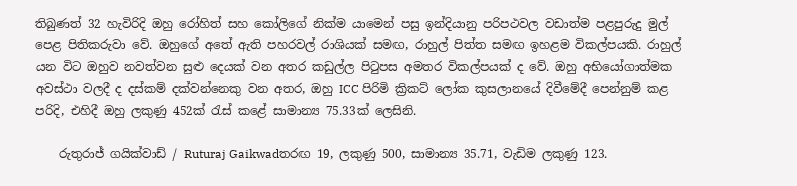තිබුණත් 32 හැවිරිදි ඔහු රෝහිත් සහ කෝලිගේ නික්ම යාමෙන් පසු ඉන්දියානු පරිපථවල වඩාත්ම පළපුරුදු මුල් පෙළ පිතිකරුවා වේ. ඔහුගේ අතේ ඇති පහරවල් රාශියක් සමඟ, රාහුල් පිත්ත සමඟ ඉහළම විකල්පයකි. රාහුල් යන විට ඔහුව නවත්වන සුළු දෙයක් වන අතර කඩුල්ල පිටුපස අමතර විකල්පයක් ද වේ. ඔහු අභියෝගාත්මක අවස්ථා වලදී ද දස්කම් දක්වන්නෙකු වන අතර, ඔහු ICC පිරිමි ක්‍රිකට් ලෝක කුසලානයේ දිවීමේදී පෙන්නුම් කළ පරිදි, එහිදී ඔහු ලකුණු 452ක් රැස් කළේ සාමාන්‍ය 75.33ක් ලෙසිනි.

    රුතුරාජ් ගයික්වාඩ් / Ruturaj Gaikwadතරඟ 19, ලකුණු 500, සාමාන්‍ය 35.71, වැඩිම ලකුණු 123.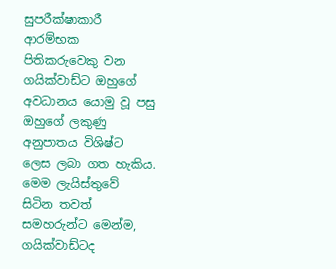සුපරීක්ෂාකාරී ආරම්භක පිතිකරුවෙකු වන ගයික්වාඩ්ට ඔහුගේ අවධානය යොමු වූ පසු ඔහුගේ ලකුණු අනුපාතය විශිෂ්ට ලෙස ලබා ගත හැකිය. මෙම ලැයිස්තුවේ සිටින තවත් සමහරුන්ට මෙන්ම, ගයික්වාඩ්ටද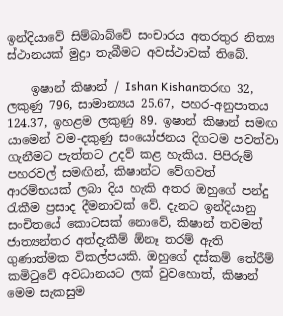ඉන්දියාවේ සිම්බාබ්වේ සංචාරය අතරතුර නිත්‍ය ස්ථානයක් මුද්‍රා තැබීමට අවස්ථාවක් තිබේ.

    ඉෂාන් කිෂාන් / Ishan Kishanතරඟ 32, ලකුණු 796, සාමාන්‍යය 25.67, පහර-අනුපාතය 124.37, ඉහළම ලකුණු 89. ඉෂාන් කිෂාන් සමඟ යාමෙන් වම-දකුණු සංයෝජනය දිගටම පවත්වා ගැනීමට පැත්තට උදව් කළ හැකිය. පිපිරුම් පහරවල් සමඟින්, කිෂාන්ට වේගවත් ආරම්භයක් ලබා දිය හැකි අතර ඔහුගේ පන්දු රැකීම ප්‍රසාද දීමනාවක් වේ. දැනට ඉන්දියානු සංචිතයේ කොටසක් නොවේ, කිෂාන් තවමත් ජාත්‍යන්තර අත්දැකීම් ඕනෑ තරම් ඇති ගුණාත්මක විකල්පයකි. ඔහුගේ දස්කම් තේරීම් කමිටුවේ අවධානයට ලක් වුවහොත්, කිෂාන් මෙම සැකසුම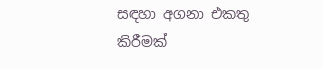සඳහා අගනා එකතු කිරීමක්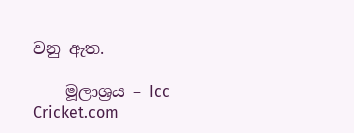වනු ඇත.

    මූලාශ්‍රය – Icc Cricket.com